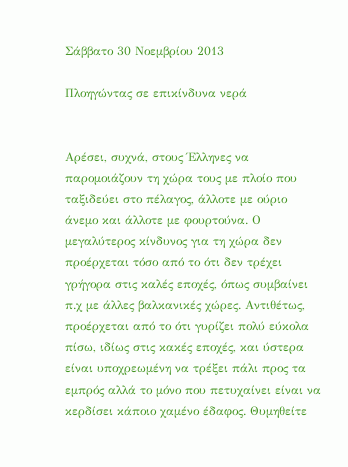Σάββατο 30 Νοεμβρίου 2013

Πλοηγώντας σε επικίνδυνα νερά


Αρέσει, συχνά, στους Έλληνες να παρομοιάζουν τη χώρα τους με πλοίο που ταξιδεύει στο πέλαγος, άλλοτε με ούριο άνεμο και άλλοτε με φουρτούνα. Ο μεγαλύτερος κίνδυνος για τη χώρα δεν προέρχεται τόσο από το ότι δεν τρέχει γρήγορα στις καλές εποχές, όπως συμβαίνει π.χ με άλλες βαλκανικές χώρες. Αντιθέτως, προέρχεται από το ότι γυρίζει πολύ εύκολα πίσω, ιδίως στις κακές εποχές, και ύστερα είναι υποχρεωμένη να τρέξει πάλι προς τα εμπρός αλλά το μόνο που πετυχαίνει είναι να κερδίσει κάποιο χαμένο έδαφος. Θυμηθείτε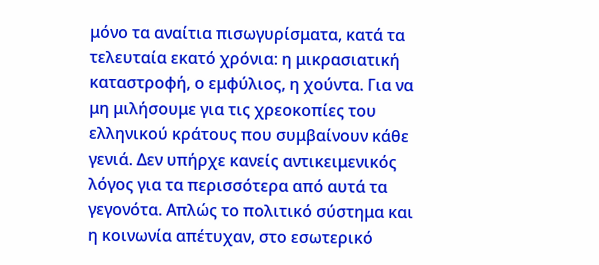μόνο τα αναίτια πισωγυρίσματα, κατά τα τελευταία εκατό χρόνια: η μικρασιατική καταστροφή, ο εμφύλιος, η χούντα. Για να μη μιλήσουμε για τις χρεοκοπίες του ελληνικού κράτους που συμβαίνουν κάθε γενιά. Δεν υπήρχε κανείς αντικειμενικός λόγος για τα περισσότερα από αυτά τα γεγονότα. Απλώς το πολιτικό σύστημα και η κοινωνία απέτυχαν, στο εσωτερικό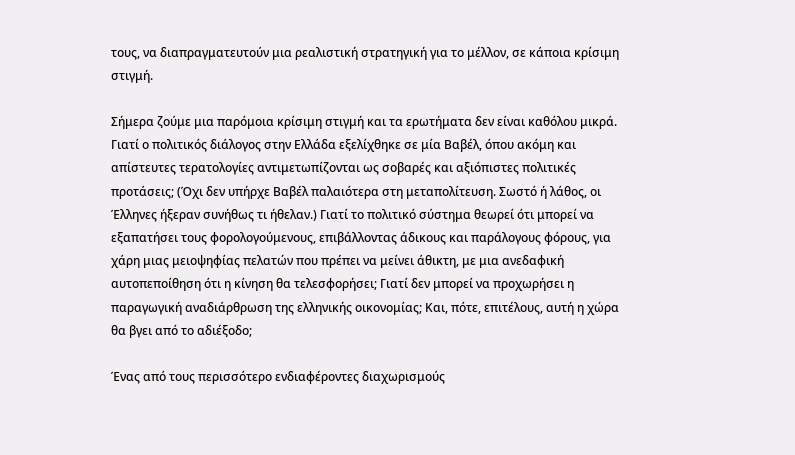τους, να διαπραγματευτούν μια ρεαλιστική στρατηγική για το μέλλον, σε κάποια κρίσιμη στιγμή.

Σήμερα ζούμε μια παρόμοια κρίσιμη στιγμή και τα ερωτήματα δεν είναι καθόλου μικρά. Γιατί ο πολιτικός διάλογος στην Ελλάδα εξελίχθηκε σε μία Βαβέλ, όπου ακόμη και απίστευτες τερατολογίες αντιμετωπίζονται ως σοβαρές και αξιόπιστες πολιτικές προτάσεις; (Όχι δεν υπήρχε Βαβέλ παλαιότερα στη μεταπολίτευση. Σωστό ή λάθος, οι Έλληνες ήξεραν συνήθως τι ήθελαν.) Γιατί το πολιτικό σύστημα θεωρεί ότι μπορεί να εξαπατήσει τους φορολογούμενους, επιβάλλοντας άδικους και παράλογους φόρους, για χάρη μιας μειοψηφίας πελατών που πρέπει να μείνει άθικτη, με μια ανεδαφική αυτοπεποίθηση ότι η κίνηση θα τελεσφορήσει; Γιατί δεν μπορεί να προχωρήσει η παραγωγική αναδιάρθρωση της ελληνικής οικονομίας; Και, πότε, επιτέλους, αυτή η χώρα θα βγει από το αδιέξοδο;

Ένας από τους περισσότερο ενδιαφέροντες διαχωρισμούς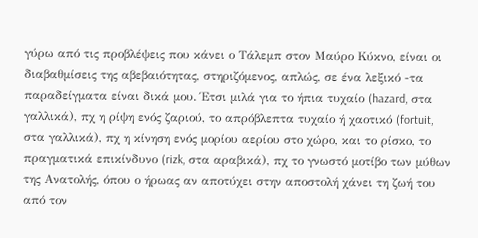γύρω από τις προβλέψεις που κάνει ο Τάλεμπ στον Μαύρο Κύκνο, είναι οι διαβαθμίσεις της αβεβαιότητας, στηριζόμενος, απλώς, σε ένα λεξικό -τα παραδείγματα είναι δικά μου. Έτσι μιλά για το ήπια τυχαίο (hazard, στα γαλλικά), πχ η ρίψη ενός ζαριού, το απρόβλεπτα τυχαίο ή χαοτικό (fortuit, στα γαλλικά), πχ η κίνηση ενός μορίου αερίου στο χώρο, και το ρίσκο, το πραγματικά επικίνδυνο (rizk, στα αραβικά), πχ το γνωστό μοτίβο των μύθων της Ανατολής, όπου ο ήρωας αν αποτύχει στην αποστολή χάνει τη ζωή του από τον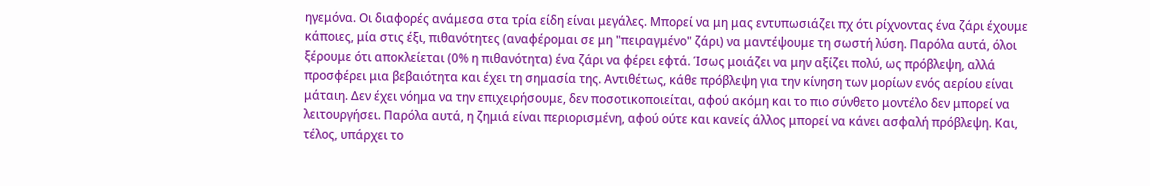ηγεμόνα. Οι διαφορές ανάμεσα στα τρία είδη είναι μεγάλες. Μπορεί να μη μας εντυπωσιάζει πχ ότι ρίχνοντας ένα ζάρι έχουμε κάποιες, μία στις έξι, πιθανότητες (αναφέρομαι σε μη "πειραγμένο" ζάρι) να μαντέψουμε τη σωστή λύση. Παρόλα αυτά, όλοι ξέρουμε ότι αποκλείεται (0% η πιθανότητα) ένα ζάρι να φέρει εφτά. Ίσως μοιάζει να μην αξίζει πολύ, ως πρόβλεψη, αλλά προσφέρει μια βεβαιότητα και έχει τη σημασία της. Αντιθέτως, κάθε πρόβλεψη για την κίνηση των μορίων ενός αερίου είναι μάταιη. Δεν έχει νόημα να την επιχειρήσουμε, δεν ποσοτικοποιείται, αφού ακόμη και το πιο σύνθετο μοντέλο δεν μπορεί να λειτουργήσει. Παρόλα αυτά, η ζημιά είναι περιορισμένη, αφού ούτε και κανείς άλλος μπορεί να κάνει ασφαλή πρόβλεψη. Και, τέλος, υπάρχει το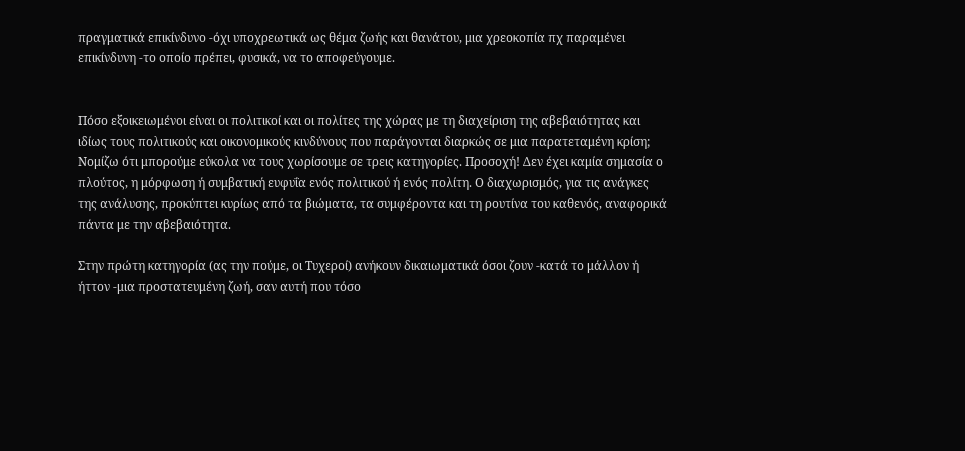πραγματικά επικίνδυνο -όχι υποχρεωτικά ως θέμα ζωής και θανάτου, μια χρεοκοπία πχ παραμένει επικίνδυνη -το οποίο πρέπει, φυσικά, να το αποφεύγουμε.


Πόσο εξοικειωμένοι είναι οι πολιτικοί και οι πολίτες της χώρας με τη διαχείριση της αβεβαιότητας και ιδίως τους πολιτικούς και οικονομικούς κινδύνους που παράγονται διαρκώς σε μια παρατεταμένη κρίση; Νομίζω ότι μπορούμε εύκολα να τους χωρίσουμε σε τρεις κατηγορίες. Προσοχή! Δεν έχει καμία σημασία ο πλούτος, η μόρφωση ή συμβατική ευφυΐα ενός πολιτικού ή ενός πολίτη. Ο διαχωρισμός, για τις ανάγκες της ανάλυσης, προκύπτει κυρίως από τα βιώματα, τα συμφέροντα και τη ρουτίνα του καθενός, αναφορικά πάντα με την αβεβαιότητα.

Στην πρώτη κατηγορία (ας την πούμε, οι Τυχεροί) ανήκουν δικαιωματικά όσοι ζουν -κατά το μάλλον ή ήττον -μια προστατευμένη ζωή, σαν αυτή που τόσο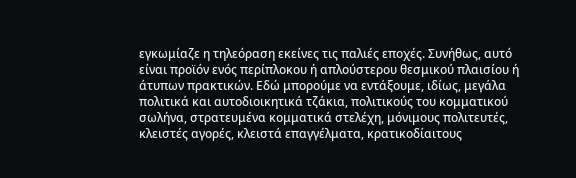εγκωμίαζε η τηλεόραση εκείνες τις παλιές εποχές. Συνήθως, αυτό είναι προϊόν ενός περίπλοκου ή απλούστερου θεσμικού πλαισίου ή άτυπων πρακτικών. Εδώ μπορούμε να εντάξουμε, ιδίως, μεγάλα πολιτικά και αυτοδιοικητικά τζάκια, πολιτικούς του κομματικού σωλήνα, στρατευμένα κομματικά στελέχη, μόνιμους πολιτευτές, κλειστές αγορές, κλειστά επαγγέλματα, κρατικοδίαιτους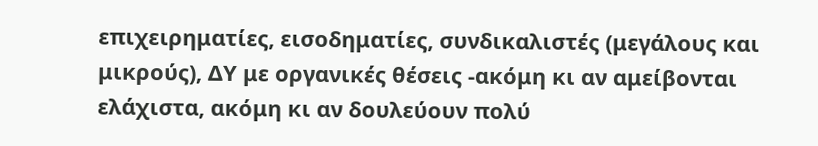επιχειρηματίες, εισοδηματίες, συνδικαλιστές (μεγάλους και μικρούς), ΔΥ με οργανικές θέσεις -ακόμη κι αν αμείβονται ελάχιστα, ακόμη κι αν δουλεύουν πολύ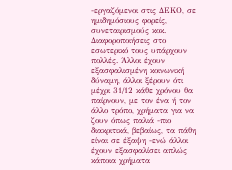-εργαζόμενοι στις ΔΕΚΟ, σε ημιδημόσιους φορείς, συνεταιρισμούς κοκ. Διαφοροποιήσεις στο εσωτερικό τους υπάρχουν πολλές. Άλλοι έχουν εξασφαλισμένη κοινωνική δύναμη, άλλοι ξέρουν ότι μέχρι 31/12 κάθε χρόνου θα παίρνουν, με τον ένα ή τον άλλο τρόπο, χρήματα για να ζουν όπως παλιά -πιο διακριτικά, βεβαίως, τα πάθη είναι σε έξαψη -ενώ άλλοι έχουν εξασφαλίσει απλώς κάποια χρήματα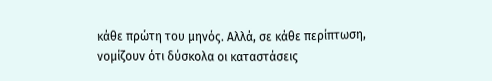κάθε πρώτη του μηνός. Αλλά, σε κάθε περίπτωση, νομίζουν ότι δύσκολα οι καταστάσεις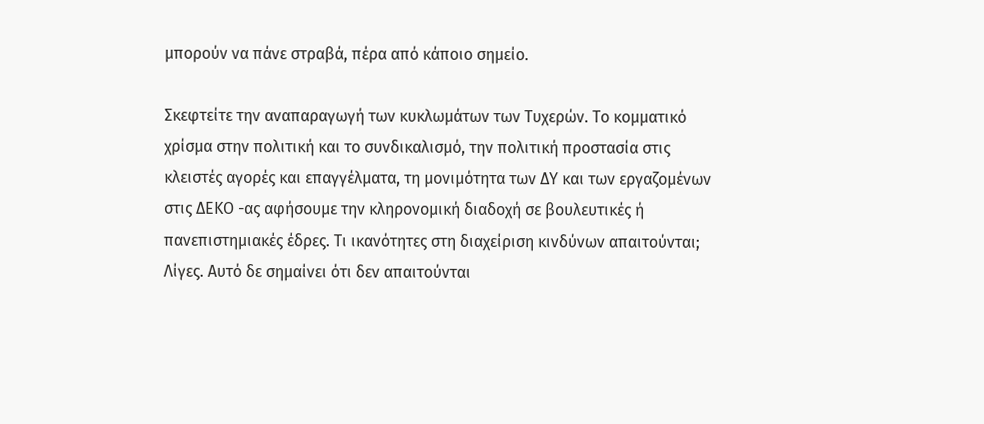μπορούν να πάνε στραβά, πέρα από κάποιο σημείο.

Σκεφτείτε την αναπαραγωγή των κυκλωμάτων των Τυχερών. Το κομματικό χρίσμα στην πολιτική και το συνδικαλισμό, την πολιτική προστασία στις κλειστές αγορές και επαγγέλματα, τη μονιμότητα των ΔΥ και των εργαζομένων στις ΔΕΚΟ -ας αφήσουμε την κληρονομική διαδοχή σε βουλευτικές ή πανεπιστημιακές έδρες. Τι ικανότητες στη διαχείριση κινδύνων απαιτούνται; Λίγες. Αυτό δε σημαίνει ότι δεν απαιτούνται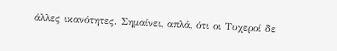άλλες ικανότητες. Σημαίνει, απλά, ότι οι Τυχεροί δε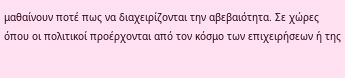μαθαίνουν ποτέ πως να διαχειρίζονται την αβεβαιότητα. Σε χώρες όπου οι πολιτικοί προέρχονται από τον κόσμο των επιχειρήσεων ή της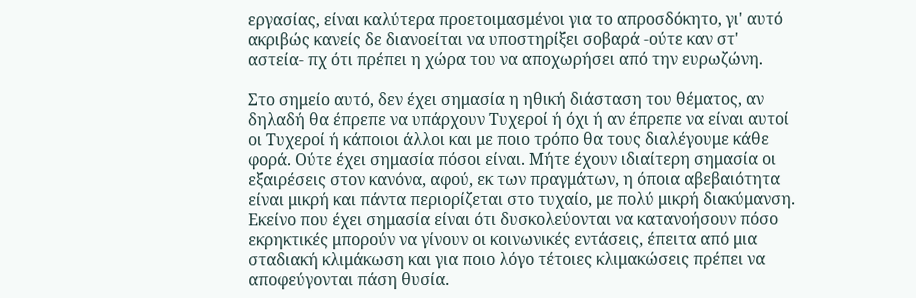εργασίας, είναι καλύτερα προετοιμασμένοι για το απροσδόκητο, γι' αυτό ακριβώς κανείς δε διανοείται να υποστηρίξει σοβαρά -ούτε καν στ' αστεία- πχ ότι πρέπει η χώρα του να αποχωρήσει από την ευρωζώνη.

Στο σημείο αυτό, δεν έχει σημασία η ηθική διάσταση του θέματος, αν δηλαδή θα έπρεπε να υπάρχουν Τυχεροί ή όχι ή αν έπρεπε να είναι αυτοί οι Τυχεροί ή κάποιοι άλλοι και με ποιο τρόπο θα τους διαλέγουμε κάθε φορά. Ούτε έχει σημασία πόσοι είναι. Μήτε έχουν ιδιαίτερη σημασία οι εξαιρέσεις στον κανόνα, αφού, εκ των πραγμάτων, η όποια αβεβαιότητα είναι μικρή και πάντα περιορίζεται στο τυχαίο, με πολύ μικρή διακύμανση. Εκείνο που έχει σημασία είναι ότι δυσκολεύονται να κατανοήσουν πόσο εκρηκτικές μπορούν να γίνουν οι κοινωνικές εντάσεις, έπειτα από μια σταδιακή κλιμάκωση και για ποιο λόγο τέτοιες κλιμακώσεις πρέπει να αποφεύγονται πάση θυσία.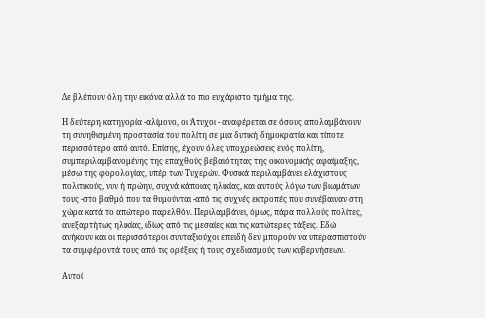Δε βλέπουν όλη την εικόνα αλλά το πιο ευχάριστο τμήμα της.

Η δεύτερη κατηγορία -αλίμονο, οι Άτυχοι - αναφέρεται σε όσους απολαμβάνουν τη συνηθισμένη προστασία του πολίτη σε μια δυτική δημοκρατία και τίποτε περισσότερο από αυτό. Επίσης, έχουν όλες υποχρεώσεις ενός πολίτη, συμπεριλαμβανομένης της επαχθούς βεβαιότητας της οικονομικής αφαίμαξης, μέσω της φορολογίας, υπέρ των Τυχερών. Φυσικά περιλαμβάνει ελάχιστους πολιτικούς, νυν ή πρώην, συχνά κάποιας ηλικίας, και αυτούς λόγω των βιωμάτων τους -στο βαθμό που τα θυμούνται -από τις συχνές εκτροπές που συνέβαιναν στη χώρα κατά το απώτερο παρελθόν. Περιλαμβάνει, όμως, πάρα πολλούς πολίτες, ανεξαρτήτως ηλικίας, ιδίως από τις μεσαίες και τις κατώτερες τάξεις. Εδώ ανήκουν και οι περισσότεροι συνταξιούχοι επειδή δεν μπορούν να υπερασπιστούν τα συμφέροντά τους από τις ορέξεις ή τους σχεδιασμούς των κυβερνήσεων.

Αυτοί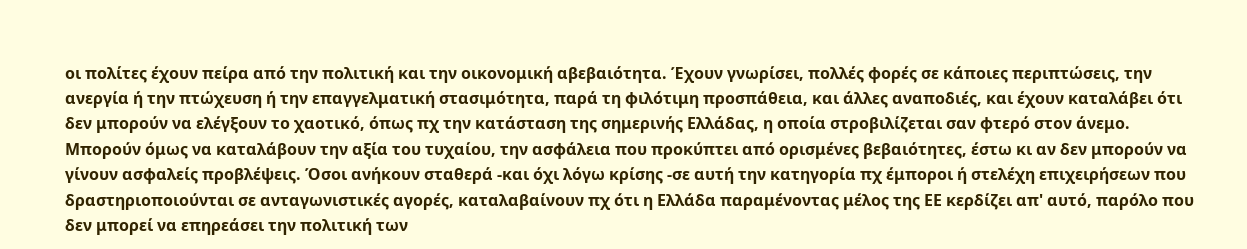οι πολίτες έχουν πείρα από την πολιτική και την οικονομική αβεβαιότητα. Έχουν γνωρίσει, πολλές φορές σε κάποιες περιπτώσεις, την ανεργία ή την πτώχευση ή την επαγγελματική στασιμότητα, παρά τη φιλότιμη προσπάθεια, και άλλες αναποδιές, και έχουν καταλάβει ότι δεν μπορούν να ελέγξουν το χαοτικό, όπως πχ την κατάσταση της σημερινής Ελλάδας, η οποία στροβιλίζεται σαν φτερό στον άνεμο. Μπορούν όμως να καταλάβουν την αξία του τυχαίου, την ασφάλεια που προκύπτει από ορισμένες βεβαιότητες, έστω κι αν δεν μπορούν να γίνουν ασφαλείς προβλέψεις. Όσοι ανήκουν σταθερά -και όχι λόγω κρίσης -σε αυτή την κατηγορία πχ έμποροι ή στελέχη επιχειρήσεων που δραστηριοποιούνται σε ανταγωνιστικές αγορές, καταλαβαίνουν πχ ότι η Ελλάδα παραμένοντας μέλος της ΕΕ κερδίζει απ' αυτό, παρόλο που δεν μπορεί να επηρεάσει την πολιτική των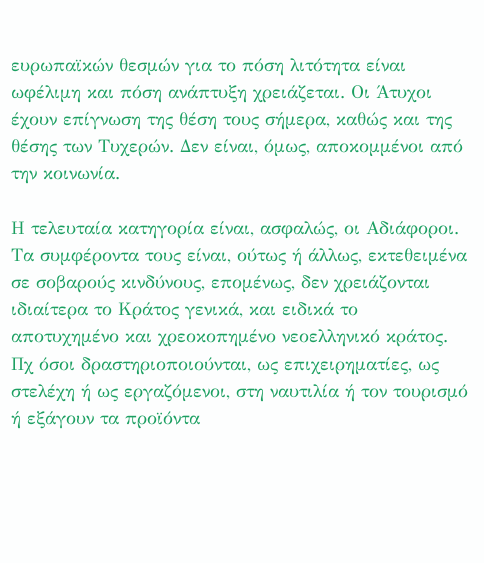ευρωπαϊκών θεσμών για το πόση λιτότητα είναι ωφέλιμη και πόση ανάπτυξη χρειάζεται. Οι Άτυχοι έχουν επίγνωση της θέση τους σήμερα, καθώς και της θέσης των Τυχερών. Δεν είναι, όμως, αποκομμένοι από την κοινωνία.

Η τελευταία κατηγορία είναι, ασφαλώς, οι Αδιάφοροι. Τα συμφέροντα τους είναι, ούτως ή άλλως, εκτεθειμένα σε σοβαρούς κινδύνους, επομένως, δεν χρειάζονται ιδιαίτερα το Κράτος γενικά, και ειδικά το αποτυχημένο και χρεοκοπημένο νεοελληνικό κράτος. Πχ όσοι δραστηριοποιούνται, ως επιχειρηματίες, ως στελέχη ή ως εργαζόμενοι, στη ναυτιλία ή τον τουρισμό ή εξάγουν τα προϊόντα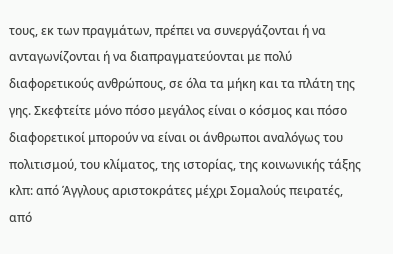τους, εκ των πραγμάτων, πρέπει να συνεργάζονται ή να ανταγωνίζονται ή να διαπραγματεύονται με πολύ διαφορετικούς ανθρώπους, σε όλα τα μήκη και τα πλάτη της γης. Σκεφτείτε μόνο πόσο μεγάλος είναι ο κόσμος και πόσο διαφορετικοί μπορούν να είναι οι άνθρωποι αναλόγως του πολιτισμού, του κλίματος, της ιστορίας, της κοινωνικής τάξης κλπ: από Άγγλους αριστοκράτες μέχρι Σομαλούς πειρατές, από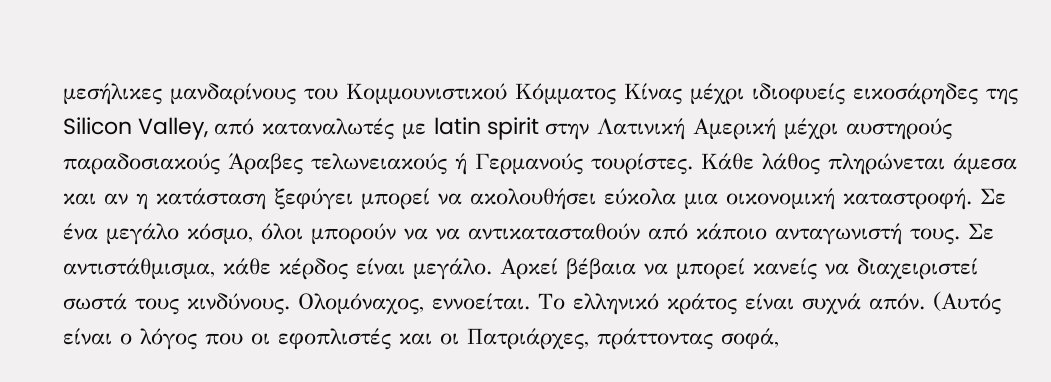μεσήλικες μανδαρίνους του Κομμουνιστικού Κόμματος Κίνας μέχρι ιδιοφυείς εικοσάρηδες της Silicon Valley, από καταναλωτές με latin spirit στην Λατινική Αμερική μέχρι αυστηρούς παραδοσιακούς Άραβες τελωνειακούς ή Γερμανούς τουρίστες. Κάθε λάθος πληρώνεται άμεσα και αν η κατάσταση ξεφύγει μπορεί να ακολουθήσει εύκολα μια οικονομική καταστροφή. Σε ένα μεγάλο κόσμο, όλοι μπορούν να να αντικατασταθούν από κάποιο ανταγωνιστή τους. Σε αντιστάθμισμα, κάθε κέρδος είναι μεγάλο. Αρκεί βέβαια να μπορεί κανείς να διαχειριστεί σωστά τους κινδύνους. Ολομόναχος, εννοείται. Το ελληνικό κράτος είναι συχνά απόν. (Αυτός είναι ο λόγος που οι εφοπλιστές και οι Πατριάρχες, πράττοντας σοφά,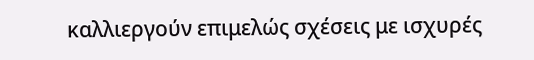καλλιεργούν επιμελώς σχέσεις με ισχυρές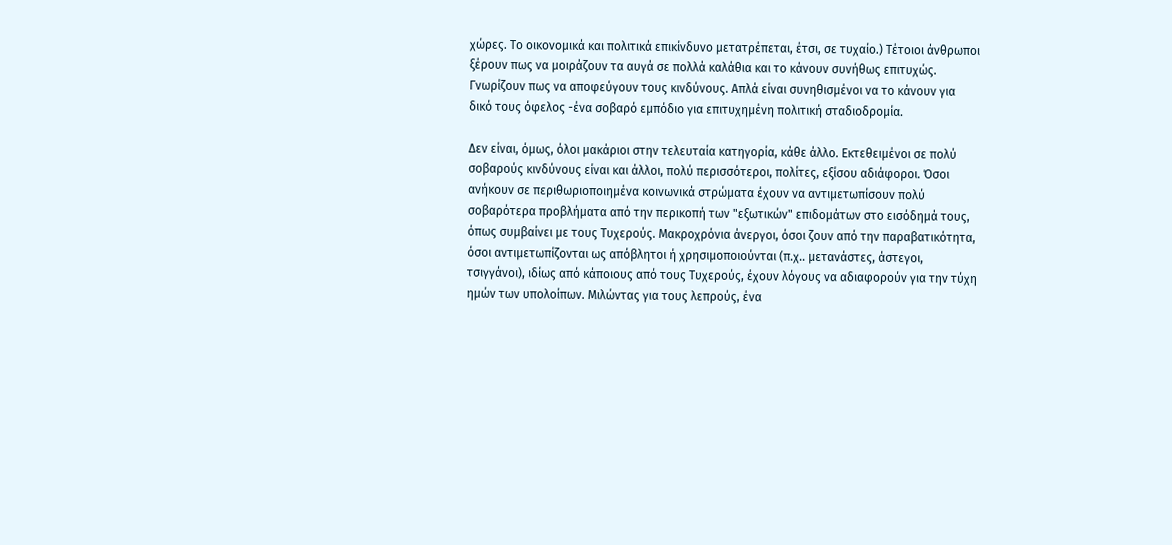χώρες. Το οικονομικά και πολιτικά επικίνδυνο μετατρέπεται, έτσι, σε τυχαίο.) Τέτοιοι άνθρωποι ξέρουν πως να μοιράζουν τα αυγά σε πολλά καλάθια και το κάνουν συνήθως επιτυχώς. Γνωρίζουν πως να αποφεύγουν τους κινδύνους. Απλά είναι συνηθισμένοι να το κάνουν για δικό τους όφελος -ένα σοβαρό εμπόδιο για επιτυχημένη πολιτική σταδιοδρομία.

Δεν είναι, όμως, όλοι μακάριοι στην τελευταία κατηγορία, κάθε άλλο. Εκτεθειμένοι σε πολύ σοβαρούς κινδύνους είναι και άλλοι, πολύ περισσότεροι, πολίτες, εξίσου αδιάφοροι. Όσοι ανήκουν σε περιθωριοποιημένα κοινωνικά στρώματα έχουν να αντιμετωπίσουν πολύ σοβαρότερα προβλήματα από την περικοπή των "εξωτικών" επιδομάτων στο εισόδημά τους, όπως συμβαίνει με τους Τυχερούς. Μακροχρόνια άνεργοι, όσοι ζουν από την παραβατικότητα, όσοι αντιμετωπίζονται ως απόβλητοι ή χρησιμοποιούνται (π.χ.. μετανάστες, άστεγοι, τσιγγάνοι), ιδίως από κάποιους από τους Τυχερούς, έχουν λόγους να αδιαφορούν για την τύχη ημών των υπολοίπων. Μιλώντας για τους λεπρούς, ένα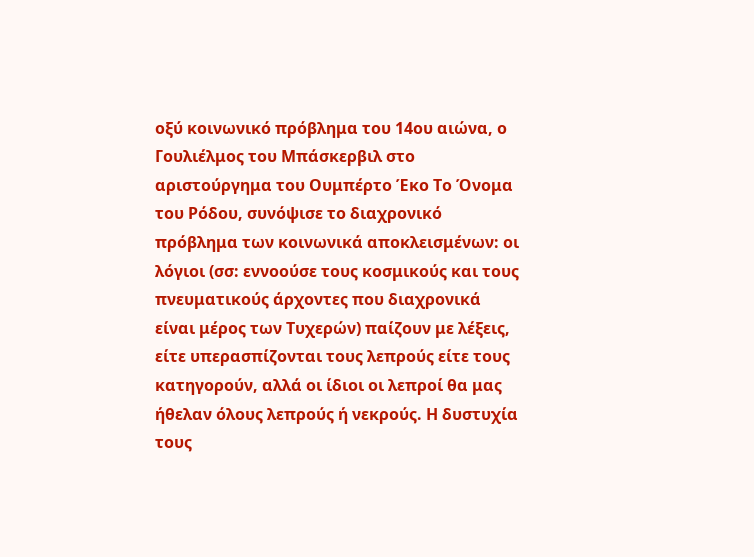οξύ κοινωνικό πρόβλημα του 14ου αιώνα, ο Γουλιέλμος του Μπάσκερβιλ στο αριστούργημα του Ουμπέρτο Έκο Το Όνομα του Ρόδου, συνόψισε το διαχρονικό πρόβλημα των κοινωνικά αποκλεισμένων: οι λόγιοι (σσ: εννοούσε τους κοσμικούς και τους πνευματικούς άρχοντες που διαχρονικά είναι μέρος των Τυχερών) παίζουν με λέξεις, είτε υπερασπίζονται τους λεπρούς είτε τους κατηγορούν, αλλά οι ίδιοι οι λεπροί θα μας ήθελαν όλους λεπρούς ή νεκρούς. Η δυστυχία τους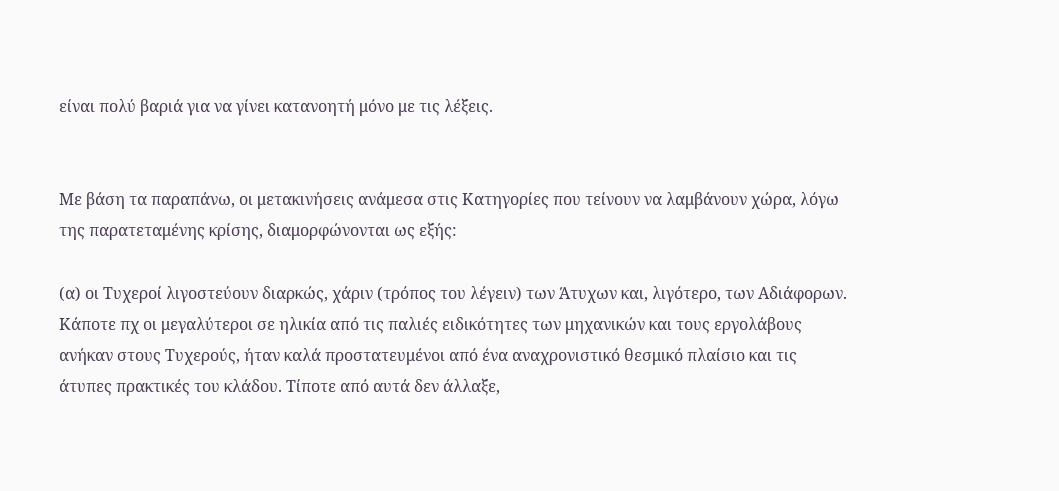είναι πολύ βαριά για να γίνει κατανοητή μόνο με τις λέξεις.


Με βάση τα παραπάνω, οι μετακινήσεις ανάμεσα στις Κατηγορίες που τείνουν να λαμβάνουν χώρα, λόγω της παρατεταμένης κρίσης, διαμορφώνονται ως εξής:

(α) οι Τυχεροί λιγοστεύουν διαρκώς, χάριν (τρόπος του λέγειν) των Άτυχων και, λιγότερο, των Αδιάφορων. Κάποτε πχ οι μεγαλύτεροι σε ηλικία από τις παλιές ειδικότητες των μηχανικών και τους εργολάβους ανήκαν στους Τυχερούς, ήταν καλά προστατευμένοι από ένα αναχρονιστικό θεσμικό πλαίσιο και τις άτυπες πρακτικές του κλάδου. Τίποτε από αυτά δεν άλλαξε,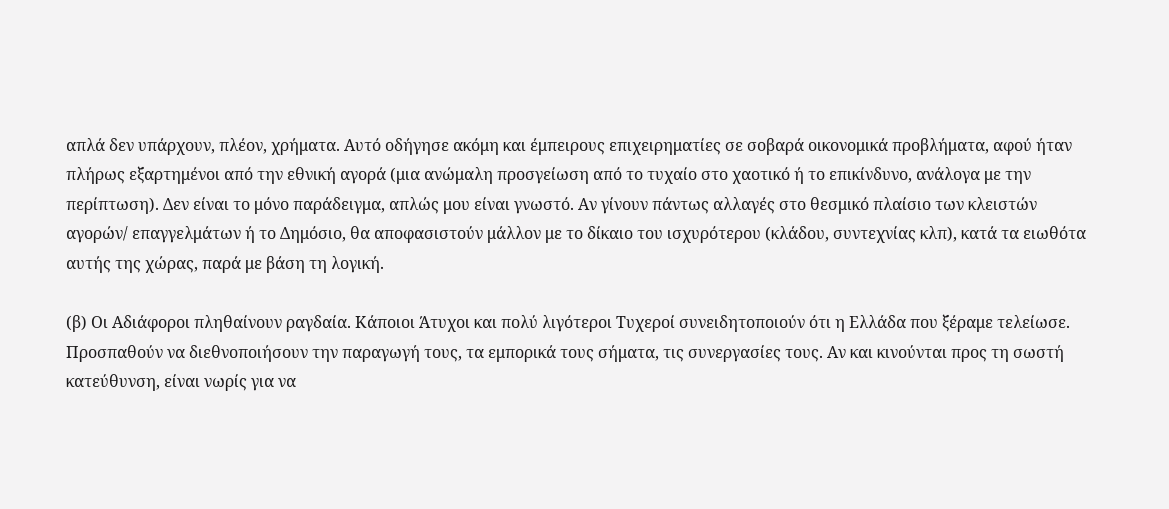απλά δεν υπάρχουν, πλέον, χρήματα. Αυτό οδήγησε ακόμη και έμπειρους επιχειρηματίες σε σοβαρά οικονομικά προβλήματα, αφού ήταν πλήρως εξαρτημένοι από την εθνική αγορά (μια ανώμαλη προσγείωση από το τυχαίο στο χαοτικό ή το επικίνδυνο, ανάλογα με την περίπτωση). Δεν είναι το μόνο παράδειγμα, απλώς μου είναι γνωστό. Αν γίνουν πάντως αλλαγές στο θεσμικό πλαίσιο των κλειστών αγορών/ επαγγελμάτων ή το Δημόσιο, θα αποφασιστούν μάλλον με το δίκαιο του ισχυρότερου (κλάδου, συντεχνίας κλπ), κατά τα ειωθότα αυτής της χώρας, παρά με βάση τη λογική.

(β) Οι Αδιάφοροι πληθαίνουν ραγδαία. Κάποιοι Άτυχοι και πολύ λιγότεροι Τυχεροί συνειδητοποιούν ότι η Ελλάδα που ξέραμε τελείωσε. Προσπαθούν να διεθνοποιήσουν την παραγωγή τους, τα εμπορικά τους σήματα, τις συνεργασίες τους. Αν και κινούνται προς τη σωστή κατεύθυνση, είναι νωρίς για να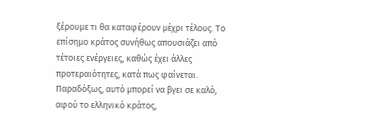ξέρουμε τι θα καταφέρουν μέχρι τέλους. Το επίσημο κράτος συνήθως απουσιάζει από τέτοιες ενέργειες, καθώς έχει άλλες προτεραιότητες, κατά πως φαίνεται. Παραδόξως, αυτό μπορεί να βγει σε καλό, αφού το ελληνικό κράτος,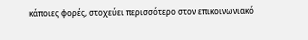κάποιες φορές, στοχεύει περισσότερο στον επικοινωνιακό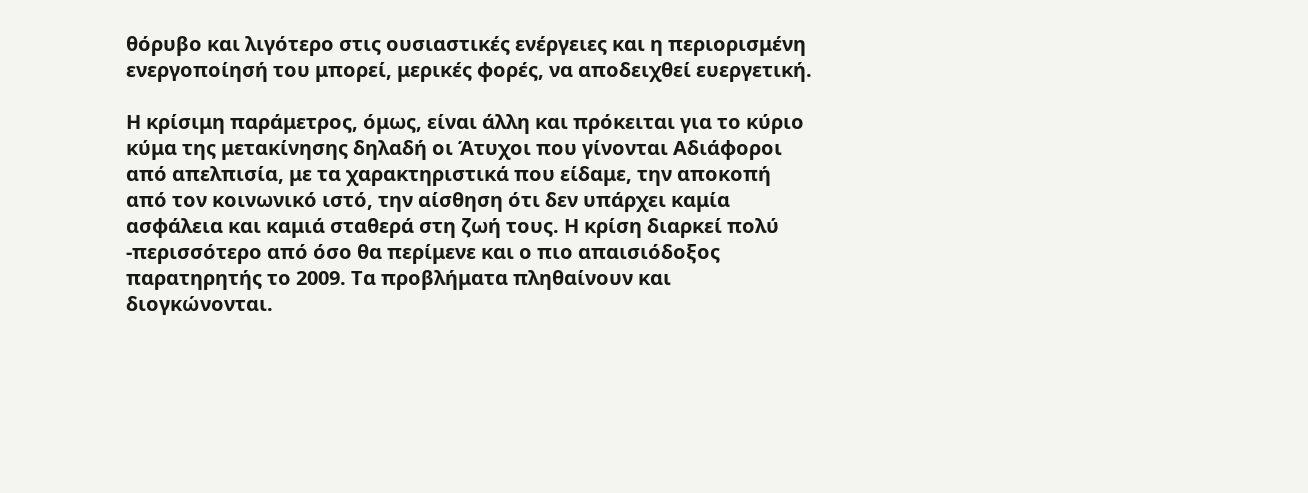θόρυβο και λιγότερο στις ουσιαστικές ενέργειες και η περιορισμένη ενεργοποίησή του μπορεί, μερικές φορές, να αποδειχθεί ευεργετική.

Η κρίσιμη παράμετρος, όμως, είναι άλλη και πρόκειται για το κύριο κύμα της μετακίνησης δηλαδή οι Άτυχοι που γίνονται Αδιάφοροι από απελπισία, με τα χαρακτηριστικά που είδαμε, την αποκοπή από τον κοινωνικό ιστό, την αίσθηση ότι δεν υπάρχει καμία ασφάλεια και καμιά σταθερά στη ζωή τους. Η κρίση διαρκεί πολύ -περισσότερο από όσο θα περίμενε και ο πιο απαισιόδοξος παρατηρητής το 2009. Τα προβλήματα πληθαίνουν και διογκώνονται.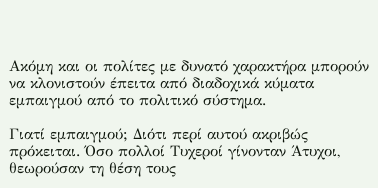Ακόμη και οι πολίτες με δυνατό χαρακτήρα μπορούν να κλονιστούν έπειτα από διαδοχικά κύματα εμπαιγμού από το πολιτικό σύστημα.

Γιατί εμπαιγμού; Διότι περί αυτού ακριβώς πρόκειται. Όσο πολλοί Τυχεροί γίνονταν Άτυχοι, θεωρούσαν τη θέση τους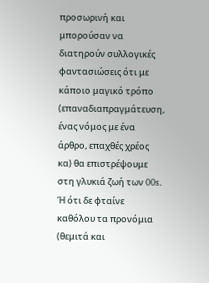προσωρινή και μπορούσαν να διατηρούν συλλογικές φαντασιώσεις ότι με κάποιο μαγικό τρόπο (επαναδιαπραγμάτευση, ένας νόμος με ένα άρθρο, επαχθές χρέος κα) θα επιστρέψουμε στη γλυκιά ζωή των 00s. Ή ότι δε φταίνε καθόλου τα προνόμια (θεμιτά και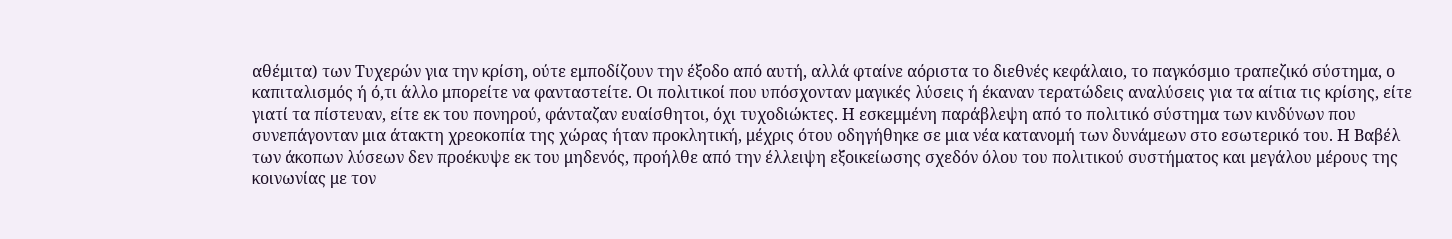αθέμιτα) των Τυχερών για την κρίση, ούτε εμποδίζουν την έξοδο από αυτή, αλλά φταίνε αόριστα το διεθνές κεφάλαιο, το παγκόσμιο τραπεζικό σύστημα, ο καπιταλισμός ή ό,τι άλλο μπορείτε να φανταστείτε. Οι πολιτικοί που υπόσχονταν μαγικές λύσεις ή έκαναν τερατώδεις αναλύσεις για τα αίτια τις κρίσης, είτε γιατί τα πίστευαν, είτε εκ του πονηρού, φάνταζαν ευαίσθητοι, όχι τυχοδιώκτες. Η εσκεμμένη παράβλεψη από το πολιτικό σύστημα των κινδύνων που συνεπάγονταν μια άτακτη χρεοκοπία της χώρας ήταν προκλητική, μέχρις ότου οδηγήθηκε σε μια νέα κατανομή των δυνάμεων στο εσωτερικό του. Η Βαβέλ των άκοπων λύσεων δεν προέκυψε εκ του μηδενός, προήλθε από την έλλειψη εξοικείωσης σχεδόν όλου του πολιτικού συστήματος και μεγάλου μέρους της κοινωνίας με τον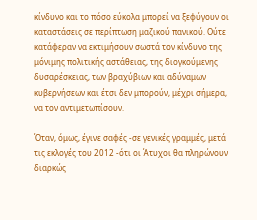κίνδυνο και το πόσο εύκολα μπορεί να ξεφύγουν οι καταστάσεις σε περίπτωση μαζικού πανικού. Ούτε κατάφεραν να εκτιμήσουν σωστά τον κίνδυνο της μόνιμης πολιτικής αστάθειας, της διογκούμενης δυσαρέσκειας, των βραχύβιων και αδύναμων κυβερνήσεων και έτσι δεν μπορούν, μέχρι σήμερα, να τον αντιμετωπίσουν.

Όταν, όμως, έγινε σαφές -σε γενικές γραμμές, μετά τις εκλογές του 2012 -ότι οι Άτυχοι θα πληρώνουν διαρκώς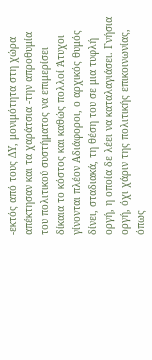-εκτός από τους ΔΥ, μονιμότητα στη χώρα απέκτησαν και τα χαράτσια -την απροθυμία του πολιτικού συστήματος να επιμερίσει δίκαια το κόστος και καθώς πολλοί Άτυχοι γίνονται πλέον Αδιάφοροι, ο αρχικός θυμός δίνει, σταδιακά, τη θέση του σε μια τυφλή οργή, η οποία δε λέει να καταλαγιάσει. Γνήσια οργή, όχι χάριν της πολιτικής επικοινωνίας, όπως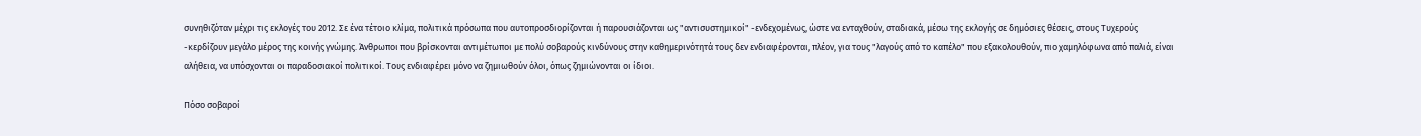συνηθιζόταν μέχρι τις εκλογές του 2012. Σε ένα τέτοιο κλίμα, πολιτικά πρόσωπα που αυτοπροσδιορίζονται ή παρουσιάζονται ως "αντισυστημικοί" -ενδεχομένως, ώστε να ενταχθούν, σταδιακά, μέσω της εκλογής σε δημόσιες θέσεις, στους Τυχερούς -κερδίζουν μεγάλο μέρος της κοινής γνώμης. Άνθρωποι που βρίσκονται αντιμέτωποι με πολύ σοβαρούς κινδύνους στην καθημερινότητά τους δεν ενδιαφέρονται, πλέον, για τους "λαγούς από το καπέλο" που εξακολουθούν, πιο χαμηλόφωνα από παλιά, είναι αλήθεια, να υπόσχονται οι παραδοσιακοί πολιτικοί. Τους ενδιαφέρει μόνο να ζημιωθούν όλοι, όπως ζημιώνονται οι ίδιοι.

Πόσο σοβαροί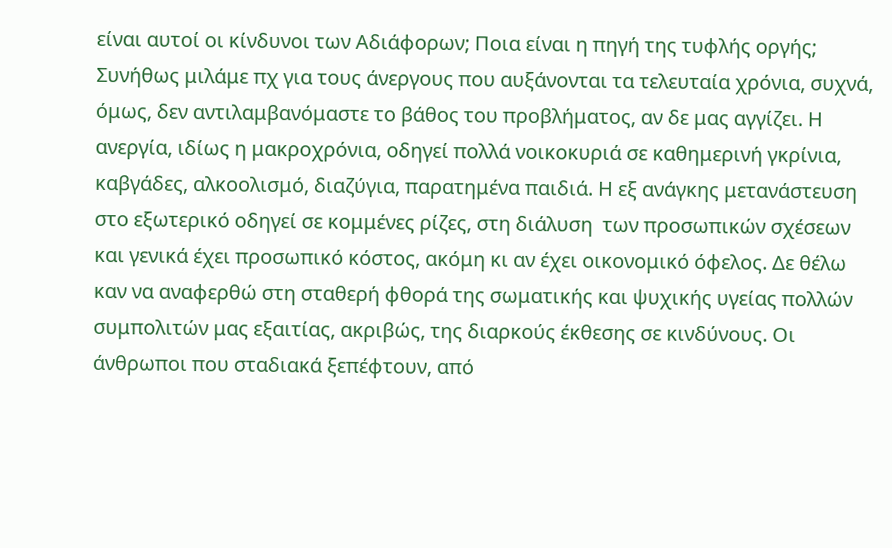είναι αυτοί οι κίνδυνοι των Αδιάφορων; Ποια είναι η πηγή της τυφλής οργής; Συνήθως μιλάμε πχ για τους άνεργους που αυξάνονται τα τελευταία χρόνια, συχνά, όμως, δεν αντιλαμβανόμαστε το βάθος του προβλήματος, αν δε μας αγγίζει. Η ανεργία, ιδίως η μακροχρόνια, οδηγεί πολλά νοικοκυριά σε καθημερινή γκρίνια, καβγάδες, αλκοολισμό, διαζύγια, παρατημένα παιδιά. Η εξ ανάγκης μετανάστευση στο εξωτερικό οδηγεί σε κομμένες ρίζες, στη διάλυση  των προσωπικών σχέσεων και γενικά έχει προσωπικό κόστος, ακόμη κι αν έχει οικονομικό όφελος. Δε θέλω καν να αναφερθώ στη σταθερή φθορά της σωματικής και ψυχικής υγείας πολλών συμπολιτών μας εξαιτίας, ακριβώς, της διαρκούς έκθεσης σε κινδύνους. Οι άνθρωποι που σταδιακά ξεπέφτουν, από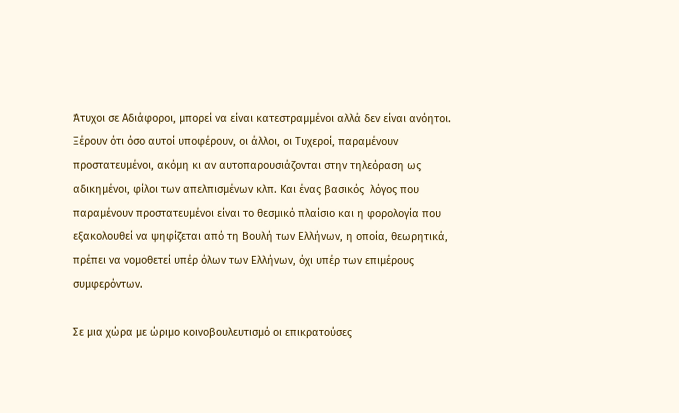Άτυχοι σε Αδιάφοροι, μπορεί να είναι κατεστραμμένοι αλλά δεν είναι ανόητοι. Ξέρουν ότι όσο αυτοί υποφέρουν, οι άλλοι, οι Τυχεροί, παραμένουν προστατευμένοι, ακόμη κι αν αυτοπαρουσιάζονται στην τηλεόραση ως αδικημένοι, φίλοι των απελπισμένων κλπ. Και ένας βασικός  λόγος που παραμένουν προστατευμένοι είναι το θεσμικό πλαίσιο και η φορολογία που εξακολουθεί να ψηφίζεται από τη Βουλή των Ελλήνων, η οποία, θεωρητικά, πρέπει να νομοθετεί υπέρ όλων των Ελλήνων, όχι υπέρ των επιμέρους συμφερόντων.

Σε μια χώρα με ώριμο κοινοβουλευτισμό οι επικρατούσες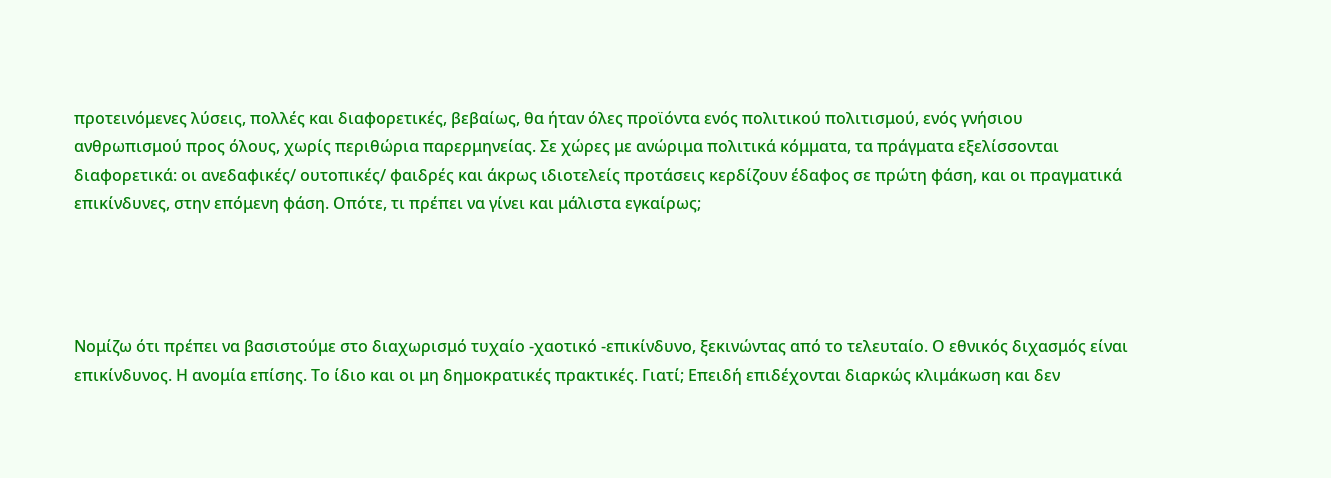προτεινόμενες λύσεις, πολλές και διαφορετικές, βεβαίως, θα ήταν όλες προϊόντα ενός πολιτικού πολιτισμού, ενός γνήσιου ανθρωπισμού προς όλους, χωρίς περιθώρια παρερμηνείας. Σε χώρες με ανώριμα πολιτικά κόμματα, τα πράγματα εξελίσσονται διαφορετικά: οι ανεδαφικές/ ουτοπικές/ φαιδρές και άκρως ιδιοτελείς προτάσεις κερδίζουν έδαφος σε πρώτη φάση, και οι πραγματικά επικίνδυνες, στην επόμενη φάση. Οπότε, τι πρέπει να γίνει και μάλιστα εγκαίρως;




Νομίζω ότι πρέπει να βασιστούμε στο διαχωρισμό τυχαίο -χαοτικό -επικίνδυνο, ξεκινώντας από το τελευταίο. Ο εθνικός διχασμός είναι επικίνδυνος. Η ανομία επίσης. Το ίδιο και οι μη δημοκρατικές πρακτικές. Γιατί; Επειδή επιδέχονται διαρκώς κλιμάκωση και δεν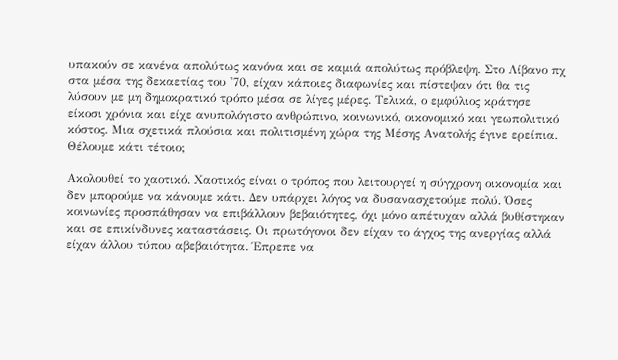υπακούν σε κανένα απολύτως κανόνα και σε καμιά απολύτως πρόβλεψη. Στο Λίβανο πχ στα μέσα της δεκαετίας του '70, είχαν κάποιες διαφωνίες και πίστεψαν ότι θα τις λύσουν με μη δημοκρατικό τρόπο μέσα σε λίγες μέρες. Τελικά, ο εμφύλιος κράτησε είκοσι χρόνια και είχε ανυπολόγιστο ανθρώπινο, κοινωνικό, οικονομικό και γεωπολιτικό κόστος. Μια σχετικά πλούσια και πολιτισμένη χώρα της Μέσης Ανατολής έγινε ερείπια. Θέλουμε κάτι τέτοιο;

Ακολουθεί το χαοτικό. Χαοτικός είναι ο τρόπος που λειτουργεί η σύγχρονη οικονομία και δεν μπορούμε να κάνουμε κάτι. Δεν υπάρχει λόγος να δυσανασχετούμε πολύ. Όσες κοινωνίες προσπάθησαν να επιβάλλουν βεβαιότητες, όχι μόνο απέτυχαν αλλά βυθίστηκαν και σε επικίνδυνες καταστάσεις. Οι πρωτόγονοι δεν είχαν το άγχος της ανεργίας αλλά είχαν άλλου τύπου αβεβαιότητα. Έπρεπε να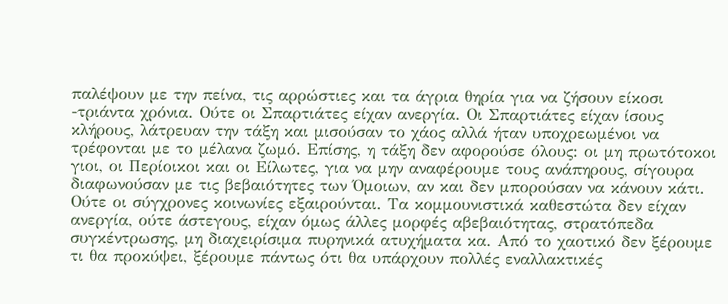παλέψουν με την πείνα, τις αρρώστιες και τα άγρια θηρία για να ζήσουν είκοσι -τριάντα χρόνια. Ούτε οι Σπαρτιάτες είχαν ανεργία. Οι Σπαρτιάτες είχαν ίσους κλήρους, λάτρευαν την τάξη και μισούσαν το χάος αλλά ήταν υποχρεωμένοι να τρέφονται με το μέλανα ζωμό. Επίσης, η τάξη δεν αφορούσε όλους: οι μη πρωτότοκοι γιοι, οι Περίοικοι και οι Είλωτες, για να μην αναφέρουμε τους ανάπηρους, σίγουρα διαφωνούσαν με τις βεβαιότητες των Όμοιων, αν και δεν μπορούσαν να κάνουν κάτι. Ούτε οι σύγχρονες κοινωνίες εξαιρούνται. Τα κομμουνιστικά καθεστώτα δεν είχαν ανεργία, ούτε άστεγους, είχαν όμως άλλες μορφές αβεβαιότητας, στρατόπεδα συγκέντρωσης, μη διαχειρίσιμα πυρηνικά ατυχήματα κα. Από το χαοτικό δεν ξέρουμε τι θα προκύψει, ξέρουμε πάντως ότι θα υπάρχουν πολλές εναλλακτικές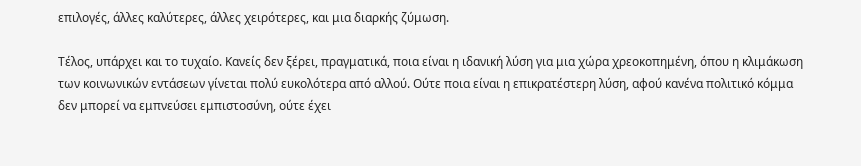επιλογές, άλλες καλύτερες, άλλες χειρότερες, και μια διαρκής ζύμωση.

Τέλος, υπάρχει και το τυχαίο. Κανείς δεν ξέρει, πραγματικά, ποια είναι η ιδανική λύση για μια χώρα χρεοκοπημένη, όπου η κλιμάκωση των κοινωνικών εντάσεων γίνεται πολύ ευκολότερα από αλλού. Ούτε ποια είναι η επικρατέστερη λύση, αφού κανένα πολιτικό κόμμα δεν μπορεί να εμπνεύσει εμπιστοσύνη, ούτε έχει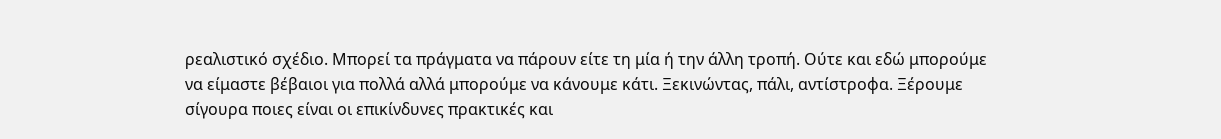ρεαλιστικό σχέδιο. Μπορεί τα πράγματα να πάρουν είτε τη μία ή την άλλη τροπή. Ούτε και εδώ μπορούμε να είμαστε βέβαιοι για πολλά αλλά μπορούμε να κάνουμε κάτι. Ξεκινώντας, πάλι, αντίστροφα. Ξέρουμε σίγουρα ποιες είναι οι επικίνδυνες πρακτικές και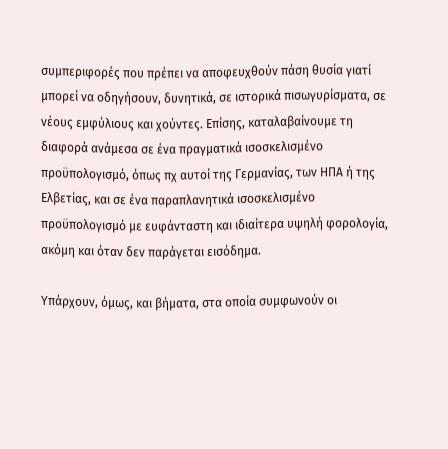συμπεριφορές που πρέπει να αποφευχθούν πάση θυσία γιατί μπορεί να οδηγήσουν, δυνητικά, σε ιστορικά πισωγυρίσματα, σε νέους εμφύλιους και χούντες. Επίσης, καταλαβαίνουμε τη διαφορά ανάμεσα σε ένα πραγματικά ισοσκελισμένο προϋπολογισμό, όπως πχ αυτοί της Γερμανίας, των ΗΠΑ ή της Ελβετίας, και σε ένα παραπλανητικά ισοσκελισμένο προϋπολογισμό με ευφάνταστη και ιδιαίτερα υψηλή φορολογία, ακόμη και όταν δεν παράγεται εισόδημα.

Υπάρχουν, όμως, και βήματα, στα οποία συμφωνούν οι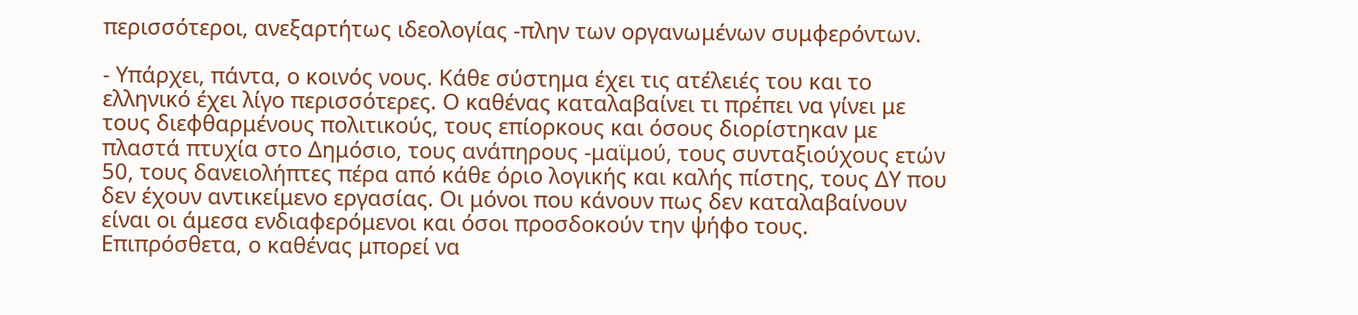περισσότεροι, ανεξαρτήτως ιδεολογίας -πλην των οργανωμένων συμφερόντων.

- Υπάρχει, πάντα, ο κοινός νους. Κάθε σύστημα έχει τις ατέλειές του και το ελληνικό έχει λίγο περισσότερες. Ο καθένας καταλαβαίνει τι πρέπει να γίνει με τους διεφθαρμένους πολιτικούς, τους επίορκους και όσους διορίστηκαν με πλαστά πτυχία στο Δημόσιο, τους ανάπηρους -μαϊμού, τους συνταξιούχους ετών 50, τους δανειολήπτες πέρα από κάθε όριο λογικής και καλής πίστης, τους ΔΥ που δεν έχουν αντικείμενο εργασίας. Οι μόνοι που κάνουν πως δεν καταλαβαίνουν είναι οι άμεσα ενδιαφερόμενοι και όσοι προσδοκούν την ψήφο τους. Επιπρόσθετα, ο καθένας μπορεί να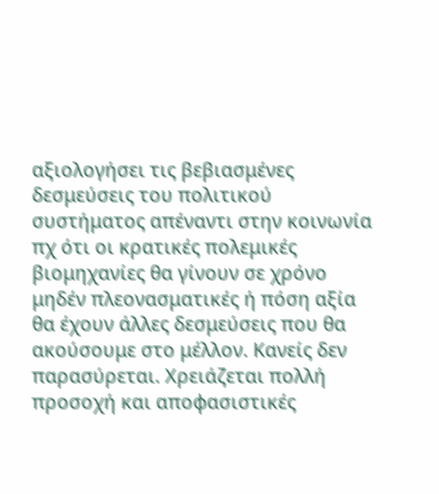αξιολογήσει τις βεβιασμένες δεσμεύσεις του πολιτικού συστήματος απέναντι στην κοινωνία πχ ότι οι κρατικές πολεμικές βιομηχανίες θα γίνουν σε χρόνο μηδέν πλεονασματικές ή πόση αξία θα έχουν άλλες δεσμεύσεις που θα ακούσουμε στο μέλλον. Κανείς δεν παρασύρεται. Χρειάζεται πολλή προσοχή και αποφασιστικές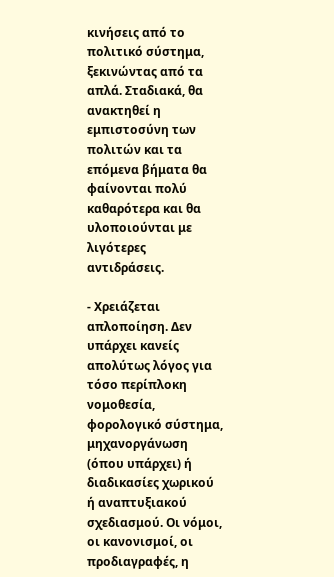κινήσεις από το πολιτικό σύστημα, ξεκινώντας από τα απλά. Σταδιακά, θα ανακτηθεί η εμπιστοσύνη των πολιτών και τα επόμενα βήματα θα φαίνονται πολύ καθαρότερα και θα υλοποιούνται με λιγότερες αντιδράσεις.

- Χρειάζεται απλοποίηση. Δεν υπάρχει κανείς απολύτως λόγος για τόσο περίπλοκη νομοθεσία, φορολογικό σύστημα, μηχανοργάνωση (όπου υπάρχει) ή διαδικασίες χωρικού ή αναπτυξιακού σχεδιασμού. Οι νόμοι, οι κανονισμοί, οι προδιαγραφές, η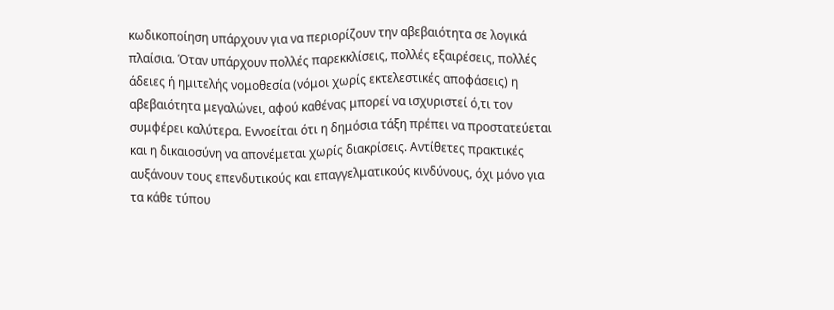κωδικοποίηση υπάρχουν για να περιορίζουν την αβεβαιότητα σε λογικά πλαίσια. Όταν υπάρχουν πολλές παρεκκλίσεις, πολλές εξαιρέσεις, πολλές άδειες ή ημιτελής νομοθεσία (νόμοι χωρίς εκτελεστικές αποφάσεις) η αβεβαιότητα μεγαλώνει, αφού καθένας μπορεί να ισχυριστεί ό,τι τον συμφέρει καλύτερα. Εννοείται ότι η δημόσια τάξη πρέπει να προστατεύεται και η δικαιοσύνη να απονέμεται χωρίς διακρίσεις. Αντίθετες πρακτικές αυξάνουν τους επενδυτικούς και επαγγελματικούς κινδύνους, όχι μόνο για τα κάθε τύπου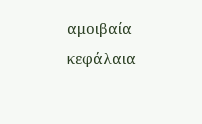αμοιβαία κεφάλαια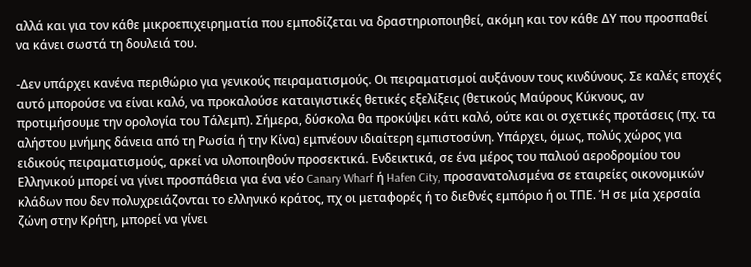αλλά και για τον κάθε μικροεπιχειρηματία που εμποδίζεται να δραστηριοποιηθεί, ακόμη και τον κάθε ΔΥ που προσπαθεί να κάνει σωστά τη δουλειά του.

-Δεν υπάρχει κανένα περιθώριο για γενικούς πειραματισμούς. Οι πειραματισμοί αυξάνουν τους κινδύνους. Σε καλές εποχές αυτό μπορούσε να είναι καλό, να προκαλούσε καταιγιστικές θετικές εξελίξεις (θετικούς Μαύρους Κύκνους, αν προτιμήσουμε την ορολογία του Τάλεμπ). Σήμερα, δύσκολα θα προκύψει κάτι καλό, ούτε και οι σχετικές προτάσεις (πχ. τα αλήστου μνήμης δάνεια από τη Ρωσία ή την Κίνα) εμπνέουν ιδιαίτερη εμπιστοσύνη. Υπάρχει, όμως, πολύς χώρος για ειδικούς πειραματισμούς, αρκεί να υλοποιηθούν προσεκτικά. Ενδεικτικά, σε ένα μέρος του παλιού αεροδρομίου του Ελληνικού μπορεί να γίνει προσπάθεια για ένα νέο Canary Wharf ή Hafen City, προσανατολισμένα σε εταιρείες οικονομικών κλάδων που δεν πολυχρειάζονται το ελληνικό κράτος, πχ οι μεταφορές ή το διεθνές εμπόριο ή οι ΤΠΕ. Ή σε μία χερσαία ζώνη στην Κρήτη, μπορεί να γίνει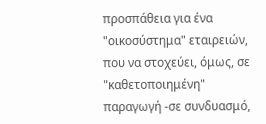προσπάθεια για ένα "οικοσύστημα" εταιρειών, που να στοχεύει, όμως, σε "καθετοποιημένη" παραγωγή -σε συνδυασμό,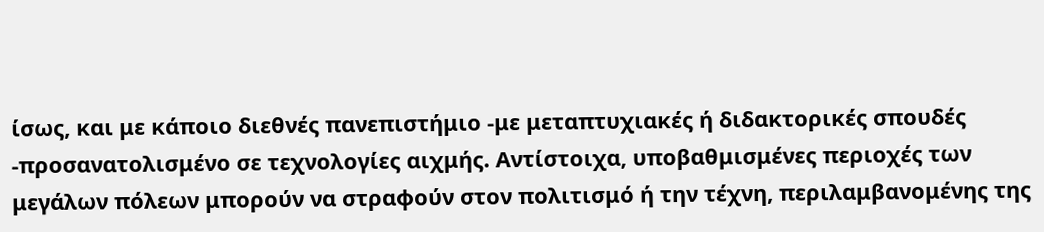ίσως, και με κάποιο διεθνές πανεπιστήμιο -με μεταπτυχιακές ή διδακτορικές σπουδές -προσανατολισμένο σε τεχνολογίες αιχμής. Αντίστοιχα, υποβαθμισμένες περιοχές των μεγάλων πόλεων μπορούν να στραφούν στον πολιτισμό ή την τέχνη, περιλαμβανομένης της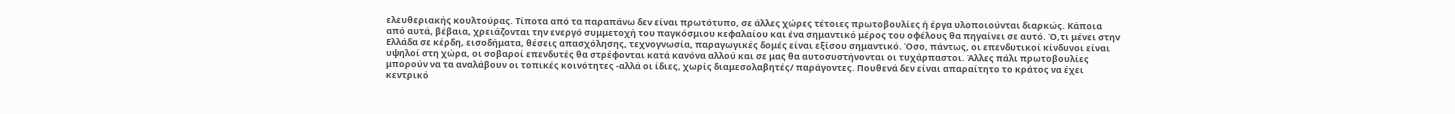ελευθεριακής κουλτούρας. Τίποτα από τα παραπάνω δεν είναι πρωτότυπο, σε άλλες χώρες τέτοιες πρωτοβουλίες ή έργα υλοποιούνται διαρκώς. Κάποια από αυτά, βέβαια, χρειάζονται την ενεργό συμμετοχή του παγκόσμιου κεφαλαίου και ένα σημαντικό μέρος του οφέλους θα πηγαίνει σε αυτό. Ό,τι μένει στην Ελλάδα σε κέρδη, εισοδήματα, θέσεις απασχόλησης, τεχνογνωσία, παραγωγικές δομές είναι εξίσου σημαντικό. Όσο, πάντως, οι επενδυτικοί κίνδυνοι είναι υψηλοί στη χώρα, οι σοβαροί επενδυτές θα στρέφονται κατά κανόνα αλλού και σε μας θα αυτοσυστήνονται οι τυχάρπαστοι. Άλλες πάλι πρωτοβουλίες μπορούν να τα αναλάβουν οι τοπικές κοινότητες -αλλά οι ίδιες, χωρίς διαμεσολαβητές/ παράγοντες. Πουθενά δεν είναι απαραίτητο το κράτος να έχει κεντρικό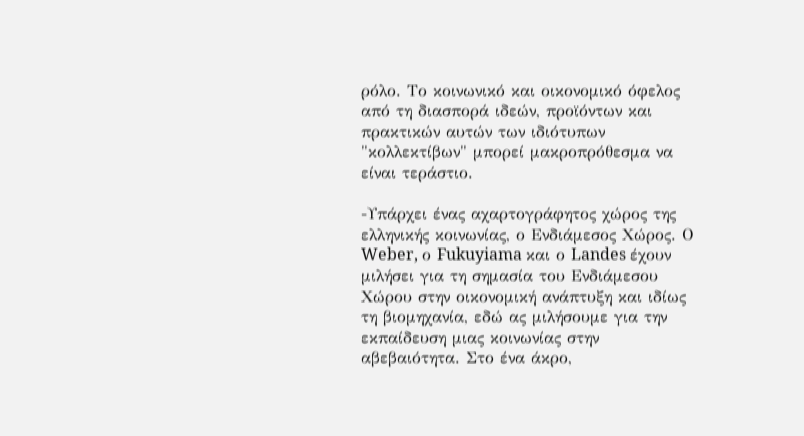ρόλο. Το κοινωνικό και οικονομικό όφελος από τη διασπορά ιδεών, προϊόντων και πρακτικών αυτών των ιδιότυπων "κολλεκτίβων" μπορεί μακροπρόθεσμα να είναι τεράστιο.

-Υπάρχει ένας αχαρτογράφητος χώρος της ελληνικής κοινωνίας, ο Ενδιάμεσος Χώρος. Ο Weber, ο Fukuyiama και ο Landes έχουν μιλήσει για τη σημασία του Ενδιάμεσου Χώρου στην οικονομική ανάπτυξη και ιδίως τη βιομηχανία, εδώ ας μιλήσουμε για την εκπαίδευση μιας κοινωνίας στην αβεβαιότητα. Στο ένα άκρο,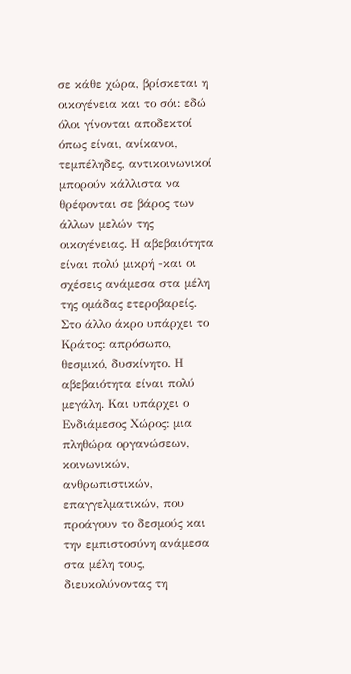σε κάθε χώρα, βρίσκεται η οικογένεια και το σόι: εδώ όλοι γίνονται αποδεκτοί όπως είναι, ανίκανοι, τεμπέληδες, αντικοινωνικοί μπορούν κάλλιστα να θρέφονται σε βάρος των άλλων μελών της οικογένειας. Η αβεβαιότητα είναι πολύ μικρή -και οι σχέσεις ανάμεσα στα μέλη της ομάδας ετεροβαρείς. Στο άλλο άκρο υπάρχει το Κράτος: απρόσωπο, θεσμικό, δυσκίνητο. Η αβεβαιότητα είναι πολύ μεγάλη. Και υπάρχει ο Ενδιάμεσος Χώρος: μια πληθώρα οργανώσεων, κοινωνικών, ανθρωπιστικών, επαγγελματικών, που προάγουν το δεσμούς και την εμπιστοσύνη ανάμεσα στα μέλη τους, διευκολύνοντας τη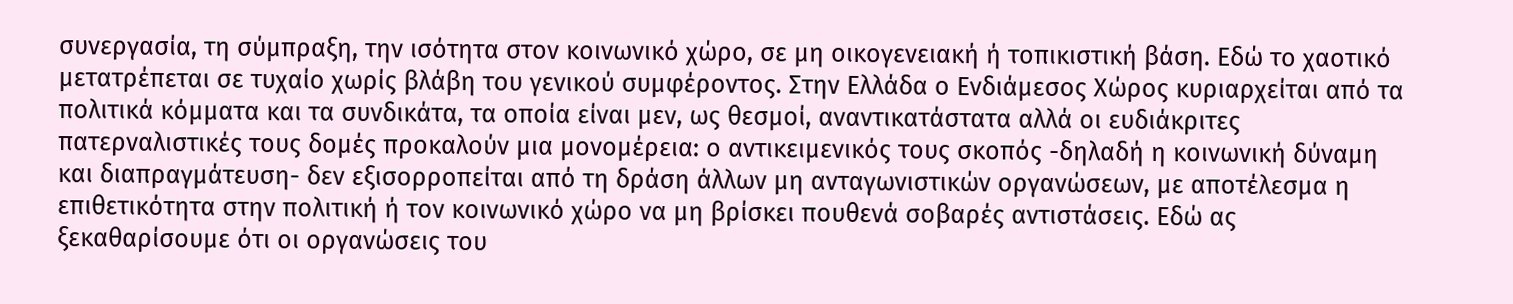συνεργασία, τη σύμπραξη, την ισότητα στον κοινωνικό χώρο, σε μη οικογενειακή ή τοπικιστική βάση. Εδώ το χαοτικό μετατρέπεται σε τυχαίο χωρίς βλάβη του γενικού συμφέροντος. Στην Ελλάδα ο Ενδιάμεσος Χώρος κυριαρχείται από τα πολιτικά κόμματα και τα συνδικάτα, τα οποία είναι μεν, ως θεσμοί, αναντικατάστατα αλλά οι ευδιάκριτες πατερναλιστικές τους δομές προκαλούν μια μονομέρεια: ο αντικειμενικός τους σκοπός -δηλαδή η κοινωνική δύναμη και διαπραγμάτευση- δεν εξισορροπείται από τη δράση άλλων μη ανταγωνιστικών οργανώσεων, με αποτέλεσμα η επιθετικότητα στην πολιτική ή τον κοινωνικό χώρο να μη βρίσκει πουθενά σοβαρές αντιστάσεις. Εδώ ας ξεκαθαρίσουμε ότι οι οργανώσεις του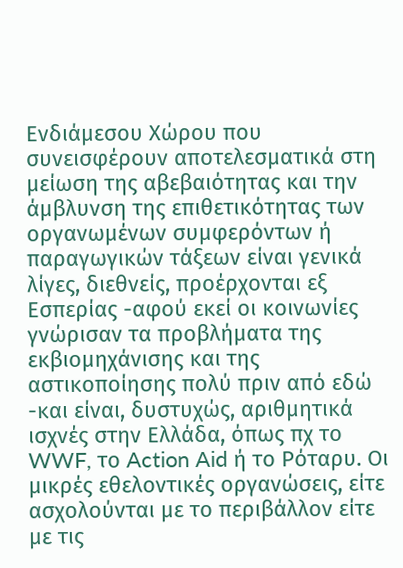Ενδιάμεσου Χώρου που συνεισφέρουν αποτελεσματικά στη μείωση της αβεβαιότητας και την άμβλυνση της επιθετικότητας των οργανωμένων συμφερόντων ή παραγωγικών τάξεων είναι γενικά λίγες, διεθνείς, προέρχονται εξ Εσπερίας -αφού εκεί οι κοινωνίες γνώρισαν τα προβλήματα της εκβιομηχάνισης και της αστικοποίησης πολύ πριν από εδώ -και είναι, δυστυχώς, αριθμητικά ισχνές στην Ελλάδα, όπως πχ το WWF, το Action Aid ή το Ρόταρυ. Οι μικρές εθελοντικές οργανώσεις, είτε ασχολούνται με το περιβάλλον είτε με τις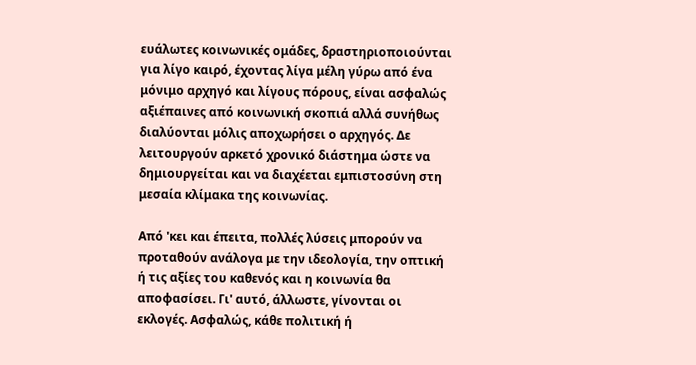ευάλωτες κοινωνικές ομάδες, δραστηριοποιούνται για λίγο καιρό, έχοντας λίγα μέλη γύρω από ένα μόνιμο αρχηγό και λίγους πόρους, είναι ασφαλώς αξιέπαινες από κοινωνική σκοπιά αλλά συνήθως διαλύονται μόλις αποχωρήσει ο αρχηγός. Δε λειτουργούν αρκετό χρονικό διάστημα ώστε να δημιουργείται και να διαχέεται εμπιστοσύνη στη μεσαία κλίμακα της κοινωνίας.

Από 'κει και έπειτα, πολλές λύσεις μπορούν να προταθούν ανάλογα με την ιδεολογία, την οπτική ή τις αξίες του καθενός και η κοινωνία θα αποφασίσει. Γι' αυτό, άλλωστε, γίνονται οι εκλογές. Ασφαλώς, κάθε πολιτική ή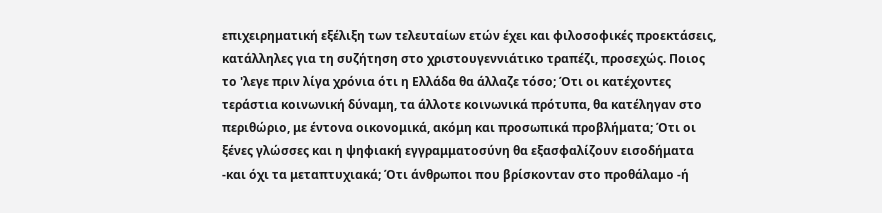επιχειρηματική εξέλιξη των τελευταίων ετών έχει και φιλοσοφικές προεκτάσεις, κατάλληλες για τη συζήτηση στο χριστουγεννιάτικο τραπέζι, προσεχώς. Ποιος το 'λεγε πριν λίγα χρόνια ότι η Ελλάδα θα άλλαζε τόσο; Ότι οι κατέχοντες τεράστια κοινωνική δύναμη, τα άλλοτε κοινωνικά πρότυπα, θα κατέληγαν στο περιθώριο, με έντονα οικονομικά, ακόμη και προσωπικά προβλήματα; Ότι οι ξένες γλώσσες και η ψηφιακή εγγραμματοσύνη θα εξασφαλίζουν εισοδήματα -και όχι τα μεταπτυχιακά; Ότι άνθρωποι που βρίσκονταν στο προθάλαμο -ή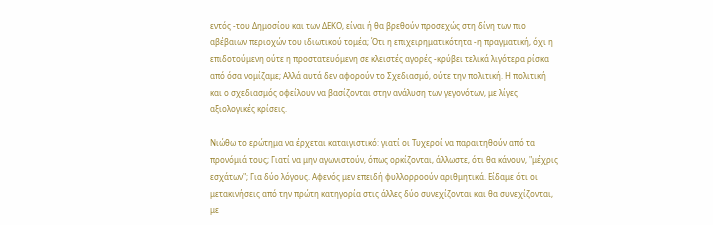εντός -του Δημοσίου και των ΔΕΚΟ, είναι ή θα βρεθούν προσεχώς στη δίνη των πιο αβέβαιων περιοχών του ιδιωτικού τομέα; Ότι η επιχειρηματικότητα -η πραγματική, όχι η επιδοτούμενη ούτε η προστατευόμενη σε κλειστές αγορές -κρύβει τελικά λιγότερα ρίσκα από όσα νομίζαμε; Αλλά αυτά δεν αφορούν το Σχεδιασμό, ούτε την πολιτική. Η πολιτική και ο σχεδιασμός οφείλουν να βασίζονται στην ανάλυση των γεγονότων, με λίγες αξιολογικές κρίσεις.

Νιώθω το ερώτημα να έρχεται καταιγιστικό: γιατί οι Τυχεροί να παραιτηθούν από τα προνόμιά τους; Γιατί να μην αγωνιστούν, όπως ορκίζονται, άλλωστε, ότι θα κάνουν, "μέχρις εσχάτων"; Για δύο λόγους. Αφενός μεν επειδή φυλλορροούν αριθμητικά. Είδαμε ότι οι μετακινήσεις από την πρώτη κατηγορία στις άλλες δύο συνεχίζονται και θα συνεχίζονται, με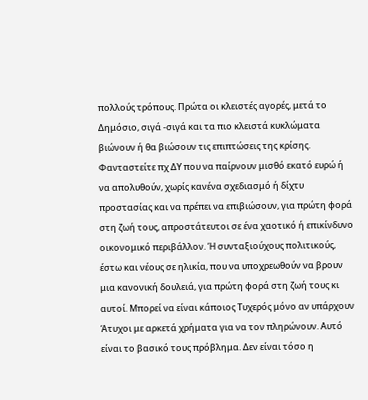πολλούς τρόπους. Πρώτα οι κλειστές αγορές, μετά το Δημόσιο, σιγά -σιγά και τα πιο κλειστά κυκλώματα βιώνουν ή θα βιώσουν τις επιπτώσεις της κρίσης. Φανταστείτε πχ ΔΥ που να παίρνουν μισθό εκατό ευρώ ή να απολυθούν, χωρίς κανένα σχεδιασμό ή δίχτυ προστασίας και να πρέπει να επιβιώσουν, για πρώτη φορά στη ζωή τους, απροστάτευτοι σε ένα χαοτικό ή επικίνδυνο οικονομικό περιβάλλον. Ή συνταξιούχους πολιτικούς, έστω και νέους σε ηλικία, που να υποχρεωθούν να βρουν μια κανονική δουλειά, για πρώτη φορά στη ζωή τους κι αυτοί. Μπορεί να είναι κάποιος Τυχερός μόνο αν υπάρχουν Άτυχοι με αρκετά χρήματα για να τον πληρώνουν. Αυτό είναι το βασικό τους πρόβλημα. Δεν είναι τόσο η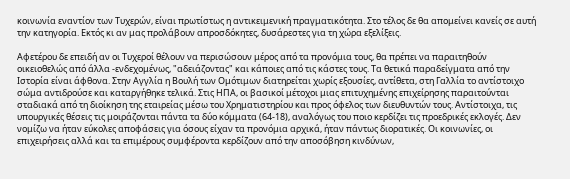κοινωνία εναντίον των Τυχερών, είναι πρωτίστως η αντικειμενική πραγματικότητα. Στο τέλος δε θα απομείνει κανείς σε αυτή την κατηγορία. Εκτός κι αν μας προλάβουν απροσδόκητες, δυσάρεστες για τη χώρα εξελίξεις.

Αφετέρου δε επειδή αν οι Τυχεροί θέλουν να περισώσουν μέρος από τα προνόμια τους, θα πρέπει να παραιτηθούν οικειοθελώς από άλλα -ενδεχομένως, "αδειάζοντας" και κάποιες από τις κάστες τους. Τα θετικά παραδείγματα από την Ιστορία είναι άφθονα. Στην Αγγλία η Βουλή των Ομότιμων διατηρείται χωρίς εξουσίες, αντίθετα, στη Γαλλία το αντίστοιχο σώμα αντιδρούσε και καταργήθηκε τελικά. Στις ΗΠΑ, οι βασικοί μέτοχοι μιας επιτυχημένης επιχείρησης παραιτούνται σταδιακά από τη διοίκηση της εταιρείας μέσω του Χρηματιστηρίου και προς όφελος των διευθυντών τους. Αντίστοιχα, τις υπουργικές θέσεις τις μοιράζονται πάντα τα δύο κόμματα (64-18), αναλόγως του ποιο κερδίζει τις προεδρικές εκλογές. Δεν νομίζω να ήταν εύκολες αποφάσεις για όσους είχαν τα προνόμια αρχικά, ήταν πάντως διορατικές. Οι κοινωνίες, οι επιχειρήσεις αλλά και τα επιμέρους συμφέροντα κερδίζουν από την αποσόβηση κινδύνων,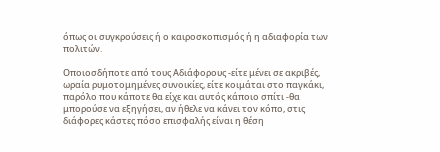όπως οι συγκρούσεις ή ο καιροσκοπισμός ή η αδιαφορία των πολιτών.

Οποιοσδήποτε από τους Αδιάφορους -είτε μένει σε ακριβές, ωραία ρυμοτομημένες συνοικίες, είτε κοιμάται στο παγκάκι, παρόλο που κάποτε θα είχε και αυτός κάποιο σπίτι -θα μπορούσε να εξηγήσει, αν ήθελε να κάνει τον κόπο, στις διάφορες κάστες πόσο επισφαλής είναι η θέση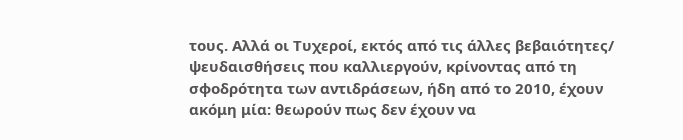τους. Αλλά οι Τυχεροί, εκτός από τις άλλες βεβαιότητες/ ψευδαισθήσεις που καλλιεργούν, κρίνοντας από τη σφοδρότητα των αντιδράσεων, ήδη από το 2010, έχουν ακόμη μία: θεωρούν πως δεν έχουν να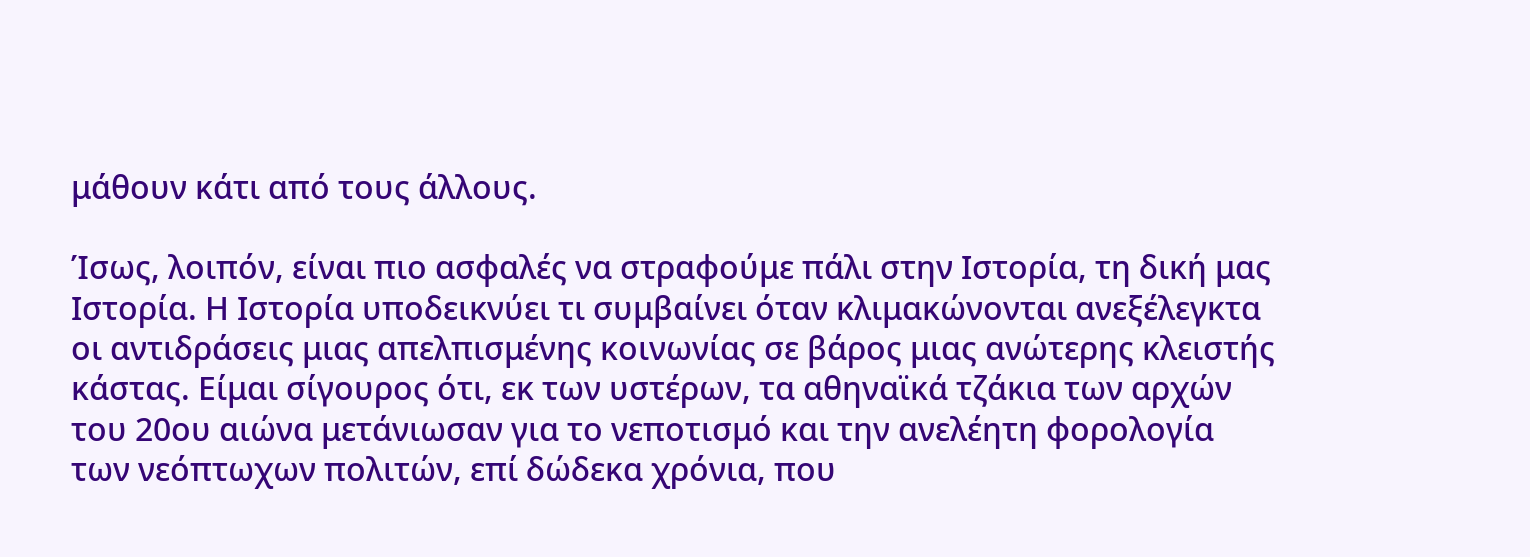μάθουν κάτι από τους άλλους.

Ίσως, λοιπόν, είναι πιο ασφαλές να στραφούμε πάλι στην Ιστορία, τη δική μας Ιστορία. Η Ιστορία υποδεικνύει τι συμβαίνει όταν κλιμακώνονται ανεξέλεγκτα οι αντιδράσεις μιας απελπισμένης κοινωνίας σε βάρος μιας ανώτερης κλειστής κάστας. Είμαι σίγουρος ότι, εκ των υστέρων, τα αθηναϊκά τζάκια των αρχών του 20ου αιώνα μετάνιωσαν για το νεποτισμό και την ανελέητη φορολογία των νεόπτωχων πολιτών, επί δώδεκα χρόνια, που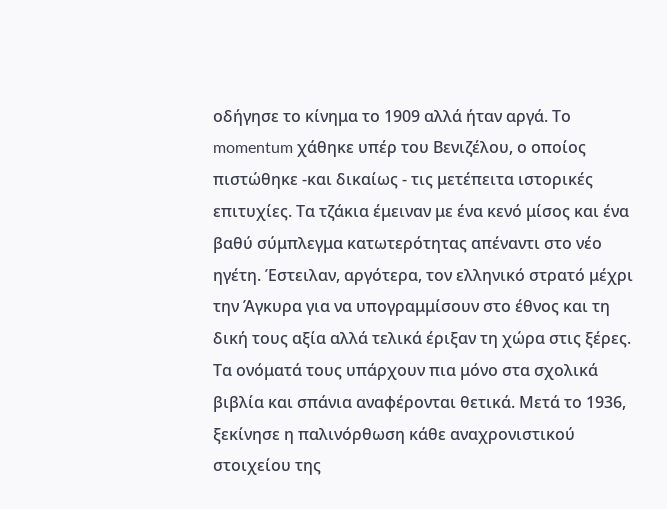οδήγησε το κίνημα το 1909 αλλά ήταν αργά. Το momentum χάθηκε υπέρ του Βενιζέλου, ο οποίος πιστώθηκε -και δικαίως - τις μετέπειτα ιστορικές επιτυχίες. Τα τζάκια έμειναν με ένα κενό μίσος και ένα βαθύ σύμπλεγμα κατωτερότητας απέναντι στο νέο ηγέτη. Έστειλαν, αργότερα, τον ελληνικό στρατό μέχρι την Άγκυρα για να υπογραμμίσουν στο έθνος και τη δική τους αξία αλλά τελικά έριξαν τη χώρα στις ξέρες. Τα ονόματά τους υπάρχουν πια μόνο στα σχολικά βιβλία και σπάνια αναφέρονται θετικά. Μετά το 1936, ξεκίνησε η παλινόρθωση κάθε αναχρονιστικού στοιχείου της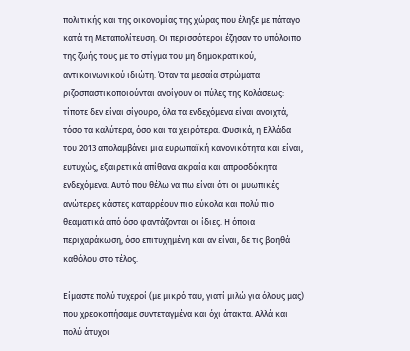πολιτικής και της οικονομίας της χώρας που έληξε με πάταγο κατά τη Μεταπολίτευση. Οι περισσότεροι έζησαν το υπόλοιπο της ζωής τους με το στίγμα του μη δημοκρατικού, αντικοινωνικού ιδιώτη. Όταν τα μεσαία στρώματα ριζοσπαστικοποιούνται ανοίγουν οι πύλες της Κολάσεως: τίποτε δεν είναι σίγουρο, όλα τα ενδεχόμενα είναι ανοιχτά, τόσο τα καλύτερα, όσο και τα χειρότερα. Φυσικά, η Ελλάδα του 2013 απολαμβάνει μια ευρωπαϊκή κανονικότητα και είναι, ευτυχώς, εξαιρετικά απίθανα ακραία και απροσδόκητα ενδεχόμενα. Αυτό που θέλω να πω είναι ότι οι μυωπικές ανώτερες κάστες καταρρέουν πιο εύκολα και πολύ πιο θεαματικά από όσο φαντάζονται οι ίδιες. Η όποια περιχαράκωση, όσο επιτυχημένη και αν είναι, δε τις βοηθά καθόλου στο τέλος.

Είμαστε πολύ τυχεροί (με μικρό ταυ, γιατί μιλώ για όλους μας) που χρεοκοπήσαμε συντεταγμένα και όχι άτακτα. Αλλά και πολύ άτυχοι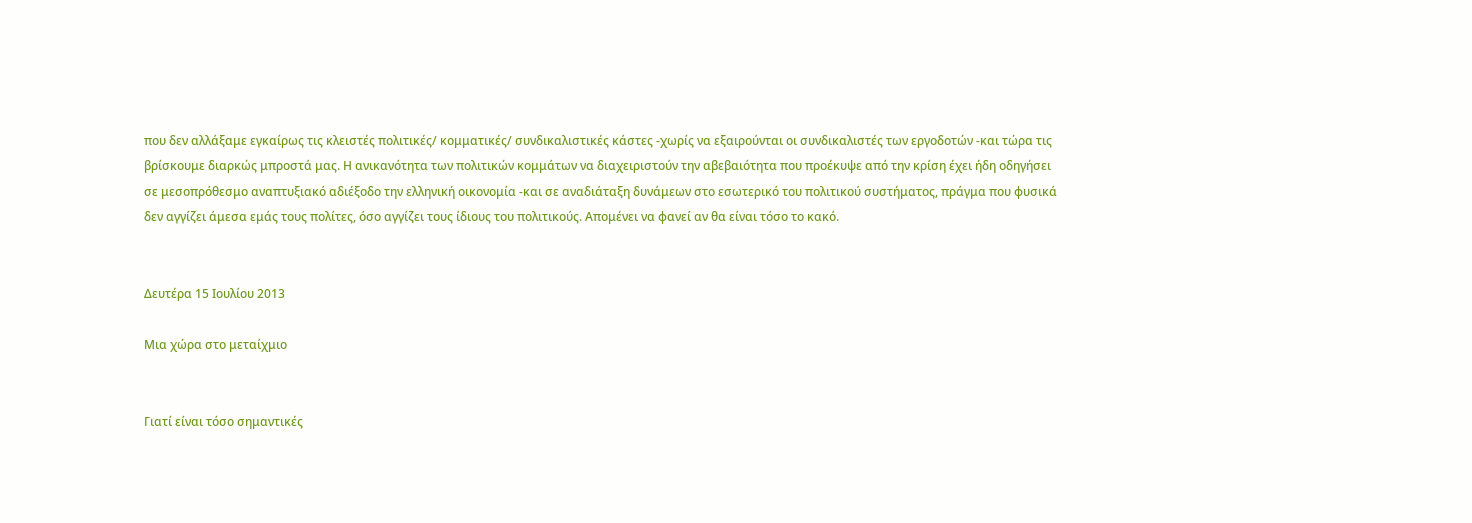που δεν αλλάξαμε εγκαίρως τις κλειστές πολιτικές/ κομματικές/ συνδικαλιστικές κάστες -χωρίς να εξαιρούνται οι συνδικαλιστές των εργοδοτών -και τώρα τις βρίσκουμε διαρκώς μπροστά μας. Η ανικανότητα των πολιτικών κομμάτων να διαχειριστούν την αβεβαιότητα που προέκυψε από την κρίση έχει ήδη οδηγήσει σε μεσοπρόθεσμο αναπτυξιακό αδιέξοδο την ελληνική οικονομία -και σε αναδιάταξη δυνάμεων στο εσωτερικό του πολιτικού συστήματος, πράγμα που φυσικά δεν αγγίζει άμεσα εμάς τους πολίτες, όσο αγγίζει τους ίδιους του πολιτικούς. Απομένει να φανεί αν θα είναι τόσο το κακό.


Δευτέρα 15 Ιουλίου 2013

Μια χώρα στο μεταίχμιο


Γιατί είναι τόσο σημαντικές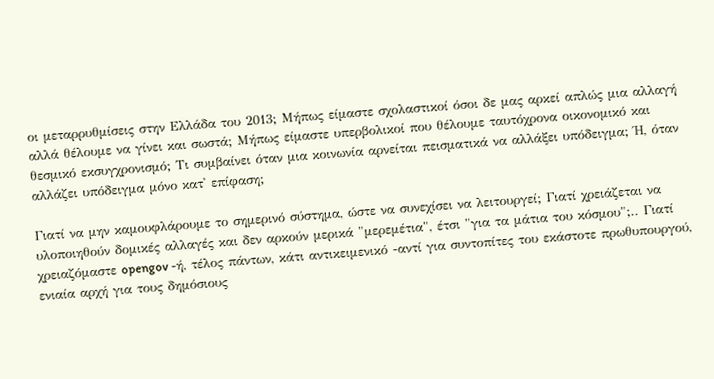οι μεταρρυθμίσεις στην Ελλάδα του 2013; Μήπως είμαστε σχολαστικοί όσοι δε μας αρκεί απλώς μια αλλαγή αλλά θέλουμε να γίνει και σωστά; Μήπως είμαστε υπερβολικοί που θέλουμε ταυτόχρονα οικονομικό και θεσμικό εκσυγχρονισμό; Τι συμβαίνει όταν μια κοινωνία αρνείται πεισματικά να αλλάξει υπόδειγμα; Ή, όταν αλλάζει υπόδειγμα μόνο κατ' επίφαση;

Γιατί να μην καμουφλάρουμε το σημερινό σύστημα, ώστε να συνεχίσει να λειτουργεί; Γιατί χρειάζεται να υλοποιηθούν δομικές αλλαγές και δεν αρκούν μερικά "μερεμέτια", έτσι "για τα μάτια του κόσμου";.. Γιατί χρειαζόμαστε opengov -ή, τέλος πάντων, κάτι αντικειμενικό -αντί για συντοπίτες του εκάστοτε πρωθυπουργού, ενιαία αρχή για τους δημόσιους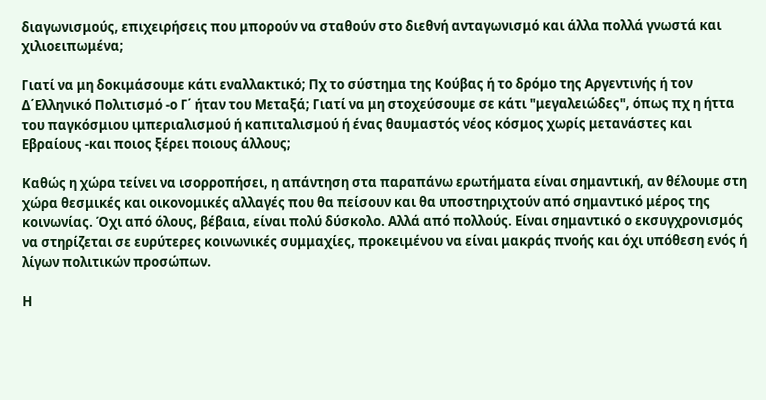διαγωνισμούς, επιχειρήσεις που μπορούν να σταθούν στο διεθνή ανταγωνισμό και άλλα πολλά γνωστά και χιλιοειπωμένα;

Γιατί να μη δοκιμάσουμε κάτι εναλλακτικό; Πχ το σύστημα της Κούβας ή το δρόμο της Αργεντινής ή τον Δ΄Ελληνικό Πολιτισμό -ο Γ΄ ήταν του Μεταξά; Γιατί να μη στοχεύσουμε σε κάτι "μεγαλειώδες", όπως πχ η ήττα του παγκόσμιου ιμπεριαλισμού ή καπιταλισμού ή ένας θαυμαστός νέος κόσμος χωρίς μετανάστες και Εβραίους -και ποιος ξέρει ποιους άλλους;

Καθώς η χώρα τείνει να ισορροπήσει, η απάντηση στα παραπάνω ερωτήματα είναι σημαντική, αν θέλουμε στη χώρα θεσμικές και οικονομικές αλλαγές που θα πείσουν και θα υποστηριχτούν από σημαντικό μέρος της κοινωνίας. Όχι από όλους, βέβαια, είναι πολύ δύσκολο. Αλλά από πολλούς. Είναι σημαντικό ο εκσυγχρονισμός να στηρίζεται σε ευρύτερες κοινωνικές συμμαχίες, προκειμένου να είναι μακράς πνοής και όχι υπόθεση ενός ή λίγων πολιτικών προσώπων.

Η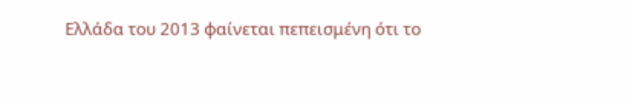Ελλάδα του 2013 φαίνεται πεπεισμένη ότι το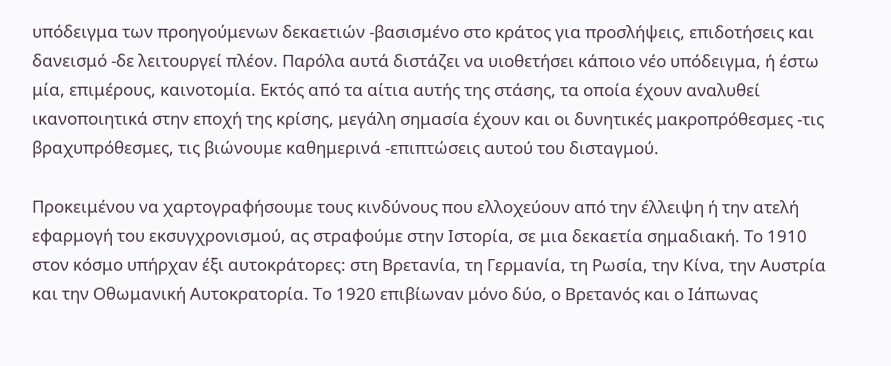υπόδειγμα των προηγούμενων δεκαετιών -βασισμένο στο κράτος για προσλήψεις, επιδοτήσεις και δανεισμό -δε λειτουργεί πλέον. Παρόλα αυτά διστάζει να υιοθετήσει κάποιο νέο υπόδειγμα, ή έστω μία, επιμέρους, καινοτομία. Εκτός από τα αίτια αυτής της στάσης, τα οποία έχουν αναλυθεί ικανοποιητικά στην εποχή της κρίσης, μεγάλη σημασία έχουν και οι δυνητικές μακροπρόθεσμες -τις βραχυπρόθεσμες, τις βιώνουμε καθημερινά -επιπτώσεις αυτού του δισταγμού.

Προκειμένου να χαρτογραφήσουμε τους κινδύνους που ελλοχεύουν από την έλλειψη ή την ατελή εφαρμογή του εκσυγχρονισμού, ας στραφούμε στην Ιστορία, σε μια δεκαετία σημαδιακή. Το 1910 στον κόσμο υπήρχαν έξι αυτοκράτορες: στη Βρετανία, τη Γερμανία, τη Ρωσία, την Κίνα, την Αυστρία και την Οθωμανική Αυτοκρατορία. Το 1920 επιβίωναν μόνο δύο, ο Βρετανός και ο Ιάπωνας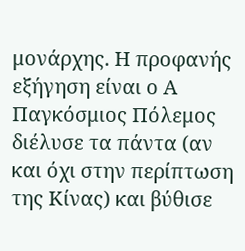μονάρχης. Η προφανής εξήγηση είναι ο Α  Παγκόσμιος Πόλεμος διέλυσε τα πάντα (αν και όχι στην περίπτωση της Κίνας) και βύθισε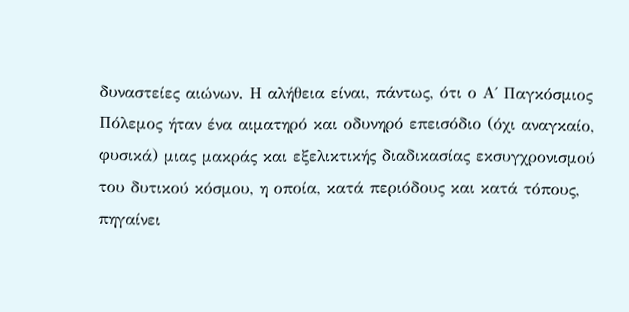δυναστείες αιώνων. Η αλήθεια είναι, πάντως, ότι ο Α΄ Παγκόσμιος Πόλεμος ήταν ένα αιματηρό και οδυνηρό επεισόδιο (όχι αναγκαίο, φυσικά) μιας μακράς και εξελικτικής διαδικασίας εκσυγχρονισμού του δυτικού κόσμου, η οποία, κατά περιόδους και κατά τόπους, πηγαίνει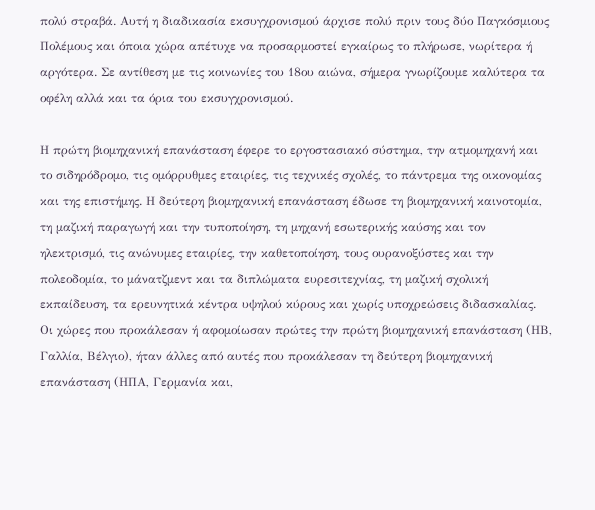πολύ στραβά. Αυτή η διαδικασία εκσυγχρονισμού άρχισε πολύ πριν τους δύο Παγκόσμιους Πολέμους και όποια χώρα απέτυχε να προσαρμοστεί εγκαίρως το πλήρωσε, νωρίτερα ή αργότερα. Σε αντίθεση με τις κοινωνίες του 18ου αιώνα, σήμερα γνωρίζουμε καλύτερα τα οφέλη αλλά και τα όρια του εκσυγχρονισμού.

Η πρώτη βιομηχανική επανάσταση έφερε το εργοστασιακό σύστημα, την ατμομηχανή και το σιδηρόδρομο, τις ομόρρυθμες εταιρίες, τις τεχνικές σχολές, το πάντρεμα της οικονομίας και της επιστήμης. Η δεύτερη βιομηχανική επανάσταση έδωσε τη βιομηχανική καινοτομία, τη μαζική παραγωγή και την τυποποίηση, τη μηχανή εσωτερικής καύσης και τον ηλεκτρισμό, τις ανώνυμες εταιρίες, την καθετοποίηση, τους ουρανοξύστες και την πολεοδομία, το μάνατζμεντ και τα διπλώματα ευρεσιτεχνίας, τη μαζική σχολική εκπαίδευση, τα ερευνητικά κέντρα υψηλού κύρους και χωρίς υποχρεώσεις διδασκαλίας. Οι χώρες που προκάλεσαν ή αφομοίωσαν πρώτες την πρώτη βιομηχανική επανάσταση (ΗΒ, Γαλλία, Βέλγιο), ήταν άλλες από αυτές που προκάλεσαν τη δεύτερη βιομηχανική επανάσταση (ΗΠΑ, Γερμανία και,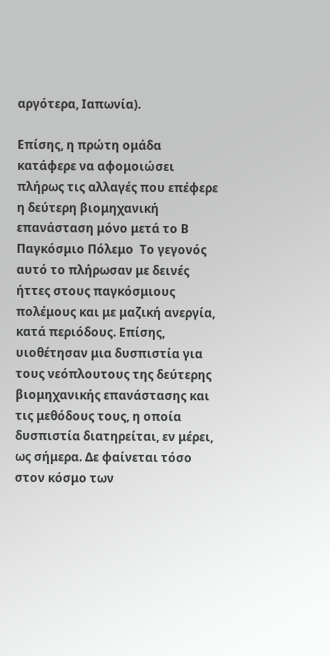αργότερα, Ιαπωνία).

Επίσης, η πρώτη ομάδα κατάφερε να αφομοιώσει πλήρως τις αλλαγές που επέφερε η δεύτερη βιομηχανική επανάσταση μόνο μετά το Β Παγκόσμιο Πόλεμο  Το γεγονός αυτό το πλήρωσαν με δεινές ήττες στους παγκόσμιους πολέμους και με μαζική ανεργία, κατά περιόδους. Επίσης, υιοθέτησαν μια δυσπιστία για τους νεόπλουτους της δεύτερης βιομηχανικής επανάστασης και τις μεθόδους τους, η οποία δυσπιστία διατηρείται, εν μέρει, ως σήμερα. Δε φαίνεται τόσο στον κόσμο των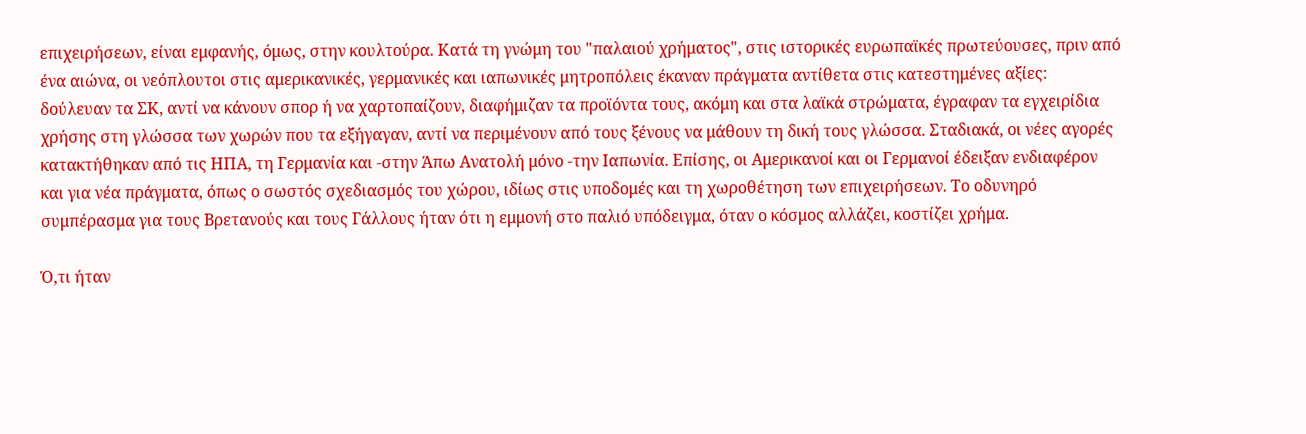επιχειρήσεων, είναι εμφανής, όμως, στην κουλτούρα. Κατά τη γνώμη του "παλαιού χρήματος", στις ιστορικές ευρωπαϊκές πρωτεύουσες, πριν από ένα αιώνα, οι νεόπλουτοι στις αμερικανικές, γερμανικές και ιαπωνικές μητροπόλεις έκαναν πράγματα αντίθετα στις κατεστημένες αξίες: δούλευαν τα ΣΚ, αντί να κάνουν σπορ ή να χαρτοπαίζουν, διαφήμιζαν τα προϊόντα τους, ακόμη και στα λαϊκά στρώματα, έγραφαν τα εγχειρίδια χρήσης στη γλώσσα των χωρών που τα εξήγαγαν, αντί να περιμένουν από τους ξένους να μάθουν τη δική τους γλώσσα. Σταδιακά, οι νέες αγορές κατακτήθηκαν από τις ΗΠΑ, τη Γερμανία και -στην Άπω Ανατολή μόνο -την Ιαπωνία. Επίσης, οι Αμερικανοί και οι Γερμανοί έδειξαν ενδιαφέρον και για νέα πράγματα, όπως ο σωστός σχεδιασμός του χώρου, ιδίως στις υποδομές και τη χωροθέτηση των επιχειρήσεων. Το οδυνηρό συμπέρασμα για τους Βρετανούς και τους Γάλλους ήταν ότι η εμμονή στο παλιό υπόδειγμα, όταν ο κόσμος αλλάζει, κοστίζει χρήμα.

Ό,τι ήταν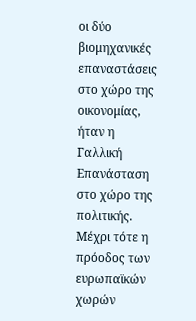οι δύο βιομηχανικές επαναστάσεις στο χώρο της οικονομίας, ήταν η Γαλλική Επανάσταση στο χώρο της πολιτικής. Μέχρι τότε η πρόοδος των ευρωπαϊκών χωρών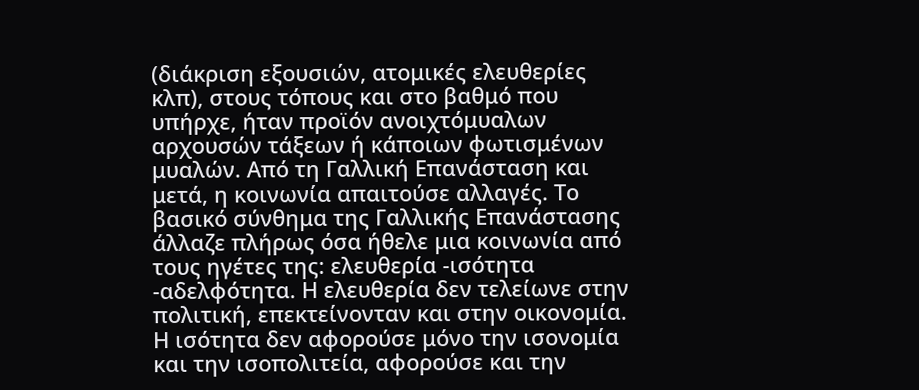(διάκριση εξουσιών, ατομικές ελευθερίες κλπ), στους τόπους και στο βαθμό που υπήρχε, ήταν προϊόν ανοιχτόμυαλων αρχουσών τάξεων ή κάποιων φωτισμένων μυαλών. Από τη Γαλλική Επανάσταση και μετά, η κοινωνία απαιτούσε αλλαγές. Το βασικό σύνθημα της Γαλλικής Επανάστασης άλλαζε πλήρως όσα ήθελε μια κοινωνία από τους ηγέτες της: ελευθερία -ισότητα -αδελφότητα. Η ελευθερία δεν τελείωνε στην πολιτική, επεκτείνονταν και στην οικονομία. Η ισότητα δεν αφορούσε μόνο την ισονομία και την ισοπολιτεία, αφορούσε και την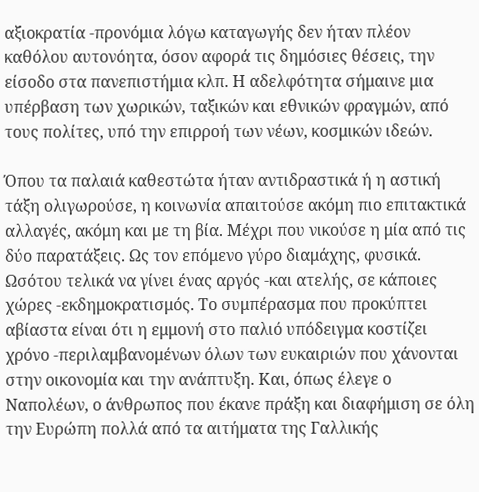αξιοκρατία -προνόμια λόγω καταγωγής δεν ήταν πλέον καθόλου αυτονόητα, όσον αφορά τις δημόσιες θέσεις, την είσοδο στα πανεπιστήμια κλπ. Η αδελφότητα σήμαινε μια υπέρβαση των χωρικών, ταξικών και εθνικών φραγμών, από τους πολίτες, υπό την επιρροή των νέων, κοσμικών ιδεών.

Όπου τα παλαιά καθεστώτα ήταν αντιδραστικά ή η αστική τάξη ολιγωρούσε, η κοινωνία απαιτούσε ακόμη πιο επιτακτικά αλλαγές, ακόμη και με τη βία. Μέχρι που νικούσε η μία από τις δύο παρατάξεις. Ως τον επόμενο γύρο διαμάχης, φυσικά. Ωσότου τελικά να γίνει ένας αργός -και ατελής, σε κάποιες χώρες -εκδημοκρατισμός. Το συμπέρασμα που προκύπτει αβίαστα είναι ότι η εμμονή στο παλιό υπόδειγμα κοστίζει χρόνο -περιλαμβανομένων όλων των ευκαιριών που χάνονται στην οικονομία και την ανάπτυξη. Και, όπως έλεγε ο Ναπολέων, ο άνθρωπος που έκανε πράξη και διαφήμιση σε όλη την Ευρώπη πολλά από τα αιτήματα της Γαλλικής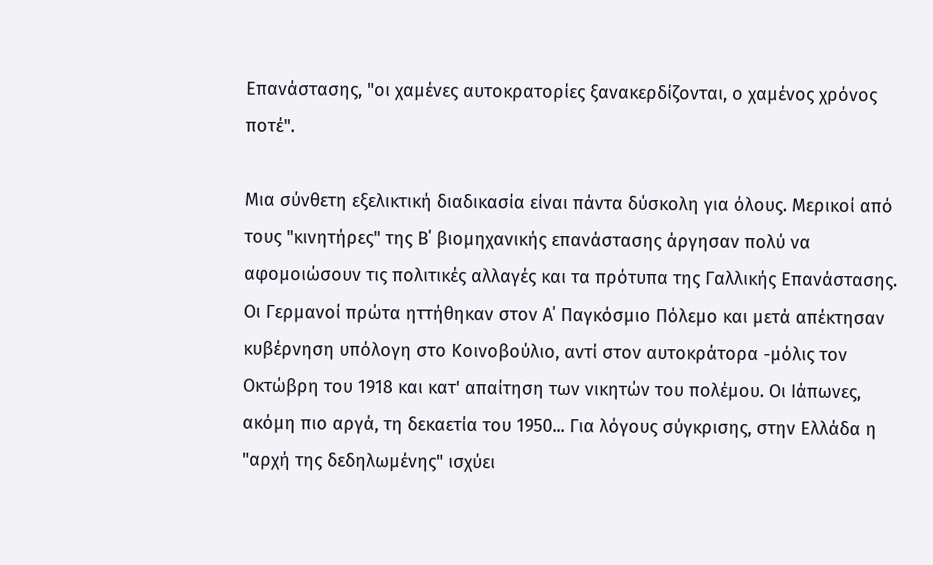Επανάστασης, "οι χαμένες αυτοκρατορίες ξανακερδίζονται, ο χαμένος χρόνος ποτέ".

Μια σύνθετη εξελικτική διαδικασία είναι πάντα δύσκολη για όλους. Μερικοί από τους "κινητήρες" της Β΄ βιομηχανικής επανάστασης άργησαν πολύ να αφομοιώσουν τις πολιτικές αλλαγές και τα πρότυπα της Γαλλικής Επανάστασης. Οι Γερμανοί πρώτα ηττήθηκαν στον Α΄ Παγκόσμιο Πόλεμο και μετά απέκτησαν κυβέρνηση υπόλογη στο Κοινοβούλιο, αντί στον αυτοκράτορα -μόλις τον Οκτώβρη του 1918 και κατ' απαίτηση των νικητών του πολέμου. Οι Ιάπωνες, ακόμη πιο αργά, τη δεκαετία του 1950... Για λόγους σύγκρισης, στην Ελλάδα η "αρχή της δεδηλωμένης" ισχύει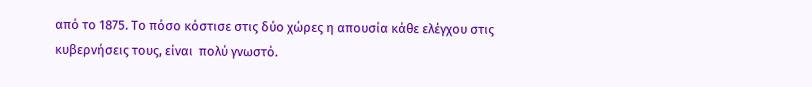από το 1875. Το πόσο κόστισε στις δύο χώρες η απουσία κάθε ελέγχου στις κυβερνήσεις τους, είναι  πολύ γνωστό.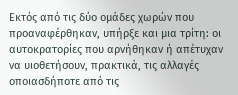Εκτός από τις δύο ομάδες χωρών που προαναφέρθηκαν, υπήρξε και μια τρίτη: οι αυτοκρατορίες που αρνήθηκαν ή απέτυχαν να υιοθετήσουν, πρακτικά, τις αλλαγές οποιασδήποτε από τις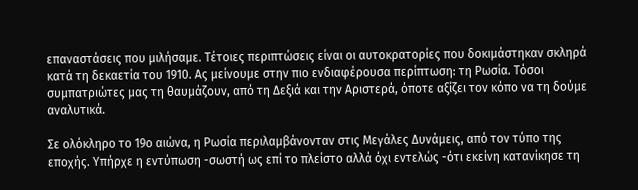επαναστάσεις που μιλήσαμε. Τέτοιες περιπτώσεις είναι οι αυτοκρατορίες που δοκιμάστηκαν σκληρά κατά τη δεκαετία του 1910. Ας μείνουμε στην πιο ενδιαφέρουσα περίπτωση: τη Ρωσία. Τόσοι συμπατριώτες μας τη θαυμάζουν, από τη Δεξιά και την Αριστερά, όποτε αξίζει τον κόπο να τη δούμε αναλυτικά.

Σε ολόκληρο το 19ο αιώνα, η Ρωσία περιλαμβάνονταν στις Μεγάλες Δυνάμεις, από τον τύπο της εποχής. Υπήρχε η εντύπωση -σωστή ως επί το πλείστο αλλά όχι εντελώς -ότι εκείνη κατανίκησε τη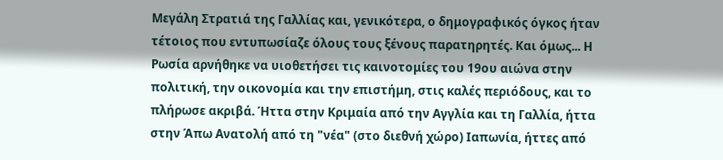Μεγάλη Στρατιά της Γαλλίας και, γενικότερα, ο δημογραφικός όγκος ήταν τέτοιος που εντυπωσίαζε όλους τους ξένους παρατηρητές. Και όμως... Η Ρωσία αρνήθηκε να υιοθετήσει τις καινοτομίες του 19ου αιώνα στην πολιτική, την οικονομία και την επιστήμη, στις καλές περιόδους, και το πλήρωσε ακριβά. Ήττα στην Κριμαία από την Αγγλία και τη Γαλλία, ήττα στην Άπω Ανατολή από τη "νέα" (στο διεθνή χώρο) Ιαπωνία, ήττες από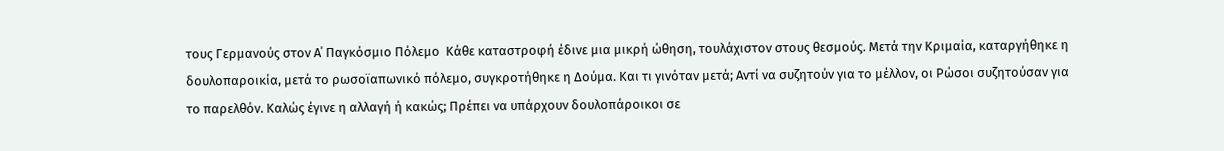τους Γερμανούς στον Α΄ Παγκόσμιο Πόλεμο  Κάθε καταστροφή έδινε μια μικρή ώθηση, τουλάχιστον στους θεσμούς. Μετά την Κριμαία, καταργήθηκε η δουλοπαροικία, μετά το ρωσοϊαπωνικό πόλεμο, συγκροτήθηκε η Δούμα. Και τι γινόταν μετά; Αντί να συζητούν για το μέλλον, οι Ρώσοι συζητούσαν για το παρελθόν. Καλώς έγινε η αλλαγή ή κακώς; Πρέπει να υπάρχουν δουλοπάροικοι σε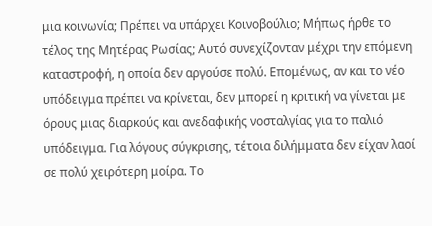μια κοινωνία; Πρέπει να υπάρχει Κοινοβούλιο; Μήπως ήρθε το τέλος της Μητέρας Ρωσίας; Αυτό συνεχίζονταν μέχρι την επόμενη καταστροφή, η οποία δεν αργούσε πολύ. Επομένως, αν και το νέο υπόδειγμα πρέπει να κρίνεται, δεν μπορεί η κριτική να γίνεται με όρους μιας διαρκούς και ανεδαφικής νοσταλγίας για το παλιό υπόδειγμα. Για λόγους σύγκρισης, τέτοια διλήμματα δεν είχαν λαοί σε πολύ χειρότερη μοίρα. Το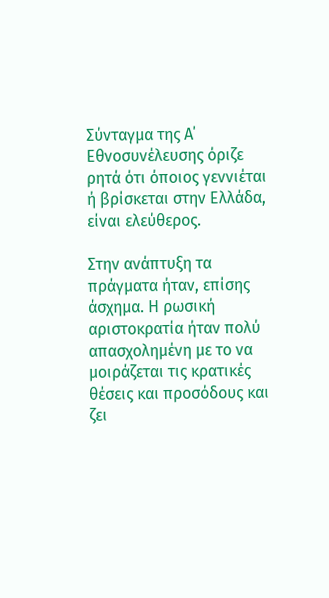Σύνταγμα της Α΄ Εθνοσυνέλευσης όριζε ρητά ότι όποιος γεννιέται ή βρίσκεται στην Ελλάδα, είναι ελεύθερος.

Στην ανάπτυξη τα πράγματα ήταν, επίσης άσχημα. Η ρωσική αριστοκρατία ήταν πολύ απασχολημένη με το να μοιράζεται τις κρατικές θέσεις και προσόδους και ζει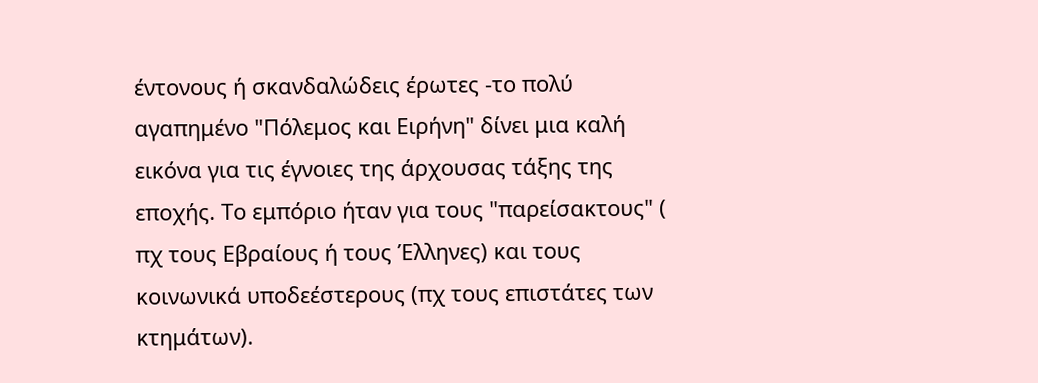έντονους ή σκανδαλώδεις έρωτες -το πολύ αγαπημένο "Πόλεμος και Ειρήνη" δίνει μια καλή εικόνα για τις έγνοιες της άρχουσας τάξης της εποχής. Το εμπόριο ήταν για τους "παρείσακτους" ( πχ τους Εβραίους ή τους Έλληνες) και τους κοινωνικά υποδεέστερους (πχ τους επιστάτες των κτημάτων).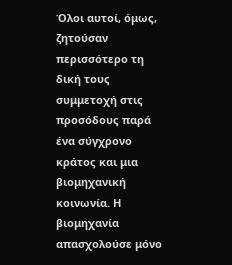Όλοι αυτοί, όμως, ζητούσαν περισσότερο τη δική τους συμμετοχή στις προσόδους παρά ένα σύγχρονο κράτος και μια βιομηχανική κοινωνία. Η βιομηχανία απασχολούσε μόνο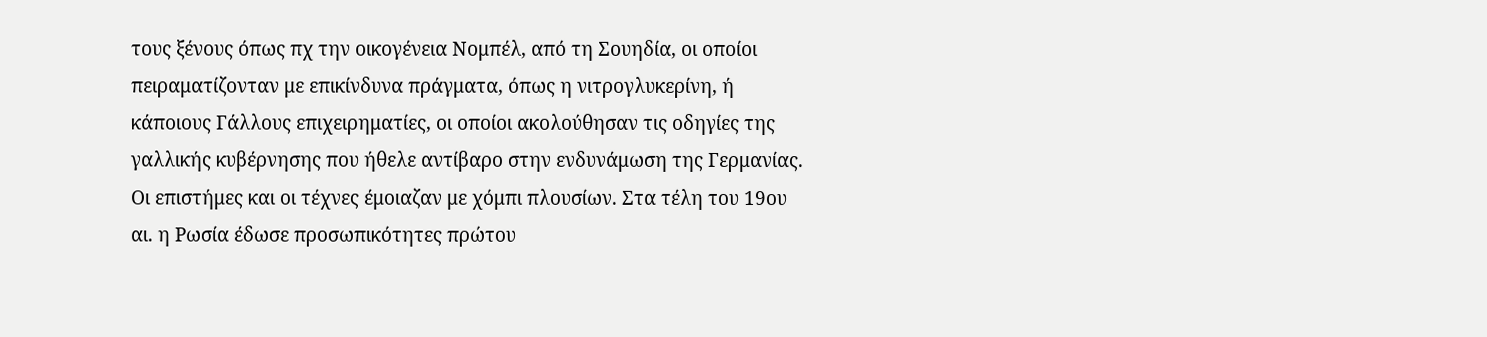τους ξένους όπως πχ την οικογένεια Νομπέλ, από τη Σουηδία, οι οποίοι πειραματίζονταν με επικίνδυνα πράγματα, όπως η νιτρογλυκερίνη, ή κάποιους Γάλλους επιχειρηματίες, οι οποίοι ακολούθησαν τις οδηγίες της γαλλικής κυβέρνησης που ήθελε αντίβαρο στην ενδυνάμωση της Γερμανίας. Οι επιστήμες και οι τέχνες έμοιαζαν με χόμπι πλουσίων. Στα τέλη του 19ου αι. η Ρωσία έδωσε προσωπικότητες πρώτου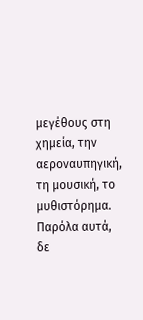μεγέθους στη χημεία, την αεροναυπηγική, τη μουσική, το μυθιστόρημα. Παρόλα αυτά, δε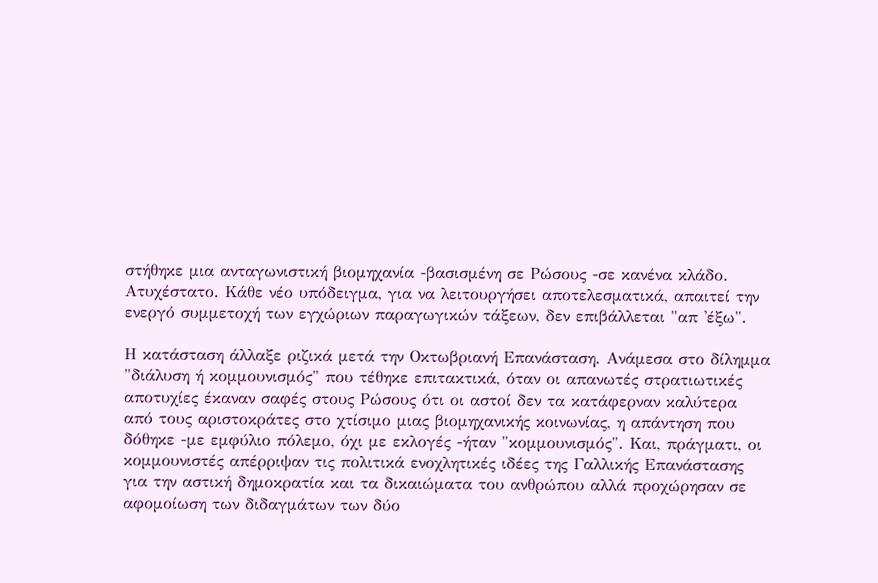στήθηκε μια ανταγωνιστική βιομηχανία -βασισμένη σε Ρώσους -σε κανένα κλάδο. Ατυχέστατο. Κάθε νέο υπόδειγμα, για να λειτουργήσει αποτελεσματικά, απαιτεί την ενεργό συμμετοχή των εγχώριων παραγωγικών τάξεων, δεν επιβάλλεται "απ 'έξω".

Η κατάσταση άλλαξε ριζικά μετά την Οκτωβριανή Επανάσταση. Ανάμεσα στο δίλημμα "διάλυση ή κομμουνισμός" που τέθηκε επιτακτικά, όταν οι απανωτές στρατιωτικές αποτυχίες έκαναν σαφές στους Ρώσους ότι οι αστοί δεν τα κατάφερναν καλύτερα από τους αριστοκράτες στο χτίσιμο μιας βιομηχανικής κοινωνίας, η απάντηση που δόθηκε -με εμφύλιο πόλεμο, όχι με εκλογές -ήταν "κομμουνισμός". Και, πράγματι, οι κομμουνιστές απέρριψαν τις πολιτικά ενοχλητικές ιδέες της Γαλλικής Επανάστασης για την αστική δημοκρατία και τα δικαιώματα του ανθρώπου αλλά προχώρησαν σε αφομοίωση των διδαγμάτων των δύο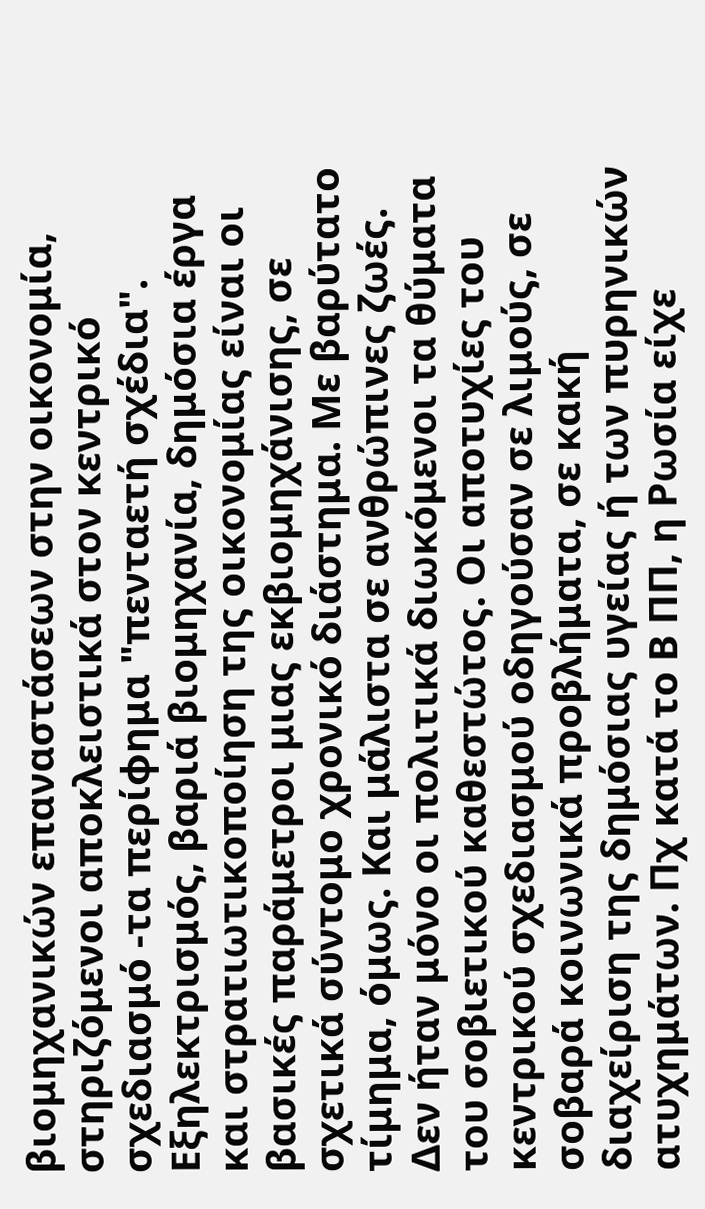βιομηχανικών επαναστάσεων στην οικονομία, στηριζόμενοι αποκλειστικά στον κεντρικό σχεδιασμό -τα περίφημα "πενταετή σχέδια". Εξηλεκτρισμός, βαριά βιομηχανία, δημόσια έργα και στρατιωτικοποίηση της οικονομίας είναι οι βασικές παράμετροι μιας εκβιομηχάνισης, σε σχετικά σύντομο χρονικό διάστημα. Με βαρύτατο τίμημα, όμως. Και μάλιστα σε ανθρώπινες ζωές. Δεν ήταν μόνο οι πολιτικά διωκόμενοι τα θύματα του σοβιετικού καθεστώτος. Οι αποτυχίες του κεντρικού σχεδιασμού οδηγούσαν σε λιμούς, σε σοβαρά κοινωνικά προβλήματα, σε κακή διαχείριση της δημόσιας υγείας ή των πυρηνικών ατυχημάτων. Πχ κατά το Β ΠΠ, η Ρωσία είχε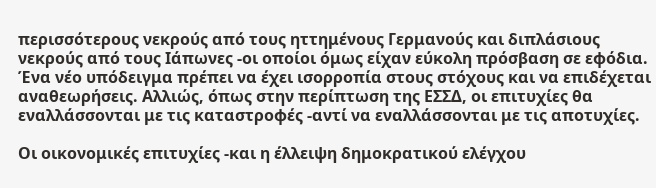περισσότερους νεκρούς από τους ηττημένους Γερμανούς και διπλάσιους νεκρούς από τους Ιάπωνες -οι οποίοι όμως είχαν εύκολη πρόσβαση σε εφόδια. Ένα νέο υπόδειγμα πρέπει να έχει ισορροπία στους στόχους και να επιδέχεται αναθεωρήσεις. Αλλιώς, όπως στην περίπτωση της ΕΣΣΔ, οι επιτυχίες θα εναλλάσσονται με τις καταστροφές -αντί να εναλλάσσονται με τις αποτυχίες.

Οι οικονομικές επιτυχίες -και η έλλειψη δημοκρατικού ελέγχου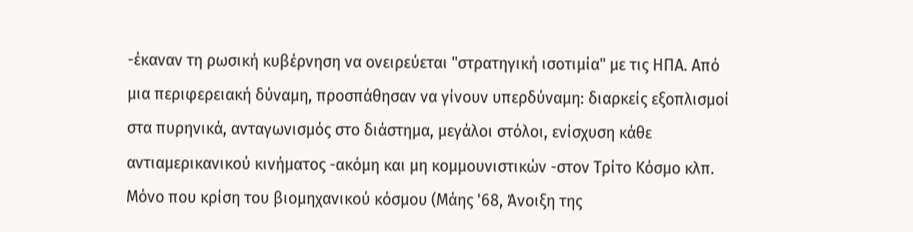-έκαναν τη ρωσική κυβέρνηση να ονειρεύεται "στρατηγική ισοτιμία" με τις ΗΠΑ. Από μια περιφερειακή δύναμη, προσπάθησαν να γίνουν υπερδύναμη: διαρκείς εξοπλισμοί στα πυρηνικά, ανταγωνισμός στο διάστημα, μεγάλοι στόλοι, ενίσχυση κάθε αντιαμερικανικού κινήματος -ακόμη και μη κομμουνιστικών -στον Τρίτο Κόσμο κλπ. Μόνο που κρίση του βιομηχανικού κόσμου (Μάης '68, Άνοιξη της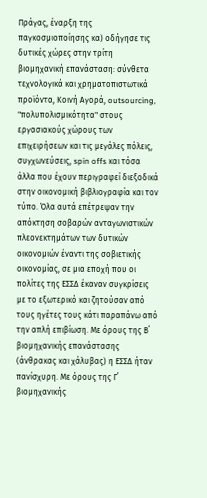Πράγας, έναρξη της παγκοσμιοποίησης κα) οδήγησε τις δυτικές χώρες στην τρίτη βιομηχανική επανάσταση: σύνθετα τεχνολογικά και χρηματοπιστωτικά προϊόντα, Κοινή Αγορά, outsourcing, "πολυπολισμικότητα" στους εργασιακούς χώρους των επιχειρήσεων και τις μεγάλες πόλεις, συγχωνεύσεις, spin offs και τόσα άλλα που έχουν περιγραφεί διεξοδικά στην οικονομική βιβλιογραφία και τον τύπο. Όλα αυτά επέτρεψαν την απόκτηση σοβαρών ανταγωνιστικών πλεονεκτημάτων των δυτικών οικονομιών έναντι της σοβιετικής οικονομίας, σε μια εποχή που οι πολίτες της ΕΣΣΔ έκαναν συγκρίσεις με το εξωτερικό και ζητούσαν από τους ηγέτες τους κάτι παραπάνω από την απλή επιβίωση. Με όρους της Β΄ βιομηχανικής επανάστασης (άνθρακας και χάλυβας) η ΕΣΣΔ ήταν πανίσχυρη. Με όρους της Γ΄ βιομηχανικής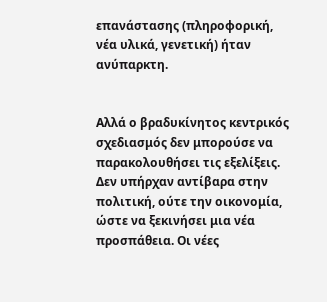επανάστασης (πληροφορική, νέα υλικά, γενετική) ήταν ανύπαρκτη.


Αλλά ο βραδυκίνητος κεντρικός σχεδιασμός δεν μπορούσε να παρακολουθήσει τις εξελίξεις. Δεν υπήρχαν αντίβαρα στην πολιτική, ούτε την οικονομία, ώστε να ξεκινήσει μια νέα προσπάθεια. Οι νέες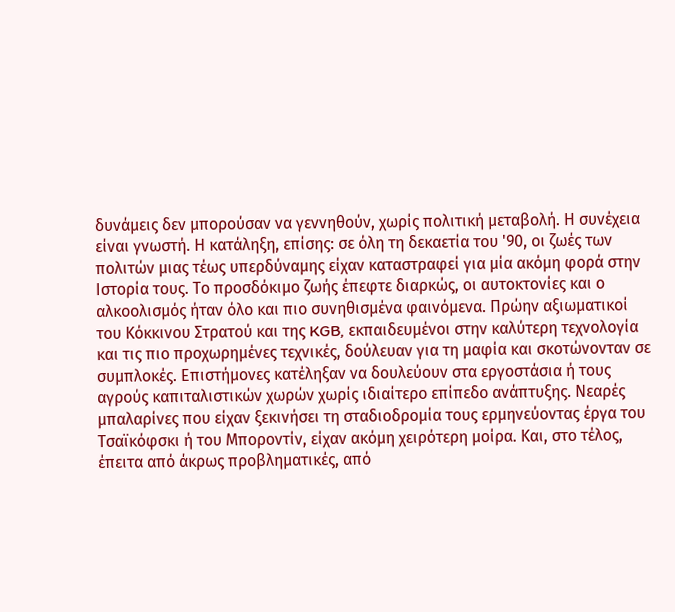δυνάμεις δεν μπορούσαν να γεννηθούν, χωρίς πολιτική μεταβολή. Η συνέχεια είναι γνωστή. Η κατάληξη, επίσης: σε όλη τη δεκαετία του '90, οι ζωές των πολιτών μιας τέως υπερδύναμης είχαν καταστραφεί για μία ακόμη φορά στην Ιστορία τους. Το προσδόκιμο ζωής έπεφτε διαρκώς, οι αυτοκτονίες και ο αλκοολισμός ήταν όλο και πιο συνηθισμένα φαινόμενα. Πρώην αξιωματικοί του Κόκκινου Στρατού και της KGB, εκπαιδευμένοι στην καλύτερη τεχνολογία και τις πιο προχωρημένες τεχνικές, δούλευαν για τη μαφία και σκοτώνονταν σε συμπλοκές. Επιστήμονες κατέληξαν να δουλεύουν στα εργοστάσια ή τους αγρούς καπιταλιστικών χωρών χωρίς ιδιαίτερο επίπεδο ανάπτυξης. Νεαρές μπαλαρίνες που είχαν ξεκινήσει τη σταδιοδρομία τους ερμηνεύοντας έργα του Τσαϊκόφσκι ή του Μποροντίν, είχαν ακόμη χειρότερη μοίρα. Και, στο τέλος, έπειτα από άκρως προβληματικές, από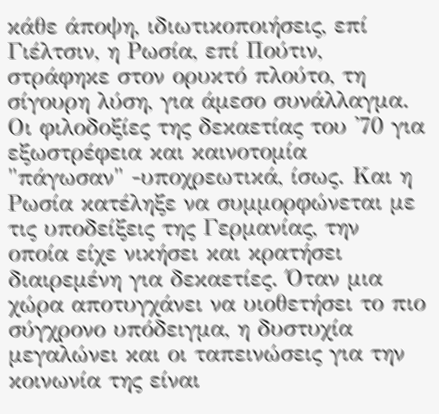κάθε άποψη, ιδιωτικοποιήσεις, επί Γιέλτσιν, η Ρωσία, επί Πούτιν, στράφηκε στον ορυκτό πλούτο, τη σίγουρη λύση, για άμεσο συνάλλαγμα. Οι φιλοδοξίες της δεκαετίας του '70 για εξωστρέφεια και καινοτομία "πάγωσαν" -υποχρεωτικά, ίσως. Και η Ρωσία κατέληξε να συμμορφώνεται με τις υποδείξεις της Γερμανίας, την οποία είχε νικήσει και κρατήσει διαιρεμένη για δεκαετίες. Όταν μια χώρα αποτυγχάνει να υιοθετήσει το πιο σύγχρονο υπόδειγμα, η δυστυχία μεγαλώνει και οι ταπεινώσεις για την κοινωνία της είναι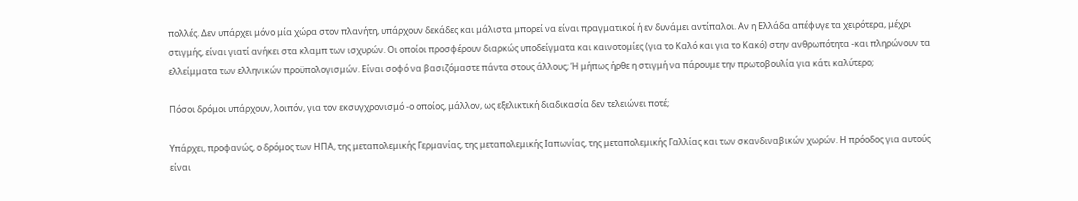πολλές. Δεν υπάρχει μόνο μία χώρα στον πλανήτη, υπάρχουν δεκάδες και μάλιστα μπορεί να είναι πραγματικοί ή εν δυνάμει αντίπαλοι. Αν η Ελλάδα απέφυγε τα χειρότερα, μέχρι στιγμής, είναι γιατί ανήκει στα κλαμπ των ισχυρών. Οι οποίοι προσφέρουν διαρκώς υποδείγματα και καινοτομίες (για το Καλό και για το Κακό) στην ανθρωπότητα -και πληρώνουν τα ελλείμματα των ελληνικών προϋπολογισμών. Είναι σοφό να βασιζόμαστε πάντα στους άλλους; Ή μήπως ήρθε η στιγμή να πάρουμε την πρωτοβουλία για κάτι καλύτερο;

Πόσοι δρόμοι υπάρχουν, λοιπόν, για τον εκσυγχρονισμό -ο οποίος, μάλλον, ως εξελικτική διαδικασία δεν τελειώνει ποτέ;

Υπάρχει, προφανώς, ο δρόμος των ΗΠΑ, της μεταπολεμικής Γερμανίας, της μεταπολεμικής Ιαπωνίας, της μεταπολεμικής Γαλλίας και των σκανδιναβικών χωρών. Η πρόοδος για αυτούς είναι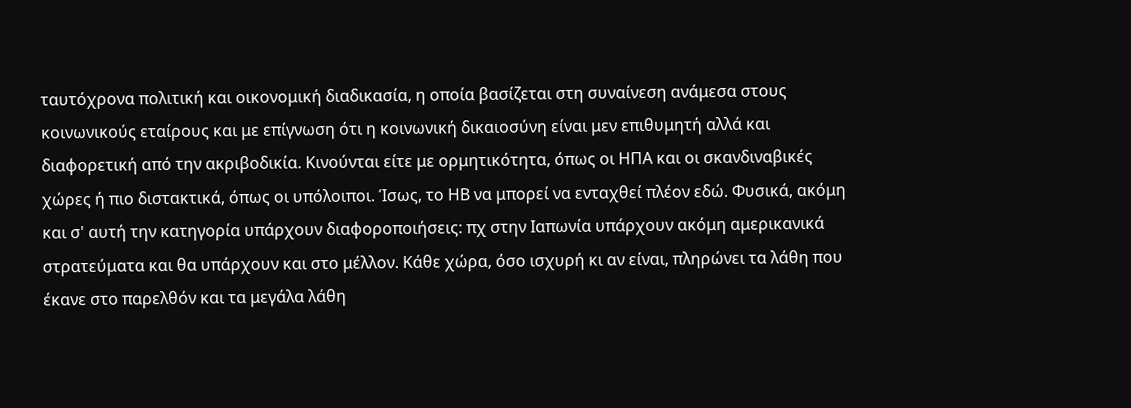ταυτόχρονα πολιτική και οικονομική διαδικασία, η οποία βασίζεται στη συναίνεση ανάμεσα στους κοινωνικούς εταίρους και με επίγνωση ότι η κοινωνική δικαιοσύνη είναι μεν επιθυμητή αλλά και διαφορετική από την ακριβοδικία. Κινούνται είτε με ορμητικότητα, όπως οι ΗΠΑ και οι σκανδιναβικές χώρες ή πιο διστακτικά, όπως οι υπόλοιποι. Ίσως, το ΗΒ να μπορεί να ενταχθεί πλέον εδώ. Φυσικά, ακόμη και σ' αυτή την κατηγορία υπάρχουν διαφοροποιήσεις: πχ στην Ιαπωνία υπάρχουν ακόμη αμερικανικά στρατεύματα και θα υπάρχουν και στο μέλλον. Κάθε χώρα, όσο ισχυρή κι αν είναι, πληρώνει τα λάθη που έκανε στο παρελθόν και τα μεγάλα λάθη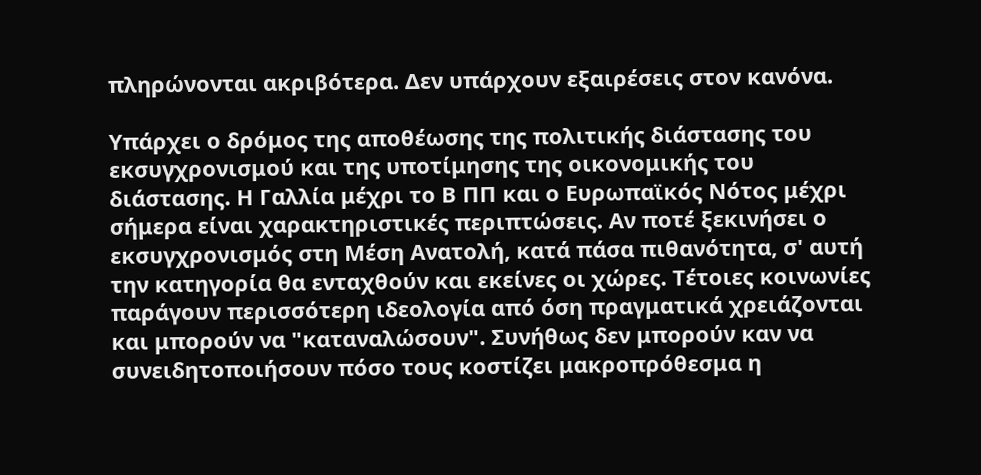πληρώνονται ακριβότερα. Δεν υπάρχουν εξαιρέσεις στον κανόνα.

Υπάρχει ο δρόμος της αποθέωσης της πολιτικής διάστασης του εκσυγχρονισμού και της υποτίμησης της οικονομικής του διάστασης. Η Γαλλία μέχρι το Β ΠΠ και ο Ευρωπαϊκός Νότος μέχρι σήμερα είναι χαρακτηριστικές περιπτώσεις. Αν ποτέ ξεκινήσει ο εκσυγχρονισμός στη Μέση Ανατολή, κατά πάσα πιθανότητα, σ' αυτή την κατηγορία θα ενταχθούν και εκείνες οι χώρες. Τέτοιες κοινωνίες παράγουν περισσότερη ιδεολογία από όση πραγματικά χρειάζονται και μπορούν να "καταναλώσουν". Συνήθως δεν μπορούν καν να συνειδητοποιήσουν πόσο τους κοστίζει μακροπρόθεσμα η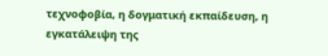τεχνοφοβία, η δογματική εκπαίδευση, η εγκατάλειψη της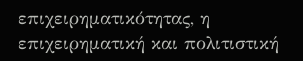επιχειρηματικότητας, η επιχειρηματική και πολιτιστική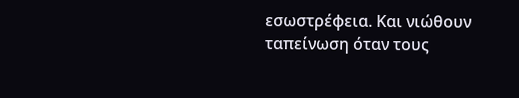εσωστρέφεια. Και νιώθουν ταπείνωση όταν τους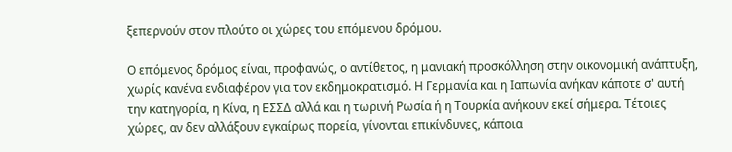ξεπερνούν στον πλούτο οι χώρες του επόμενου δρόμου.

Ο επόμενος δρόμος είναι, προφανώς, ο αντίθετος, η μανιακή προσκόλληση στην οικονομική ανάπτυξη, χωρίς κανένα ενδιαφέρον για τον εκδημοκρατισμό. Η Γερμανία και η Ιαπωνία ανήκαν κάποτε σ' αυτή την κατηγορία, η Κίνα, η ΕΣΣΔ αλλά και η τωρινή Ρωσία ή η Τουρκία ανήκουν εκεί σήμερα. Τέτοιες χώρες, αν δεν αλλάξουν εγκαίρως πορεία, γίνονται επικίνδυνες, κάποια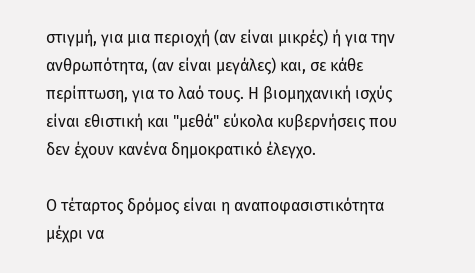στιγμή, για μια περιοχή (αν είναι μικρές) ή για την ανθρωπότητα, (αν είναι μεγάλες) και, σε κάθε περίπτωση, για το λαό τους. Η βιομηχανική ισχύς είναι εθιστική και "μεθά" εύκολα κυβερνήσεις που δεν έχουν κανένα δημοκρατικό έλεγχο.

Ο τέταρτος δρόμος είναι η αναποφασιστικότητα μέχρι να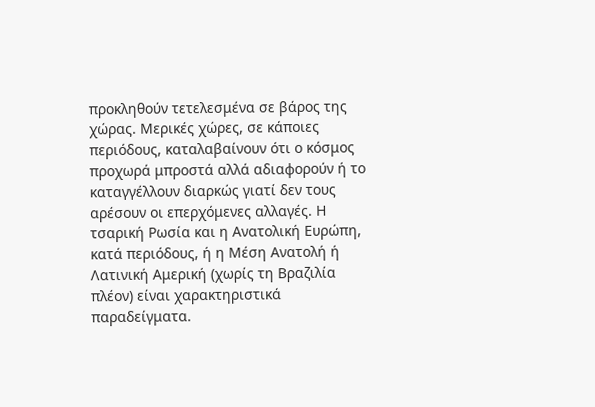προκληθούν τετελεσμένα σε βάρος της χώρας. Μερικές χώρες, σε κάποιες περιόδους, καταλαβαίνουν ότι ο κόσμος προχωρά μπροστά αλλά αδιαφορούν ή το καταγγέλλουν διαρκώς γιατί δεν τους αρέσουν οι επερχόμενες αλλαγές. Η τσαρική Ρωσία και η Ανατολική Ευρώπη, κατά περιόδους, ή η Μέση Ανατολή ή Λατινική Αμερική (χωρίς τη Βραζιλία πλέον) είναι χαρακτηριστικά παραδείγματα.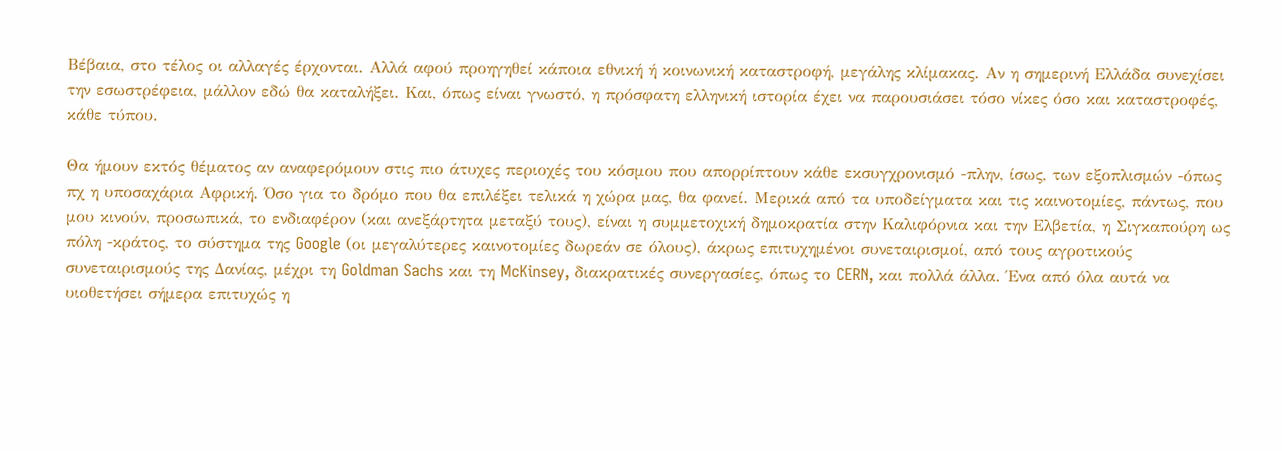Βέβαια, στο τέλος οι αλλαγές έρχονται. Αλλά αφού προηγηθεί κάποια εθνική ή κοινωνική καταστροφή, μεγάλης κλίμακας. Αν η σημερινή Ελλάδα συνεχίσει την εσωστρέφεια, μάλλον εδώ θα καταλήξει. Και, όπως είναι γνωστό, η πρόσφατη ελληνική ιστορία έχει να παρουσιάσει τόσο νίκες όσο και καταστροφές, κάθε τύπου.

Θα ήμουν εκτός θέματος αν αναφερόμουν στις πιο άτυχες περιοχές του κόσμου που απορρίπτουν κάθε εκσυγχρονισμό -πλην, ίσως, των εξοπλισμών -όπως πχ η υποσαχάρια Αφρική. Όσο για το δρόμο που θα επιλέξει τελικά η χώρα μας, θα φανεί. Μερικά από τα υποδείγματα και τις καινοτομίες, πάντως, που μου κινούν, προσωπικά, το ενδιαφέρον (και ανεξάρτητα μεταξύ τους), είναι η συμμετοχική δημοκρατία στην Καλιφόρνια και την Ελβετία, η Σιγκαπούρη ως πόλη -κράτος, το σύστημα της Google (οι μεγαλύτερες καινοτομίες δωρεάν σε όλους), άκρως επιτυχημένοι συνεταιρισμοί, από τους αγροτικούς συνεταιρισμούς της Δανίας, μέχρι τη Goldman Sachs και τη McKinsey, διακρατικές συνεργασίες, όπως το CERN, και πολλά άλλα. Ένα από όλα αυτά να υιοθετήσει σήμερα επιτυχώς η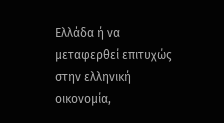Ελλάδα ή να μεταφερθεί επιτυχώς στην ελληνική οικονομία,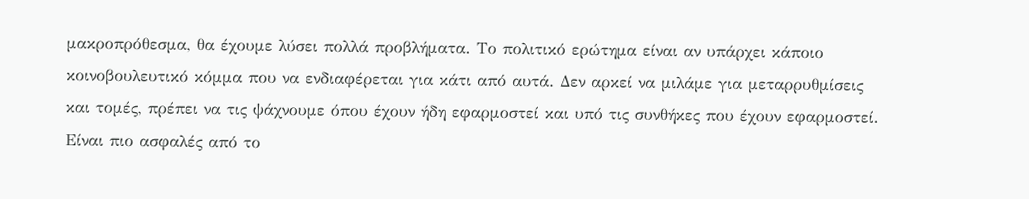μακροπρόθεσμα, θα έχουμε λύσει πολλά προβλήματα. Το πολιτικό ερώτημα είναι αν υπάρχει κάποιο κοινοβουλευτικό κόμμα που να ενδιαφέρεται για κάτι από αυτά. Δεν αρκεί να μιλάμε για μεταρρυθμίσεις και τομές, πρέπει να τις ψάχνουμε όπου έχουν ήδη εφαρμοστεί και υπό τις συνθήκες που έχουν εφαρμοστεί. Είναι πιο ασφαλές από το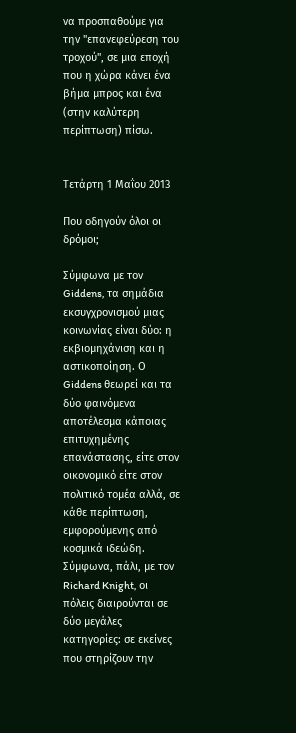να προσπαθούμε για την "επανεφεύρεση του τροχού", σε μια εποχή που η χώρα κάνει ένα βήμα μπρος και ένα (στην καλύτερη περίπτωση) πίσω.


Τετάρτη 1 Μαΐου 2013

Που οδηγούν όλοι οι δρόμοι;

Σύμφωνα με τον Giddens, τα σημάδια εκσυγχρονισμού μιας κοινωνίας είναι δύο: η εκβιομηχάνιση και η αστικοποίηση. Ο Giddens θεωρεί και τα δύο φαινόμενα αποτέλεσμα κάποιας επιτυχημένης επανάστασης, είτε στον οικονομικό είτε στον πολιτικό τομέα αλλά, σε κάθε περίπτωση, εμφορούμενης από κοσμικά ιδεώδη. Σύμφωνα, πάλι, με τον Richard Knight, οι πόλεις διαιρούνται σε δύο μεγάλες κατηγορίες: σε εκείνες που στηρίζουν την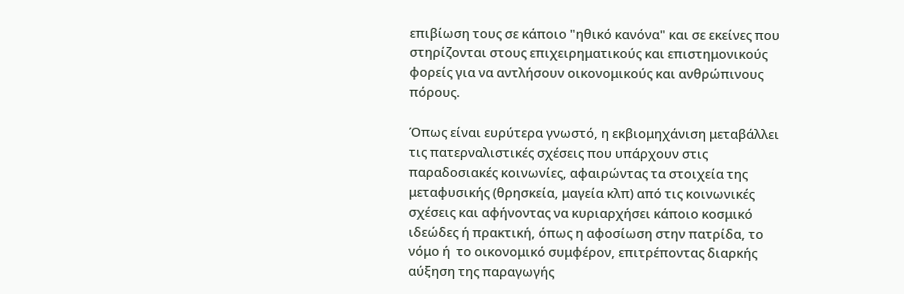επιβίωση τους σε κάποιο "ηθικό κανόνα" και σε εκείνες που στηρίζονται στους επιχειρηματικούς και επιστημονικούς φορείς για να αντλήσουν οικονομικούς και ανθρώπινους πόρους.

Όπως είναι ευρύτερα γνωστό, η εκβιομηχάνιση μεταβάλλει τις πατερναλιστικές σχέσεις που υπάρχουν στις παραδοσιακές κοινωνίες, αφαιρώντας τα στοιχεία της μεταφυσικής (θρησκεία, μαγεία κλπ) από τις κοινωνικές σχέσεις και αφήνοντας να κυριαρχήσει κάποιο κοσμικό ιδεώδες ή πρακτική, όπως η αφοσίωση στην πατρίδα, το νόμο ή  το οικονομικό συμφέρον, επιτρέποντας διαρκής αύξηση της παραγωγής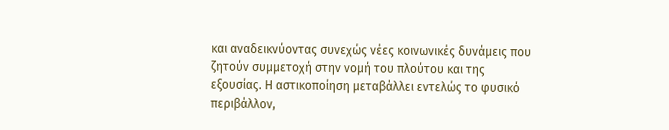και αναδεικνύοντας συνεχώς νέες κοινωνικές δυνάμεις που ζητούν συμμετοχή στην νομή του πλούτου και της εξουσίας. Η αστικοποίηση μεταβάλλει εντελώς το φυσικό περιβάλλον,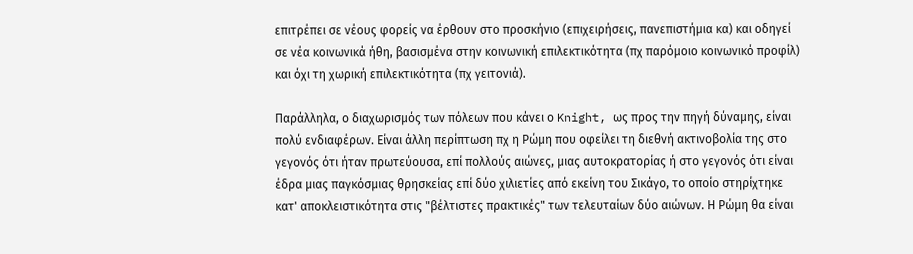επιτρέπει σε νέους φορείς να έρθουν στο προσκήνιο (επιχειρήσεις, πανεπιστήμια κα) και οδηγεί σε νέα κοινωνικά ήθη, βασισμένα στην κοινωνική επιλεκτικότητα (πχ παρόμοιο κοινωνικό προφίλ) και όχι τη χωρική επιλεκτικότητα (πχ γειτονιά).

Παράλληλα, ο διαχωρισμός των πόλεων που κάνει ο Knight, ως προς την πηγή δύναμης, είναι πολύ ενδιαφέρων. Είναι άλλη περίπτωση πχ η Ρώμη που οφείλει τη διεθνή ακτινοβολία της στο γεγονός ότι ήταν πρωτεύουσα, επί πολλούς αιώνες, μιας αυτοκρατορίας ή στο γεγονός ότι είναι έδρα μιας παγκόσμιας θρησκείας επί δύο χιλιετίες από εκείνη του Σικάγο, το οποίο στηρίχτηκε κατ' αποκλειστικότητα στις "βέλτιστες πρακτικές" των τελευταίων δύο αιώνων. Η Ρώμη θα είναι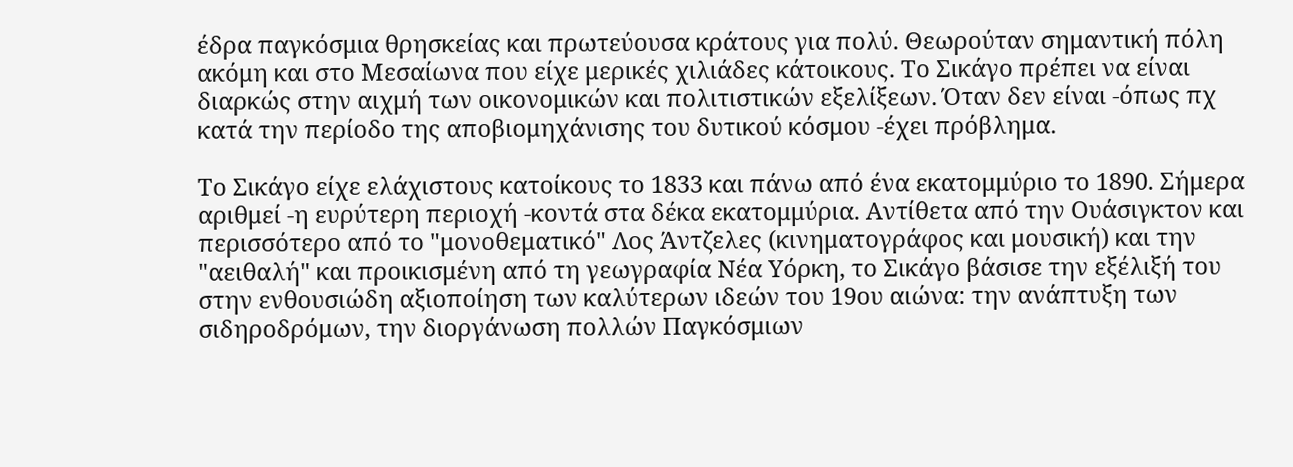έδρα παγκόσμια θρησκείας και πρωτεύουσα κράτους για πολύ. Θεωρούταν σημαντική πόλη ακόμη και στο Μεσαίωνα που είχε μερικές χιλιάδες κάτοικους. Το Σικάγο πρέπει να είναι διαρκώς στην αιχμή των οικονομικών και πολιτιστικών εξελίξεων. Όταν δεν είναι -όπως πχ κατά την περίοδο της αποβιομηχάνισης του δυτικού κόσμου -έχει πρόβλημα.

Το Σικάγο είχε ελάχιστους κατοίκους το 1833 και πάνω από ένα εκατομμύριο το 1890. Σήμερα αριθμεί -η ευρύτερη περιοχή -κοντά στα δέκα εκατομμύρια. Αντίθετα από την Ουάσιγκτον και περισσότερο από το "μονοθεματικό" Λος Άντζελες (κινηματογράφος και μουσική) και την "αειθαλή" και προικισμένη από τη γεωγραφία Νέα Υόρκη, το Σικάγο βάσισε την εξέλιξή του στην ενθουσιώδη αξιοποίηση των καλύτερων ιδεών του 19ου αιώνα: την ανάπτυξη των σιδηροδρόμων, την διοργάνωση πολλών Παγκόσμιων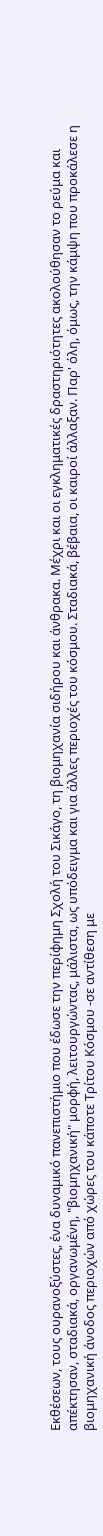Εκθέσεων, τους ουρανοξύστες, ένα δυναμικό πανεπιστήμιο που έδωσε την περίφημη Σχολή του Σικάγο, τη βιομηχανία σιδήρου και άνθρακα. Μέχρι και οι εγκληματικές δραστηριότητες ακολούθησαν το ρεύμα και απέκτησαν, σταδιακά, οργανωμένη, "βιομηχανική" μορφή, λειτουργώντας, μάλιστα, ως υπόδειγμα και για άλλες περιοχές του κόσμου. Σταδιακά, βέβαια, οι καιροί άλλαξαν. Παρ' όλη, όμως, την κάμψη που προκάλεσε η βιομηχανική άνοδος περιοχών από χώρες του κάποτε Τρίτου Κόσμου -σε αντίθεση με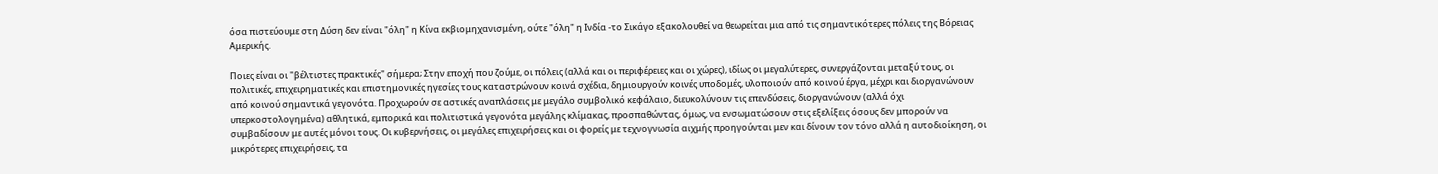όσα πιστεύουμε στη Δύση δεν είναι "όλη" η Κίνα εκβιομηχανισμένη, ούτε "όλη" η Ινδία -το Σικάγο εξακολουθεί να θεωρείται μια από τις σημαντικότερες πόλεις της Βόρειας Αμερικής.

Ποιες είναι οι "βέλτιστες πρακτικές" σήμερα; Στην εποχή που ζούμε, οι πόλεις (αλλά και οι περιφέρειες και οι χώρες), ιδίως οι μεγαλύτερες, συνεργάζονται μεταξύ τους, οι πολιτικές, επιχειρηματικές και επιστημονικές ηγεσίες τους καταστρώνουν κοινά σχέδια, δημιουργούν κοινές υποδομές, υλοποιούν από κοινού έργα, μέχρι και διοργανώνουν από κοινού σημαντικά γεγονότα. Προχωρούν σε αστικές αναπλάσεις με μεγάλο συμβολικό κεφάλαιο, διευκολύνουν τις επενδύσεις, διοργανώνουν (αλλά όχι υπερκοστολογημένα) αθλητικά, εμπορικά και πολιτιστικά γεγονότα μεγάλης κλίμακας, προσπαθώντας, όμως, να ενσωματώσουν στις εξελίξεις όσους δεν μπορούν να συμβαδίσουν με αυτές μόνοι τους. Οι κυβερνήσεις, οι μεγάλες επιχειρήσεις και οι φορείς με τεχνογνωσία αιχμής προηγούνται μεν και δίνουν τον τόνο αλλά η αυτοδιοίκηση, οι μικρότερες επιχειρήσεις, τα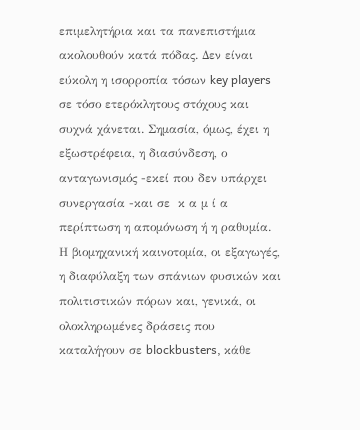επιμελητήρια και τα πανεπιστήμια ακολουθούν κατά πόδας. Δεν είναι εύκολη η ισορροπία τόσων key players σε τόσο ετερόκλητους στόχους και συχνά χάνεται. Σημασία, όμως, έχει η εξωστρέφεια, η διασύνδεση, ο ανταγωνισμός -εκεί που δεν υπάρχει συνεργασία -και σε  κ α μ ί α περίπτωση η απομόνωση ή η ραθυμία. Η βιομηχανική καινοτομία, οι εξαγωγές, η διαφύλαξη των σπάνιων φυσικών και πολιτιστικών πόρων και, γενικά, οι ολοκληρωμένες δράσεις που καταλήγουν σε blockbusters, κάθε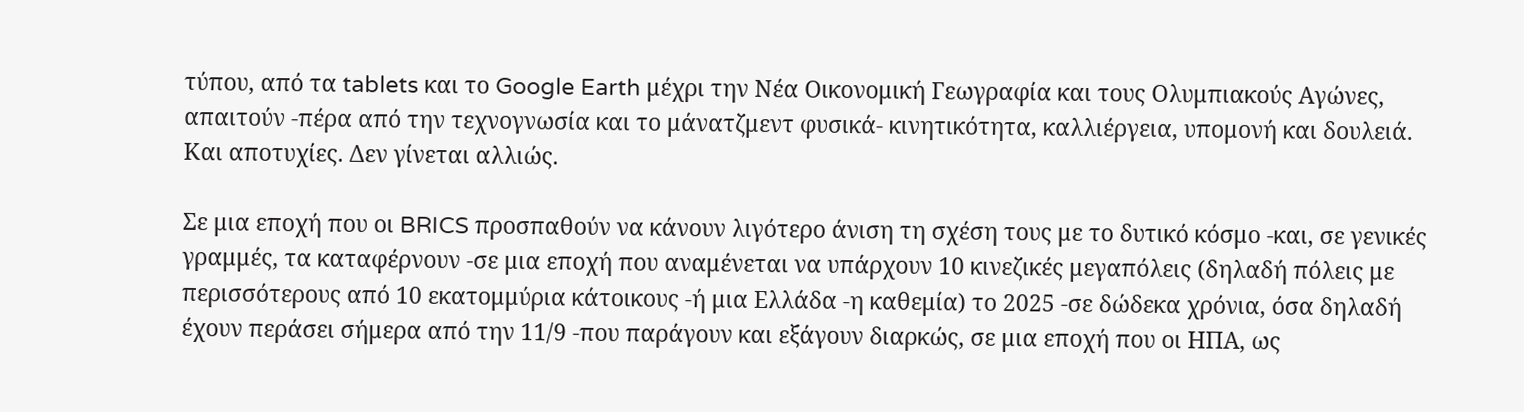τύπου, από τα tablets και το Google Earth μέχρι την Νέα Οικονομική Γεωγραφία και τους Ολυμπιακούς Αγώνες, απαιτούν -πέρα από την τεχνογνωσία και το μάνατζμεντ φυσικά- κινητικότητα, καλλιέργεια, υπομονή και δουλειά. Και αποτυχίες. Δεν γίνεται αλλιώς.

Σε μια εποχή που οι BRICS προσπαθούν να κάνουν λιγότερο άνιση τη σχέση τους με το δυτικό κόσμο -και, σε γενικές γραμμές, τα καταφέρνουν -σε μια εποχή που αναμένεται να υπάρχουν 10 κινεζικές μεγαπόλεις (δηλαδή πόλεις με περισσότερους από 10 εκατομμύρια κάτοικους -ή μια Ελλάδα -η καθεμία) το 2025 -σε δώδεκα χρόνια, όσα δηλαδή έχουν περάσει σήμερα από την 11/9 -που παράγουν και εξάγουν διαρκώς, σε μια εποχή που οι ΗΠΑ, ως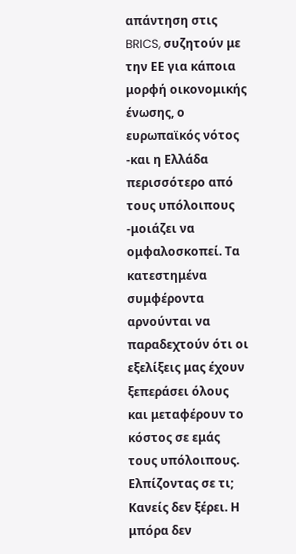απάντηση στις BRICS, συζητούν με την ΕΕ για κάποια μορφή οικονομικής ένωσης, ο ευρωπαϊκός νότος -και η Ελλάδα περισσότερο από τους υπόλοιπους -μοιάζει να ομφαλοσκοπεί. Τα κατεστημένα συμφέροντα αρνούνται να παραδεχτούν ότι οι εξελίξεις μας έχουν ξεπεράσει όλους και μεταφέρουν το κόστος σε εμάς τους υπόλοιπους. Ελπίζοντας σε τι; Κανείς δεν ξέρει. Η μπόρα δεν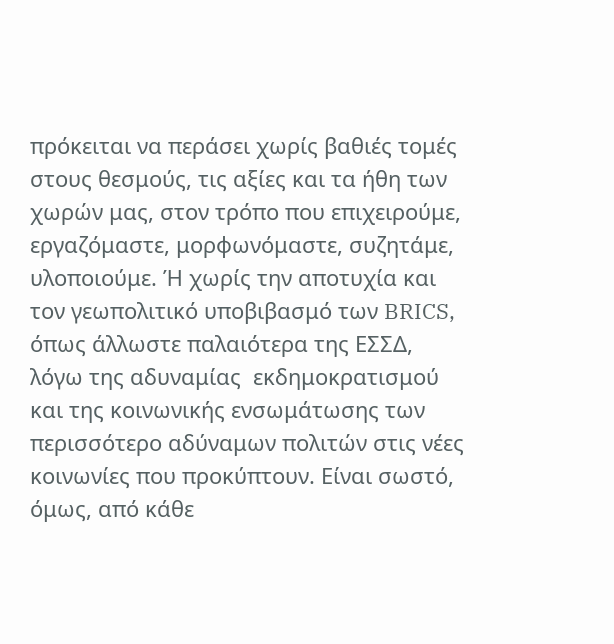πρόκειται να περάσει χωρίς βαθιές τομές στους θεσμούς, τις αξίες και τα ήθη των χωρών μας, στον τρόπο που επιχειρούμε, εργαζόμαστε, μορφωνόμαστε, συζητάμε, υλοποιούμε. Ή χωρίς την αποτυχία και τον γεωπολιτικό υποβιβασμό των BRICS, όπως άλλωστε παλαιότερα της ΕΣΣΔ, λόγω της αδυναμίας  εκδημοκρατισμού και της κοινωνικής ενσωμάτωσης των περισσότερο αδύναμων πολιτών στις νέες κοινωνίες που προκύπτουν. Είναι σωστό, όμως, από κάθε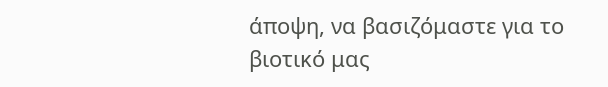άποψη, να βασιζόμαστε για το βιοτικό μας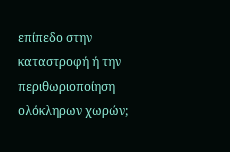επίπεδο στην καταστροφή ή την περιθωριοποίηση ολόκληρων χωρών;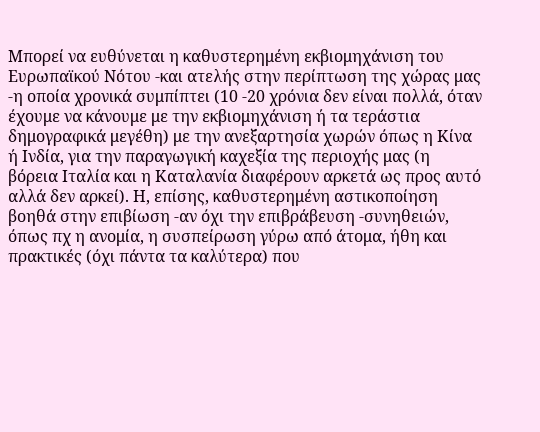Μπορεί να ευθύνεται η καθυστερημένη εκβιομηχάνιση του Ευρωπαϊκού Νότου -και ατελής στην περίπτωση της χώρας μας -η οποία χρονικά συμπίπτει (10 -20 χρόνια δεν είναι πολλά, όταν έχουμε να κάνουμε με την εκβιομηχάνιση ή τα τεράστια δημογραφικά μεγέθη) με την ανεξαρτησία χωρών όπως η Κίνα ή Ινδία, για την παραγωγική καχεξία της περιοχής μας (η βόρεια Ιταλία και η Καταλανία διαφέρουν αρκετά ως προς αυτό αλλά δεν αρκεί). Η, επίσης, καθυστερημένη αστικοποίηση βοηθά στην επιβίωση -αν όχι την επιβράβευση -συνηθειών, όπως πχ η ανομία, η συσπείρωση γύρω από άτομα, ήθη και πρακτικές (όχι πάντα τα καλύτερα) που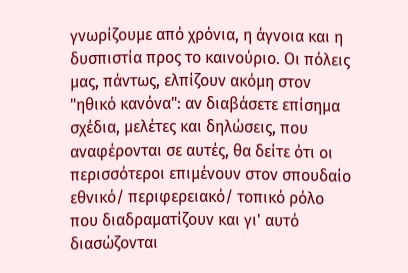γνωρίζουμε από χρόνια, η άγνοια και η δυσπιστία προς το καινούριο. Οι πόλεις μας, πάντως, ελπίζουν ακόμη στον "ηθικό κανόνα": αν διαβάσετε επίσημα σχέδια, μελέτες και δηλώσεις, που αναφέρονται σε αυτές, θα δείτε ότι οι περισσότεροι επιμένουν στον σπουδαίο εθνικό/ περιφερειακό/ τοπικό ρόλο που διαδραματίζουν και γι' αυτό διασώζονται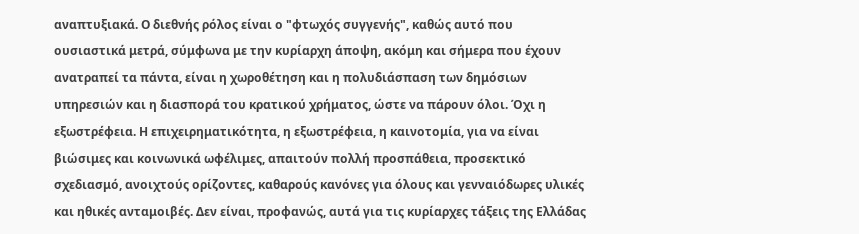αναπτυξιακά. Ο διεθνής ρόλος είναι ο "φτωχός συγγενής", καθώς αυτό που ουσιαστικά μετρά, σύμφωνα με την κυρίαρχη άποψη, ακόμη και σήμερα που έχουν ανατραπεί τα πάντα, είναι η χωροθέτηση και η πολυδιάσπαση των δημόσιων υπηρεσιών και η διασπορά του κρατικού χρήματος, ώστε να πάρουν όλοι. Όχι η εξωστρέφεια. Η επιχειρηματικότητα, η εξωστρέφεια, η καινοτομία, για να είναι βιώσιμες και κοινωνικά ωφέλιμες, απαιτούν πολλή προσπάθεια, προσεκτικό σχεδιασμό, ανοιχτούς ορίζοντες, καθαρούς κανόνες για όλους και γενναιόδωρες υλικές και ηθικές ανταμοιβές. Δεν είναι, προφανώς, αυτά για τις κυρίαρχες τάξεις της Ελλάδας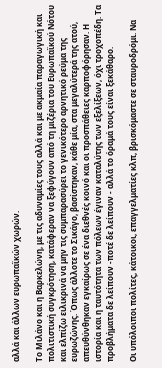αλλά και άλλων ευρωπαϊκών χωρών.

Το Μιλάνο και η Βαρκελώνη, με τις αδυναμίες τους αλλά και με ακμαία παραγωγική και πολιτιστική συγκρότηση, κατάφεραν να ξεφύγουν από τη μιζέρια του Ευρωπαϊκού Νότου και ελπίζω ειλικρινά να μην τις συμπαρασύρει το γενικότερο αρνητικό ρεύμα της ευρωζώνης. Όπως άλλοτε το Σικάγο, βασίστηκαν, κάθε μία, στα μεγαλύτερά της ατού, απευθύνθηκαν εγκαίρως σε ένα διεθνές κοινό και οι προσπάθειες καρποφόρησαν. Η ιστορία και η ταυτότητα των πόλεων έγιναν καταλύτης των εξελίξεων, όχι τροχοπέδη. Τα προβλήματα δε λείπουν -ποτέ δε λείπουν - αλλά το όραμά τους είναι ξεκάθαρο.

Οι υπόλοιποι πολίτες, κάτοικοι, επαγγελματίες κλπ, βρισκόμαστε σε σταυροδρόμι. Να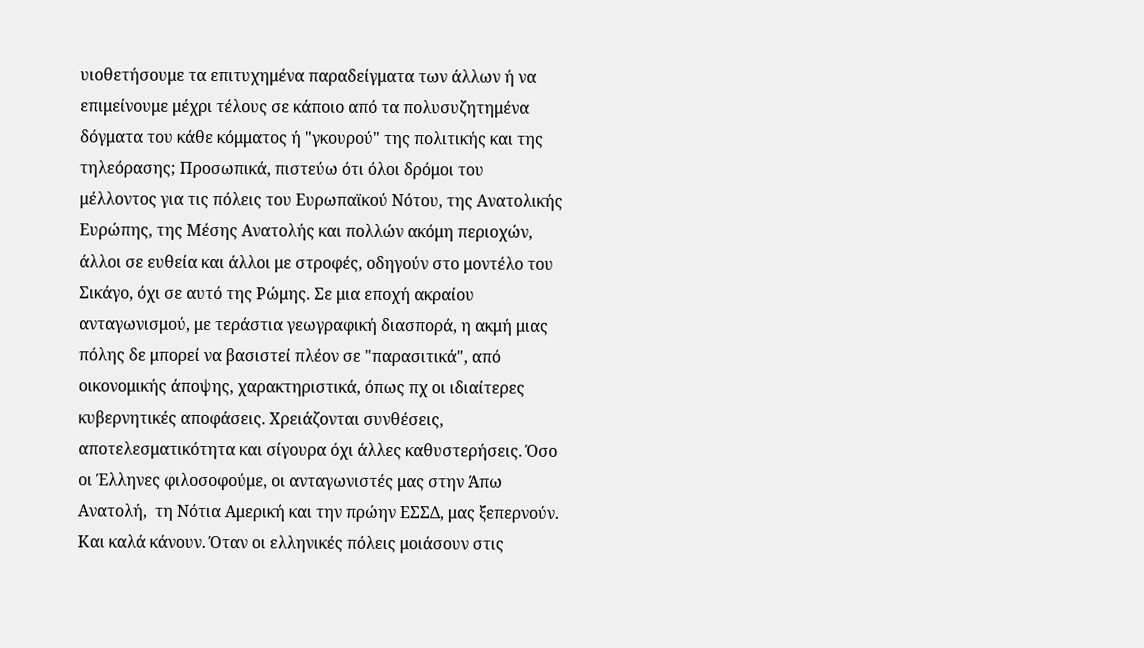υιοθετήσουμε τα επιτυχημένα παραδείγματα των άλλων ή να επιμείνουμε μέχρι τέλους σε κάποιο από τα πολυσυζητημένα δόγματα του κάθε κόμματος ή "γκουρού" της πολιτικής και της τηλεόρασης; Προσωπικά, πιστεύω ότι όλοι δρόμοι του μέλλοντος για τις πόλεις του Ευρωπαϊκού Νότου, της Ανατολικής Ευρώπης, της Μέσης Ανατολής και πολλών ακόμη περιοχών, άλλοι σε ευθεία και άλλοι με στροφές, οδηγούν στο μοντέλο του Σικάγο, όχι σε αυτό της Ρώμης. Σε μια εποχή ακραίου ανταγωνισμού, με τεράστια γεωγραφική διασπορά, η ακμή μιας πόλης δε μπορεί να βασιστεί πλέον σε "παρασιτικά", από οικονομικής άποψης, χαρακτηριστικά, όπως πχ οι ιδιαίτερες κυβερνητικές αποφάσεις. Χρειάζονται συνθέσεις, αποτελεσματικότητα και σίγουρα όχι άλλες καθυστερήσεις. Όσο οι Έλληνες φιλοσοφούμε, οι ανταγωνιστές μας στην Άπω Ανατολή,  τη Νότια Αμερική και την πρώην ΕΣΣΔ, μας ξεπερνούν. Και καλά κάνουν. Όταν οι ελληνικές πόλεις μοιάσουν στις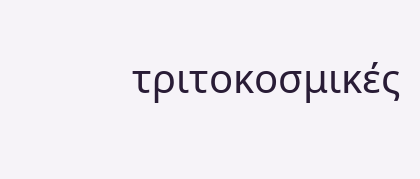τριτοκοσμικές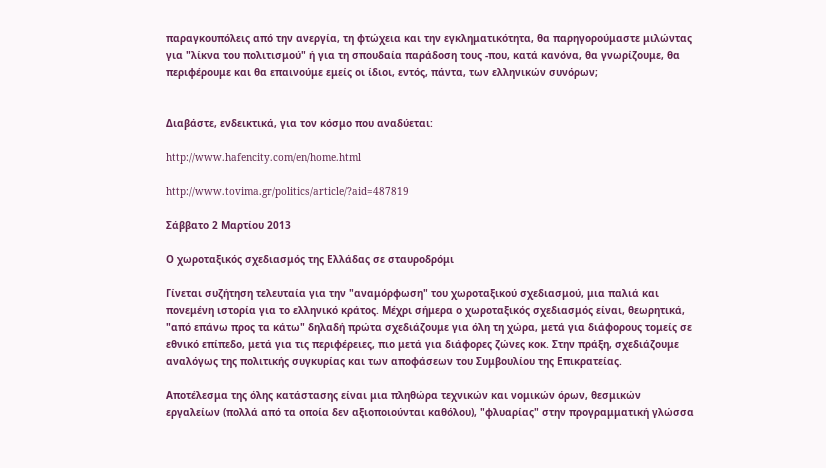παραγκουπόλεις από την ανεργία, τη φτώχεια και την εγκληματικότητα, θα παρηγορούμαστε μιλώντας για "λίκνα του πολιτισμού" ή για τη σπουδαία παράδοση τους -που, κατά κανόνα, θα γνωρίζουμε, θα περιφέρουμε και θα επαινούμε εμείς οι ίδιοι, εντός, πάντα, των ελληνικών συνόρων;


Διαβάστε, ενδεικτικά, για τον κόσμο που αναδύεται:

http://www.hafencity.com/en/home.html

http://www.tovima.gr/politics/article/?aid=487819

Σάββατο 2 Μαρτίου 2013

Ο χωροταξικός σχεδιασμός της Ελλάδας σε σταυροδρόμι

Γίνεται συζήτηση τελευταία για την "αναμόρφωση" του χωροταξικού σχεδιασμού, μια παλιά και πονεμένη ιστορία για το ελληνικό κράτος. Μέχρι σήμερα ο χωροταξικός σχεδιασμός είναι, θεωρητικά, "από επάνω προς τα κάτω" δηλαδή πρώτα σχεδιάζουμε για όλη τη χώρα, μετά για διάφορους τομείς σε εθνικό επίπεδο, μετά για τις περιφέρειες, πιο μετά για διάφορες ζώνες κοκ. Στην πράξη, σχεδιάζουμε αναλόγως της πολιτικής συγκυρίας και των αποφάσεων του Συμβουλίου της Επικρατείας.

Αποτέλεσμα της όλης κατάστασης είναι μια πληθώρα τεχνικών και νομικών όρων, θεσμικών εργαλείων (πολλά από τα οποία δεν αξιοποιούνται καθόλου), "φλυαρίας" στην προγραμματική γλώσσα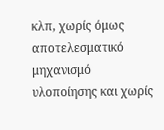κλπ, χωρίς όμως αποτελεσματικό μηχανισμό υλοποίησης και χωρίς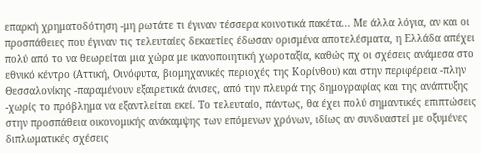επαρκή χρηματοδότηση -μη ρωτάτε τι έγιναν τέσσερα κοινοτικά πακέτα... Με άλλα λόγια, αν και οι προσπάθειες που έγιναν τις τελευταίες δεκαετίες έδωσαν ορισμένα αποτελέσματα, η Ελλάδα απέχει πολύ από το να θεωρείται μια χώρα με ικανοποιητική χωροταξία, καθώς πχ οι σχέσεις ανάμεσα στο εθνικό κέντρο (Αττική, Οινόφυτα, βιομηχανικές περιοχές της Κορίνθου) και στην περιφέρεια -πλην Θεσσαλονίκης -παραμένουν εξαιρετικά άνισες, από την πλευρά της δημογραφίας και της ανάπτυξης -χωρίς το πρόβλημα να εξαντλείται εκεί. Το τελευταίο, πάντως, θα έχει πολύ σημαντικές επιπτώσεις στην προσπάθεια οικονομικής ανάκαμψης των επόμενων χρόνων, ιδίως αν συνδυαστεί με οξυμένες διπλωματικές σχέσεις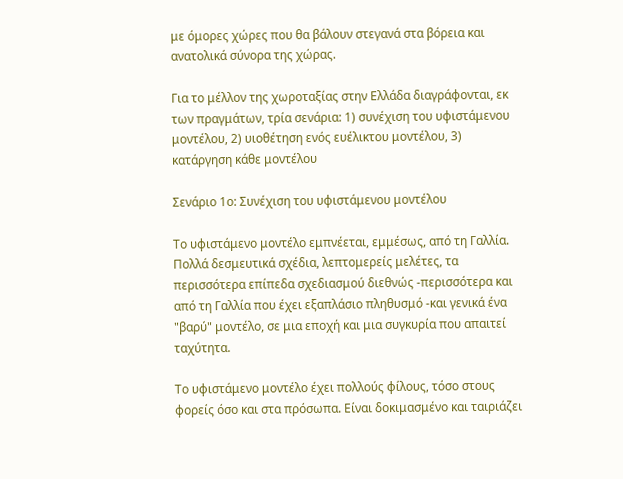με όμορες χώρες που θα βάλουν στεγανά στα βόρεια και ανατολικά σύνορα της χώρας.

Για το μέλλον της χωροταξίας στην Ελλάδα διαγράφονται, εκ των πραγμάτων, τρία σενάρια: 1) συνέχιση του υφιστάμενου μοντέλου, 2) υιοθέτηση ενός ευέλικτου μοντέλου, 3) κατάργηση κάθε μοντέλου

Σενάριο 1ο: Συνέχιση του υφιστάμενου μοντέλου

Το υφιστάμενο μοντέλο εμπνέεται, εμμέσως, από τη Γαλλία. Πολλά δεσμευτικά σχέδια, λεπτομερείς μελέτες, τα περισσότερα επίπεδα σχεδιασμού διεθνώς -περισσότερα και από τη Γαλλία που έχει εξαπλάσιο πληθυσμό -και γενικά ένα "βαρύ" μοντέλο, σε μια εποχή και μια συγκυρία που απαιτεί ταχύτητα.

Το υφιστάμενο μοντέλο έχει πολλούς φίλους, τόσο στους φορείς όσο και στα πρόσωπα. Είναι δοκιμασμένο και ταιριάζει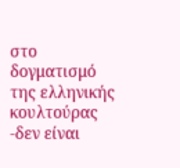στο δογματισμό της ελληνικής κουλτούρας -δεν είναι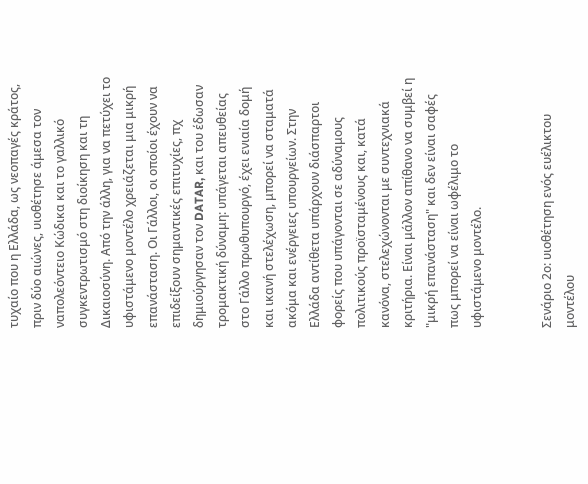τυχαίο που η Ελλάδα, ως νεοπαγές κράτος, πριν δύο αιώνες, υιοθέτησε άμεσα τον ναπολεόντειο Κώδικα και το γαλλικό συγκεντρωτισμό στη διοίκηση και τη Δικαιοσύνη. Από την άλλη, για να πετύχει το υφιστάμενο μοντέλο χρειάζεται μια μικρή επανάσταση. Οι Γάλλοι, οι οποίοι έχουν να επιδείξουν σημαντικές επιτυχίες, πχ δημιούργησαν τον DATAR, και του έδωσαν τρομακτική δύναμη: υπάγεται απευθείας στο Γάλλο πρωθυπουργό, έχει ενιαία δομή και ικανή στελέχωση, μπορεί να σταματά ακόμα και ενέργειες υπουργείων. Στην Ελλάδα αντίθετα υπάρχουν διάσπαρτοι φορείς που υπάγονται σε αδύναμους πολιτικούς προϊσταμένους και, κατά κανόνα, στελεχώνονται με συντεχνιακά  κριτήρια. Είναι μάλλον απίθανο να συμβεί η "μικρή επανάσταση" και δεν είναι σαφές πως μπορεί να είναι ωφέλιμο το υφιστάμενο μοντέλο.


Σενάριο 2ο: υιοθέτηση ενός ευέλικτου μοντέλου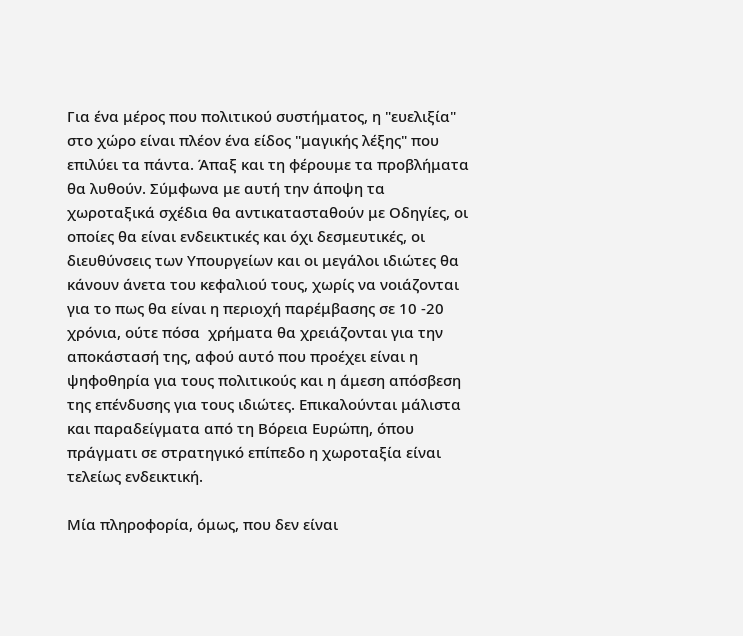Για ένα μέρος που πολιτικού συστήματος, η "ευελιξία" στο χώρο είναι πλέον ένα είδος "μαγικής λέξης" που επιλύει τα πάντα. Άπαξ και τη φέρουμε τα προβλήματα θα λυθούν. Σύμφωνα με αυτή την άποψη τα χωροταξικά σχέδια θα αντικατασταθούν με Οδηγίες, οι οποίες θα είναι ενδεικτικές και όχι δεσμευτικές, οι διευθύνσεις των Υπουργείων και οι μεγάλοι ιδιώτες θα κάνουν άνετα του κεφαλιού τους, χωρίς να νοιάζονται για το πως θα είναι η περιοχή παρέμβασης σε 10 -20 χρόνια, ούτε πόσα  χρήματα θα χρειάζονται για την αποκάστασή της, αφού αυτό που προέχει είναι η ψηφοθηρία για τους πολιτικούς και η άμεση απόσβεση της επένδυσης για τους ιδιώτες. Επικαλούνται μάλιστα και παραδείγματα από τη Βόρεια Ευρώπη, όπου πράγματι σε στρατηγικό επίπεδο η χωροταξία είναι τελείως ενδεικτική.

Μία πληροφορία, όμως, που δεν είναι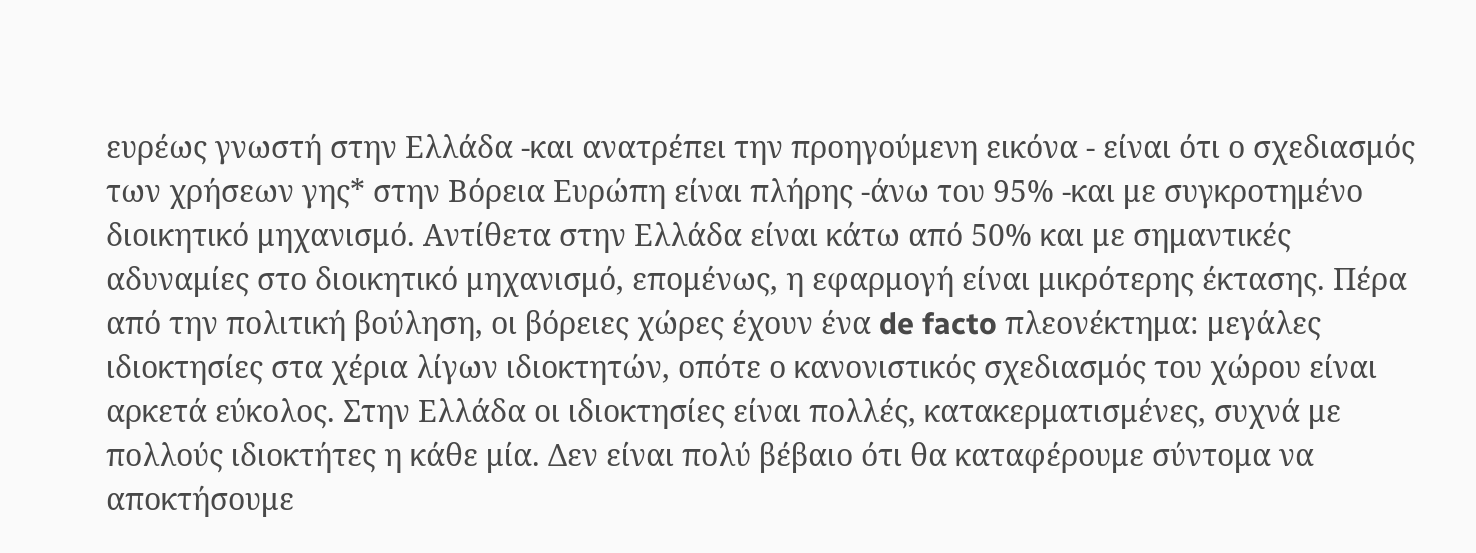ευρέως γνωστή στην Ελλάδα -και ανατρέπει την προηγούμενη εικόνα - είναι ότι ο σχεδιασμός των χρήσεων γης* στην Βόρεια Ευρώπη είναι πλήρης -άνω του 95% -και με συγκροτημένο διοικητικό μηχανισμό. Αντίθετα στην Ελλάδα είναι κάτω από 50% και με σημαντικές αδυναμίες στο διοικητικό μηχανισμό, επομένως, η εφαρμογή είναι μικρότερης έκτασης. Πέρα από την πολιτική βούληση, οι βόρειες χώρες έχουν ένα de facto πλεονέκτημα: μεγάλες ιδιοκτησίες στα χέρια λίγων ιδιοκτητών, οπότε ο κανονιστικός σχεδιασμός του χώρου είναι αρκετά εύκολος. Στην Ελλάδα οι ιδιοκτησίες είναι πολλές, κατακερματισμένες, συχνά με πολλούς ιδιοκτήτες η κάθε μία. Δεν είναι πολύ βέβαιο ότι θα καταφέρουμε σύντομα να αποκτήσουμε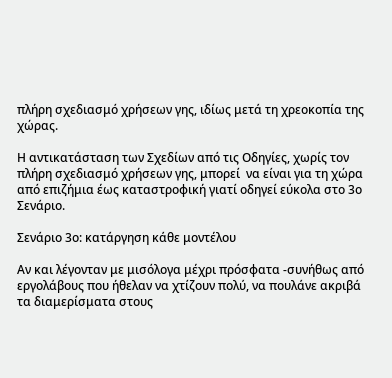πλήρη σχεδιασμό χρήσεων γης, ιδίως μετά τη χρεοκοπία της χώρας.

Η αντικατάσταση των Σχεδίων από τις Οδηγίες, χωρίς τον πλήρη σχεδιασμό χρήσεων γης, μπορεί  να είναι για τη χώρα από επιζήμια έως καταστροφική γιατί οδηγεί εύκολα στο 3ο Σενάριο.

Σενάριο 3ο: κατάργηση κάθε μοντέλου

Αν και λέγονταν με μισόλογα μέχρι πρόσφατα -συνήθως από εργολάβους που ήθελαν να χτίζουν πολύ, να πουλάνε ακριβά τα διαμερίσματα στους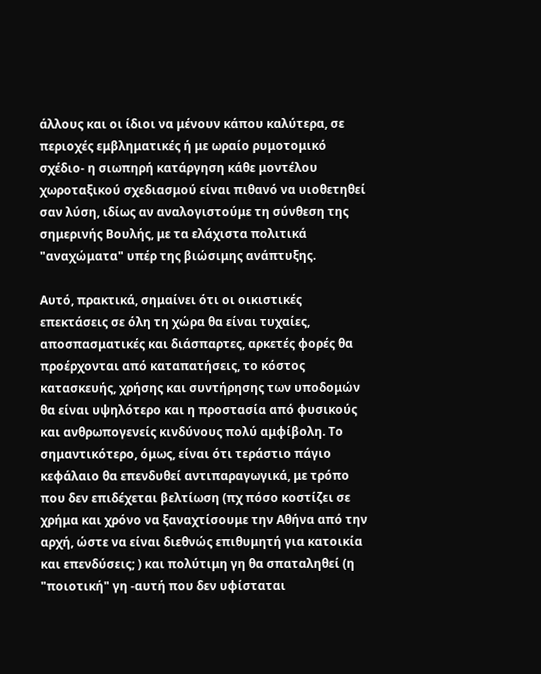άλλους και οι ίδιοι να μένουν κάπου καλύτερα, σε περιοχές εμβληματικές ή με ωραίο ρυμοτομικό σχέδιο- η σιωπηρή κατάργηση κάθε μοντέλου χωροταξικού σχεδιασμού είναι πιθανό να υιοθετηθεί σαν λύση, ιδίως αν αναλογιστούμε τη σύνθεση της σημερινής Βουλής, με τα ελάχιστα πολιτικά "αναχώματα" υπέρ της βιώσιμης ανάπτυξης.

Αυτό, πρακτικά, σημαίνει ότι οι οικιστικές επεκτάσεις σε όλη τη χώρα θα είναι τυχαίες, αποσπασματικές και διάσπαρτες, αρκετές φορές θα προέρχονται από καταπατήσεις, το κόστος κατασκευής, χρήσης και συντήρησης των υποδομών θα είναι υψηλότερο και η προστασία από φυσικούς και ανθρωπογενείς κινδύνους πολύ αμφίβολη. Το σημαντικότερο, όμως, είναι ότι τεράστιο πάγιο κεφάλαιο θα επενδυθεί αντιπαραγωγικά, με τρόπο που δεν επιδέχεται βελτίωση (πχ πόσο κοστίζει σε χρήμα και χρόνο να ξαναχτίσουμε την Αθήνα από την αρχή, ώστε να είναι διεθνώς επιθυμητή για κατοικία και επενδύσεις; ) και πολύτιμη γη θα σπαταληθεί (η "ποιοτική" γη -αυτή που δεν υφίσταται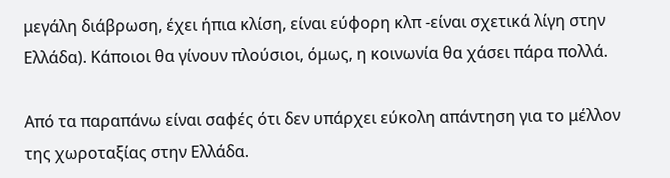μεγάλη διάβρωση, έχει ήπια κλίση, είναι εύφορη κλπ -είναι σχετικά λίγη στην Ελλάδα). Κάποιοι θα γίνουν πλούσιοι, όμως, η κοινωνία θα χάσει πάρα πολλά.

Από τα παραπάνω είναι σαφές ότι δεν υπάρχει εύκολη απάντηση για το μέλλον της χωροταξίας στην Ελλάδα.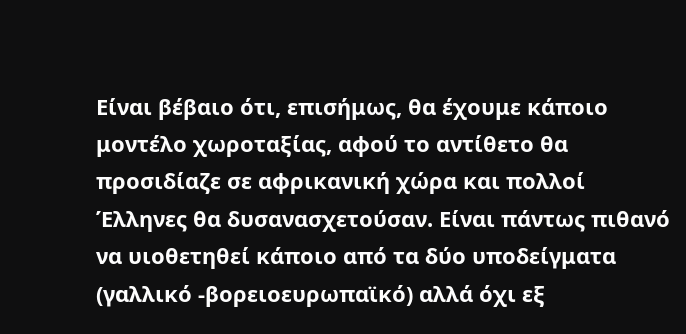Είναι βέβαιο ότι, επισήμως, θα έχουμε κάποιο μοντέλο χωροταξίας, αφού το αντίθετο θα προσιδίαζε σε αφρικανική χώρα και πολλοί Έλληνες θα δυσανασχετούσαν. Είναι πάντως πιθανό να υιοθετηθεί κάποιο από τα δύο υποδείγματα (γαλλικό -βορειοευρωπαϊκό) αλλά όχι εξ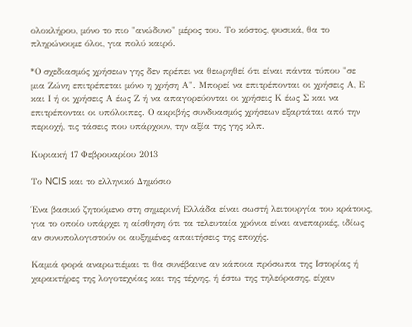ολοκλήρου, μόνο το πιο "ανώδυνο" μέρος του. Το κόστος, φυσικά, θα το πληρώνουμε όλοι, για πολύ καιρό.

*Ο σχεδιασμός χρήσεων γης δεν πρέπει να θεωρηθεί ότι είναι πάντα τύπου "σε μια Ζώνη επιτρέπεται μόνο η χρήση Α". Μπορεί να επιτρέπονται οι χρήσεις Α, Ε και Ι ή οι χρήσεις Α έως Ζ ή να απαγορεύονται οι χρήσεις Κ έως Σ και να επιτρέπονται οι υπόλοιπες. Ο ακριβής συνδυασμός χρήσεων εξαρτάται από την περιοχή, τις τάσεις που υπάρχουν, την αξία της γης κλπ.

Κυριακή 17 Φεβρουαρίου 2013

Το NCIS και το ελληνικό Δημόσιο

Ένα βασικό ζητούμενο στη σημερινή Ελλάδα είναι σωστή λειτουργία του κράτους, για το οποίο υπάρχει η αίσθηση ότι τα τελευταία χρόνια είναι ανεπαρκές, ιδίως αν συνυπολογιστούν οι αυξημένες απαιτήσεις της εποχής.

Καμιά φορά αναρωτιέμαι τι θα συνέβαινε αν κάποια πρόσωπα της Ιστορίας ή χαρακτήρες της λογοτεχνίας και της τέχνης, ή έστω της τηλεόρασης, είχαν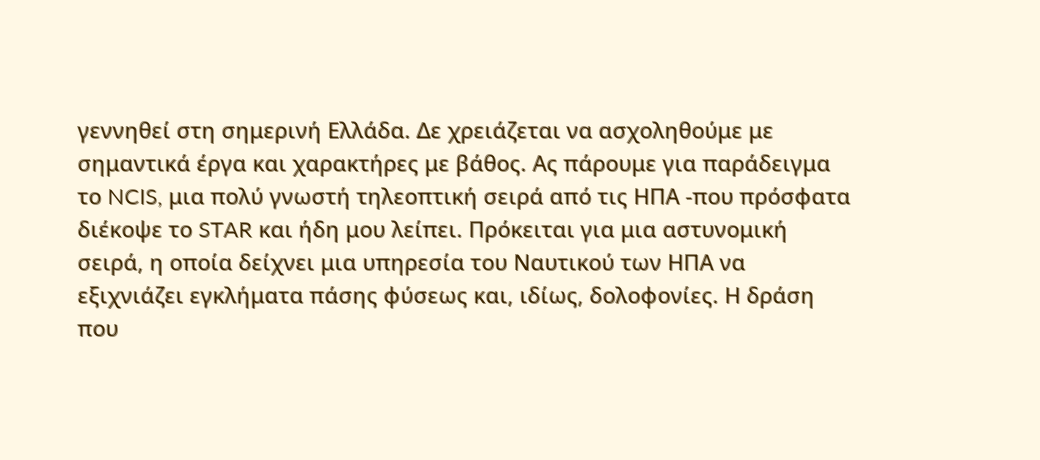γεννηθεί στη σημερινή Ελλάδα. Δε χρειάζεται να ασχοληθούμε με σημαντικά έργα και χαρακτήρες με βάθος. Ας πάρουμε για παράδειγμα το NCIS, μια πολύ γνωστή τηλεοπτική σειρά από τις ΗΠΑ -που πρόσφατα  διέκοψε το STAR και ήδη μου λείπει. Πρόκειται για μια αστυνομική σειρά, η οποία δείχνει μια υπηρεσία του Ναυτικού των ΗΠΑ να εξιχνιάζει εγκλήματα πάσης φύσεως και, ιδίως, δολοφονίες. Η δράση που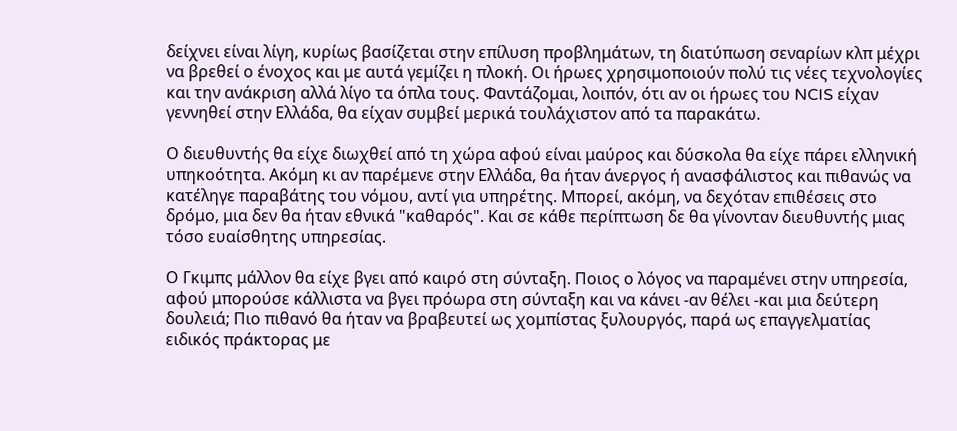δείχνει είναι λίγη, κυρίως βασίζεται στην επίλυση προβλημάτων, τη διατύπωση σεναρίων κλπ μέχρι να βρεθεί ο ένοχος και με αυτά γεμίζει η πλοκή. Οι ήρωες χρησιμοποιούν πολύ τις νέες τεχνολογίες και την ανάκριση αλλά λίγο τα όπλα τους. Φαντάζομαι, λοιπόν, ότι αν οι ήρωες του NCIS είχαν γεννηθεί στην Ελλάδα, θα είχαν συμβεί μερικά τουλάχιστον από τα παρακάτω.

Ο διευθυντής θα είχε διωχθεί από τη χώρα αφού είναι μαύρος και δύσκολα θα είχε πάρει ελληνική υπηκοότητα. Ακόμη κι αν παρέμενε στην Ελλάδα, θα ήταν άνεργος ή ανασφάλιστος και πιθανώς να κατέληγε παραβάτης του νόμου, αντί για υπηρέτης. Μπορεί, ακόμη, να δεχόταν επιθέσεις στο δρόμο, μια δεν θα ήταν εθνικά "καθαρός". Και σε κάθε περίπτωση δε θα γίνονταν διευθυντής μιας τόσο ευαίσθητης υπηρεσίας.

Ο Γκιμπς μάλλον θα είχε βγει από καιρό στη σύνταξη. Ποιος ο λόγος να παραμένει στην υπηρεσία, αφού μπορούσε κάλλιστα να βγει πρόωρα στη σύνταξη και να κάνει -αν θέλει -και μια δεύτερη δουλειά; Πιο πιθανό θα ήταν να βραβευτεί ως χομπίστας ξυλουργός, παρά ως επαγγελματίας ειδικός πράκτορας με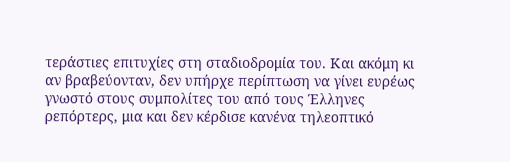τεράστιες επιτυχίες στη σταδιοδρομία του. Και ακόμη κι αν βραβεύονταν, δεν υπήρχε περίπτωση να γίνει ευρέως γνωστό στους συμπολίτες του από τους Έλληνες ρεπόρτερς, μια και δεν κέρδισε κανένα τηλεοπτικό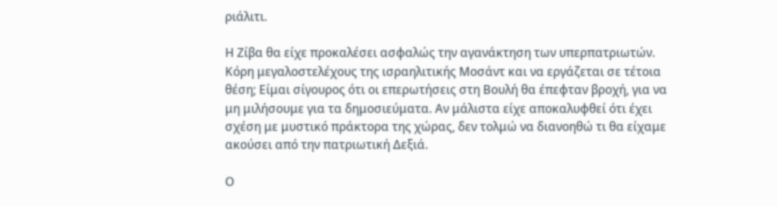ριάλιτι.

Η Ζίβα θα είχε προκαλέσει ασφαλώς την αγανάκτηση των υπερπατριωτών. Κόρη μεγαλοστελέχους της ισραηλιτικής Μοσάντ και να εργάζεται σε τέτοια θέση; Είμαι σίγουρος ότι οι επερωτήσεις στη Βουλή θα έπεφταν βροχή, για να μη μιλήσουμε για τα δημοσιεύματα. Αν μάλιστα είχε αποκαλυφθεί ότι έχει σχέση με μυστικό πράκτορα της χώρας, δεν τολμώ να διανοηθώ τι θα είχαμε ακούσει από την πατριωτική Δεξιά.

Ο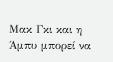Μακ Γκι και η Άμπυ μπορεί να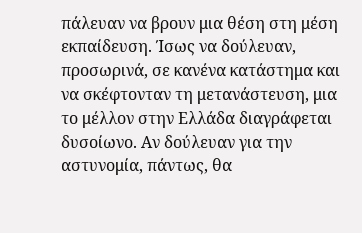πάλευαν να βρουν μια θέση στη μέση εκπαίδευση. Ίσως να δούλευαν, προσωρινά, σε κανένα κατάστημα και να σκέφτονταν τη μετανάστευση, μια το μέλλον στην Ελλάδα διαγράφεται δυσοίωνο. Αν δούλευαν για την αστυνομία, πάντως, θα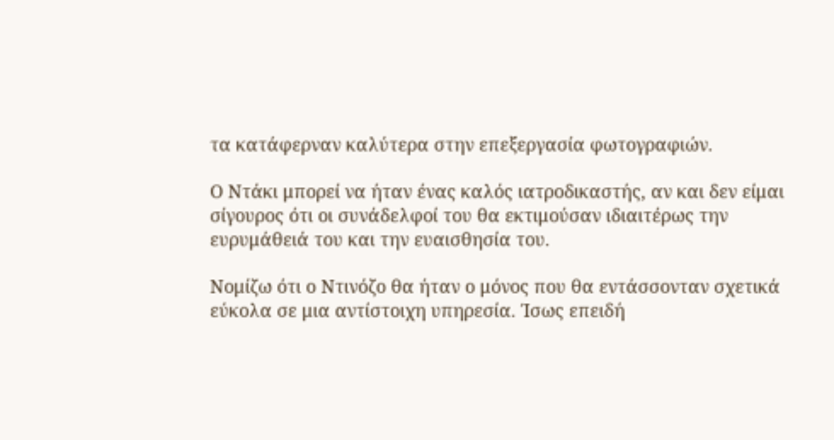τα κατάφερναν καλύτερα στην επεξεργασία φωτογραφιών.

Ο Ντάκι μπορεί να ήταν ένας καλός ιατροδικαστής, αν και δεν είμαι σίγουρος ότι οι συνάδελφοί του θα εκτιμούσαν ιδιαιτέρως την ευρυμάθειά του και την ευαισθησία του.

Νομίζω ότι ο Ντινόζο θα ήταν ο μόνος που θα εντάσσονταν σχετικά εύκολα σε μια αντίστοιχη υπηρεσία. Ίσως επειδή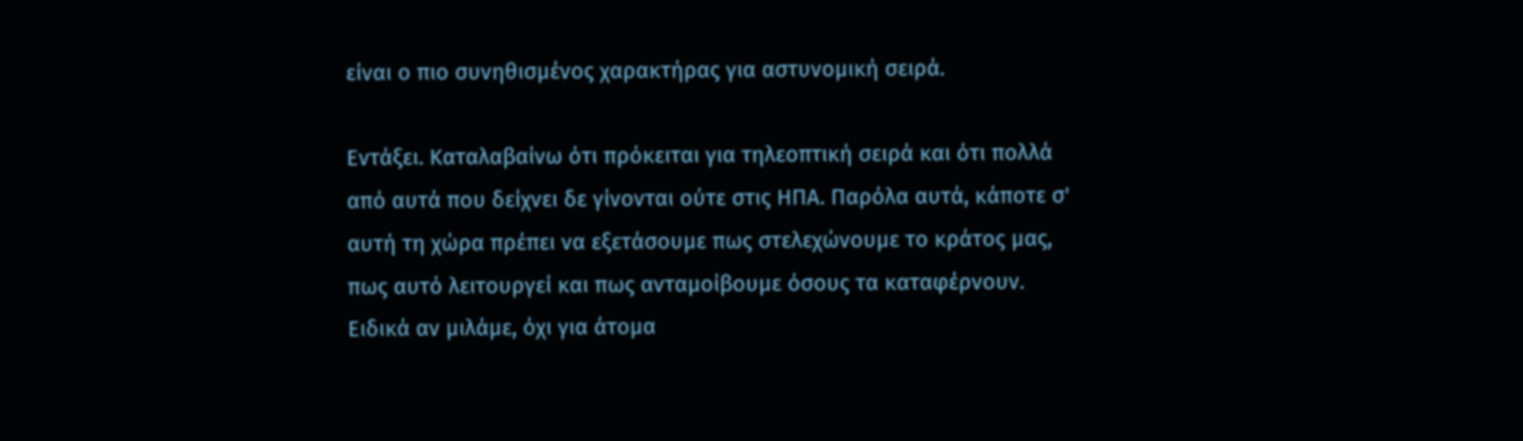είναι ο πιο συνηθισμένος χαρακτήρας για αστυνομική σειρά.

Εντάξει. Καταλαβαίνω ότι πρόκειται για τηλεοπτική σειρά και ότι πολλά από αυτά που δείχνει δε γίνονται ούτε στις ΗΠΑ. Παρόλα αυτά, κάποτε σ' αυτή τη χώρα πρέπει να εξετάσουμε πως στελεχώνουμε το κράτος μας, πως αυτό λειτουργεί και πως ανταμοίβουμε όσους τα καταφέρνουν. Ειδικά αν μιλάμε, όχι για άτομα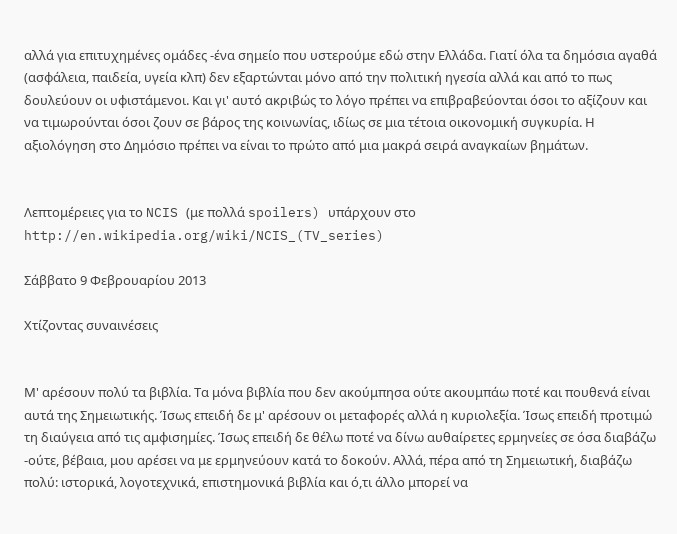αλλά για επιτυχημένες ομάδες -ένα σημείο που υστερούμε εδώ στην Ελλάδα. Γιατί όλα τα δημόσια αγαθά (ασφάλεια, παιδεία, υγεία κλπ) δεν εξαρτώνται μόνο από την πολιτική ηγεσία αλλά και από το πως δουλεύουν οι υφιστάμενοι. Και γι' αυτό ακριβώς το λόγο πρέπει να επιβραβεύονται όσοι το αξίζουν και να τιμωρούνται όσοι ζουν σε βάρος της κοινωνίας, ιδίως σε μια τέτοια οικονομική συγκυρία. Η αξιολόγηση στο Δημόσιο πρέπει να είναι το πρώτο από μια μακρά σειρά αναγκαίων βημάτων.


Λεπτομέρειες για το NCIS (με πολλά spoilers) υπάρχουν στο  http://en.wikipedia.org/wiki/NCIS_(TV_series)

Σάββατο 9 Φεβρουαρίου 2013

Χτίζοντας συναινέσεις


Μ' αρέσουν πολύ τα βιβλία. Τα μόνα βιβλία που δεν ακούμπησα ούτε ακουμπάω ποτέ και πουθενά είναι αυτά της Σημειωτικής. Ίσως επειδή δε μ' αρέσουν οι μεταφορές αλλά η κυριολεξία. Ίσως επειδή προτιμώ τη διαύγεια από τις αμφισημίες. Ίσως επειδή δε θέλω ποτέ να δίνω αυθαίρετες ερμηνείες σε όσα διαβάζω -ούτε, βέβαια, μου αρέσει να με ερμηνεύουν κατά το δοκούν. Αλλά, πέρα από τη Σημειωτική, διαβάζω πολύ: ιστορικά, λογοτεχνικά, επιστημονικά βιβλία και ό,τι άλλο μπορεί να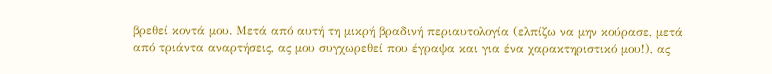βρεθεί κοντά μου. Μετά από αυτή τη μικρή βραδινή περιαυτολογία (ελπίζω να μην κούρασε, μετά από τριάντα αναρτήσεις, ας μου συγχωρεθεί που έγραψα και για ένα χαρακτηριστικό μου!), ας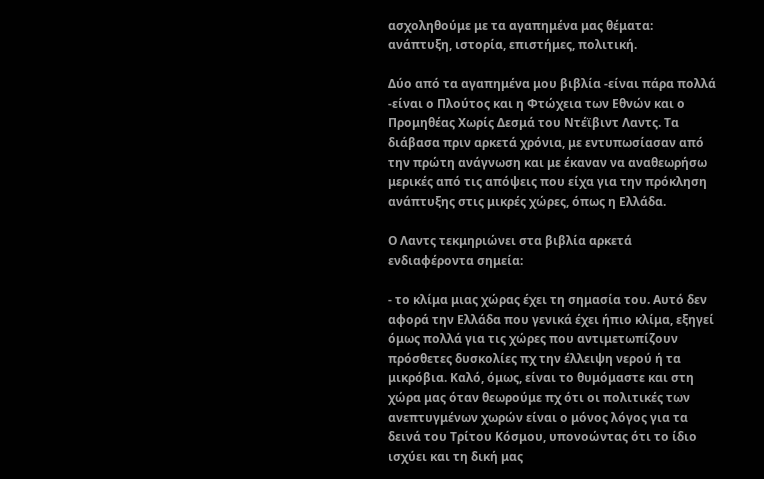ασχοληθούμε με τα αγαπημένα μας θέματα: ανάπτυξη, ιστορία, επιστήμες, πολιτική.

Δύο από τα αγαπημένα μου βιβλία -είναι πάρα πολλά -είναι ο Πλούτος και η Φτώχεια των Εθνών και ο Προμηθέας Χωρίς Δεσμά του Ντέϊβιντ Λαντς. Τα διάβασα πριν αρκετά χρόνια, με εντυπωσίασαν από την πρώτη ανάγνωση και με έκαναν να αναθεωρήσω μερικές από τις απόψεις που είχα για την πρόκληση ανάπτυξης στις μικρές χώρες, όπως η Ελλάδα.

Ο Λαντς τεκμηριώνει στα βιβλία αρκετά ενδιαφέροντα σημεία:

- το κλίμα μιας χώρας έχει τη σημασία του. Αυτό δεν αφορά την Ελλάδα που γενικά έχει ήπιο κλίμα, εξηγεί όμως πολλά για τις χώρες που αντιμετωπίζουν πρόσθετες δυσκολίες πχ την έλλειψη νερού ή τα μικρόβια. Καλό, όμως, είναι το θυμόμαστε και στη χώρα μας όταν θεωρούμε πχ ότι οι πολιτικές των ανεπτυγμένων χωρών είναι ο μόνος λόγος για τα δεινά του Τρίτου Κόσμου, υπονοώντας ότι το ίδιο ισχύει και τη δική μας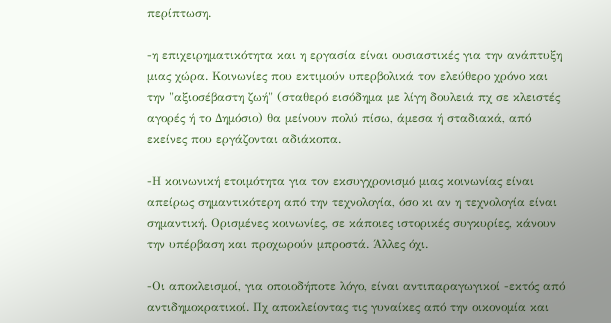περίπτωση.

-η επιχειρηματικότητα και η εργασία είναι ουσιαστικές για την ανάπτυξη μιας χώρα. Κοινωνίες που εκτιμούν υπερβολικά τον ελεύθερο χρόνο και την "αξιοσέβαστη ζωή" (σταθερό εισόδημα με λίγη δουλειά πχ σε κλειστές αγορές ή το Δημόσιο) θα μείνουν πολύ πίσω, άμεσα ή σταδιακά, από εκείνες που εργάζονται αδιάκοπα.

-Η κοινωνική ετοιμότητα για τον εκσυγχρονισμό μιας κοινωνίας είναι απείρως σημαντικότερη από την τεχνολογία, όσο κι αν η τεχνολογία είναι σημαντική. Ορισμένες κοινωνίες, σε κάποιες ιστορικές συγκυρίες, κάνουν την υπέρβαση και προχωρούν μπροστά. Άλλες όχι.

-Οι αποκλεισμοί, για οποιοδήποτε λόγο, είναι αντιπαραγωγικοί -εκτός από αντιδημοκρατικοί. Πχ αποκλείοντας τις γυναίκες από την οικονομία και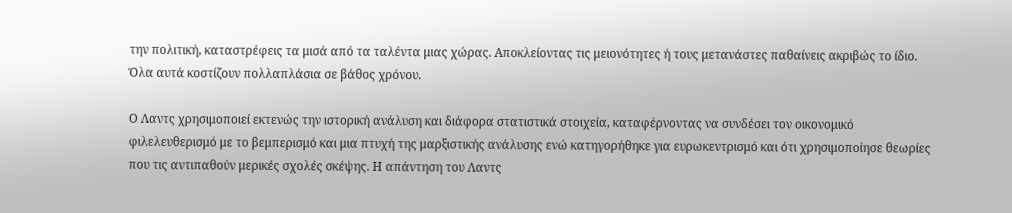την πολιτική, καταστρέφεις τα μισά από τα ταλέντα μιας χώρας. Αποκλείοντας τις μειονότητες ή τους μετανάστες παθαίνεις ακριβώς το ίδιο. Όλα αυτά κοστίζουν πολλαπλάσια σε βάθος χρόνου.

Ο Λαντς χρησιμοποιεί εκτενώς την ιστορική ανάλυση και διάφορα στατιστικά στοιχεία, καταφέρνοντας να συνδέσει τον οικονομικό φιλελευθερισμό με το βεμπερισμό και μια πτυχή της μαρξιστικής ανάλυσης ενώ κατηγορήθηκε για ευρωκεντρισμό και ότι χρησιμοποίησε θεωρίες που τις αντιπαθούν μερικές σχολές σκέψης. Η απάντηση του Λαντς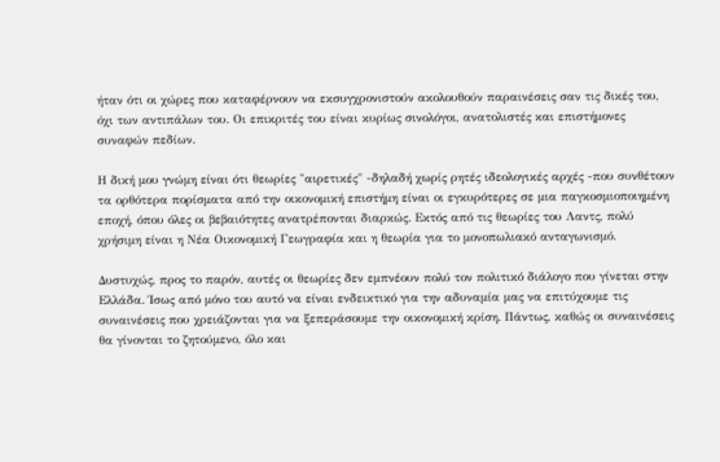ήταν ότι οι χώρες που καταφέρνουν να εκσυγχρονιστούν ακολουθούν παραινέσεις σαν τις δικές του, όχι των αντιπάλων του. Οι επικριτές του είναι κυρίως σινολόγοι, ανατολιστές και επιστήμονες συναφών πεδίων.

Η δική μου γνώμη είναι ότι θεωρίες "αιρετικές" -δηλαδή χωρίς ρητές ιδεολογικές αρχές -που συνθέτουν τα ορθότερα πορίσματα από την οικονομική επιστήμη είναι οι εγκυρότερες σε μια παγκοσμιοποιημένη εποχή, όπου όλες οι βεβαιότητες ανατρέπονται διαρκώς. Εκτός από τις θεωρίες του Λαντς, πολύ χρήσιμη είναι η Νέα Οικονομική Γεωγραφία και η θεωρία για το μονοπωλιακό ανταγωνισμό.

Δυστυχώς, προς το παρόν, αυτές οι θεωρίες δεν εμπνέουν πολύ τον πολιτικό διάλογο που γίνεται στην Ελλάδα. Ίσως από μόνο του αυτό να είναι ενδεικτικό για την αδυναμία μας να επιτύχουμε τις συναινέσεις που χρειάζονται για να ξεπεράσουμε την οικονομική κρίση. Πάντως, καθώς οι συναινέσεις θα γίνονται το ζητούμενο, όλο και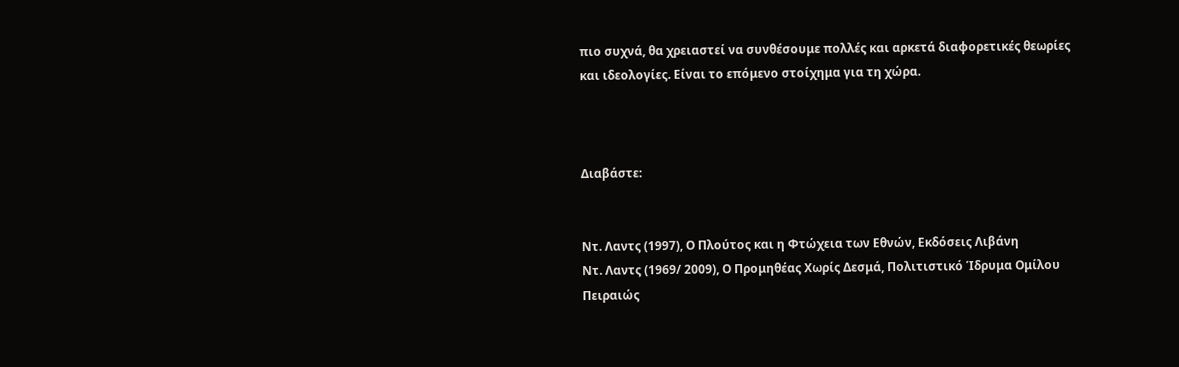πιο συχνά, θα χρειαστεί να συνθέσουμε πολλές και αρκετά διαφορετικές θεωρίες και ιδεολογίες. Είναι το επόμενο στοίχημα για τη χώρα.



Διαβάστε:


Ντ. Λαντς (1997), Ο Πλούτος και η Φτώχεια των Εθνών, Εκδόσεις Λιβάνη
Ντ. Λαντς (1969/ 2009), Ο Προμηθέας Χωρίς Δεσμά, Πολιτιστικό Ίδρυμα Ομίλου Πειραιώς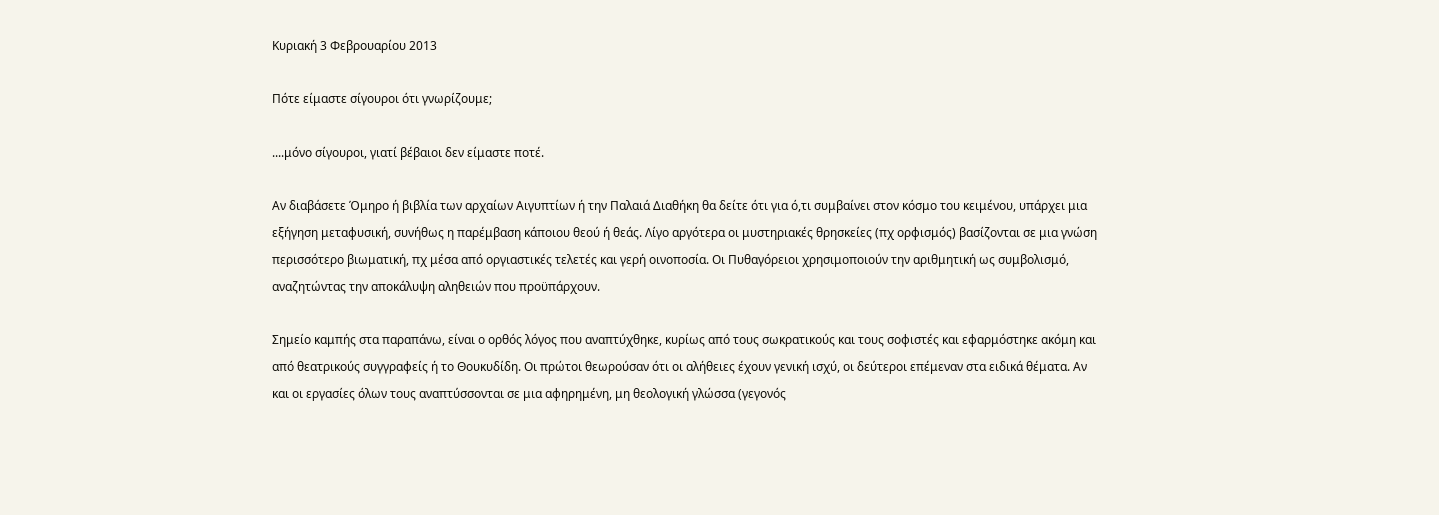Κυριακή 3 Φεβρουαρίου 2013

Πότε είμαστε σίγουροι ότι γνωρίζουμε;

....μόνο σίγουροι, γιατί βέβαιοι δεν είμαστε ποτέ.

Αν διαβάσετε Όμηρο ή βιβλία των αρχαίων Αιγυπτίων ή την Παλαιά Διαθήκη θα δείτε ότι για ό,τι συμβαίνει στον κόσμο του κειμένου, υπάρχει μια εξήγηση μεταφυσική, συνήθως η παρέμβαση κάποιου θεού ή θεάς. Λίγο αργότερα οι μυστηριακές θρησκείες (πχ ορφισμός) βασίζονται σε μια γνώση περισσότερο βιωματική, πχ μέσα από οργιαστικές τελετές και γερή οινοποσία. Οι Πυθαγόρειοι χρησιμοποιούν την αριθμητική ως συμβολισμό, αναζητώντας την αποκάλυψη αληθειών που προϋπάρχουν.

Σημείο καμπής στα παραπάνω, είναι ο ορθός λόγος που αναπτύχθηκε, κυρίως από τους σωκρατικούς και τους σοφιστές και εφαρμόστηκε ακόμη και από θεατρικούς συγγραφείς ή το Θουκυδίδη. Οι πρώτοι θεωρούσαν ότι οι αλήθειες έχουν γενική ισχύ, οι δεύτεροι επέμεναν στα ειδικά θέματα. Αν και οι εργασίες όλων τους αναπτύσσονται σε μια αφηρημένη, μη θεολογική γλώσσα (γεγονός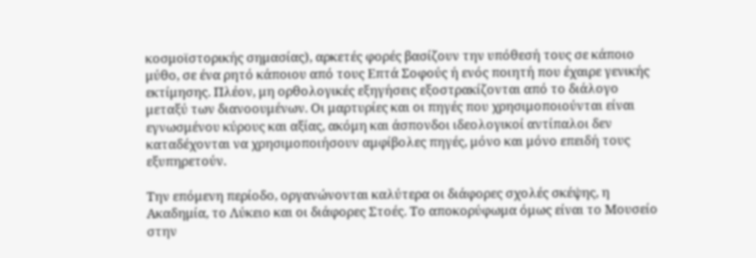κοσμοϊστορικής σημασίας), αρκετές φορές βασίζουν την υπόθεσή τους σε κάποιο μύθο, σε ένα ρητό κάποιου από τους Επτά Σοφούς ή ενός ποιητή που έχαιρε γενικής εκτίμησης. Πλέον, μη ορθολογικές εξηγήσεις εξοστρακίζονται από το διάλογο μεταξύ των διανοουμένων. Οι μαρτυρίες και οι πηγές που χρησιμοποιούνται είναι εγνωσμένου κύρους και αξίας, ακόμη και άσπονδοι ιδεολογικοί αντίπαλοι δεν καταδέχονται να χρησιμοποιήσουν αμφίβολες πηγές, μόνο και μόνο επειδή τους εξυπηρετούν.

Την επόμενη περίοδο, οργανώνονται καλύτερα οι διάφορες σχολές σκέψης, η Ακαδημία, το Λύκειο και οι διάφορες Στοές. Το αποκορύφωμα όμως είναι το Μουσείο στην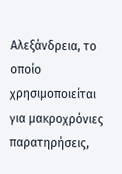Αλεξάνδρεια, το οποίο χρησιμοποιείται για μακροχρόνιες παρατηρήσεις,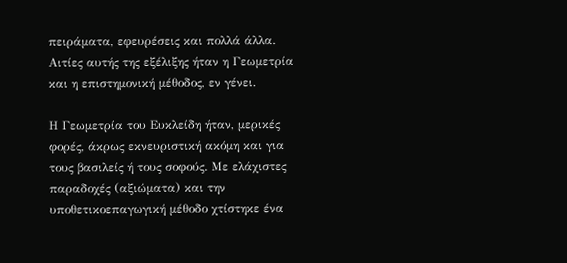πειράματα, εφευρέσεις και πολλά άλλα. Αιτίες αυτής της εξέλιξης ήταν η Γεωμετρία και η επιστημονική μέθοδος, εν γένει.

Η Γεωμετρία του Ευκλείδη ήταν, μερικές φορές, άκρως εκνευριστική ακόμη και για τους βασιλείς ή τους σοφούς. Με ελάχιστες παραδοχές (αξιώματα) και την υποθετικοεπαγωγική μέθοδο χτίστηκε ένα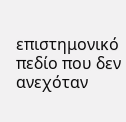επιστημονικό πεδίο που δεν ανεχόταν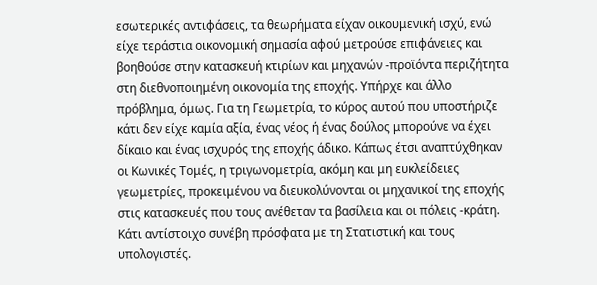εσωτερικές αντιφάσεις, τα θεωρήματα είχαν οικουμενική ισχύ, ενώ είχε τεράστια οικονομική σημασία αφού μετρούσε επιφάνειες και βοηθούσε στην κατασκευή κτιρίων και μηχανών -προϊόντα περιζήτητα στη διεθνοποιημένη οικονομία της εποχής. Υπήρχε και άλλο πρόβλημα, όμως. Για τη Γεωμετρία, το κύρος αυτού που υποστήριζε κάτι δεν είχε καμία αξία, ένας νέος ή ένας δούλος μπορούνε να έχει δίκαιο και ένας ισχυρός της εποχής άδικο. Κάπως έτσι αναπτύχθηκαν οι Κωνικές Τομές, η τριγωνομετρία, ακόμη και μη ευκλείδειες γεωμετρίες, προκειμένου να διευκολύνονται οι μηχανικοί της εποχής στις κατασκευές που τους ανέθεταν τα βασίλεια και οι πόλεις -κράτη. Κάτι αντίστοιχο συνέβη πρόσφατα με τη Στατιστική και τους υπολογιστές.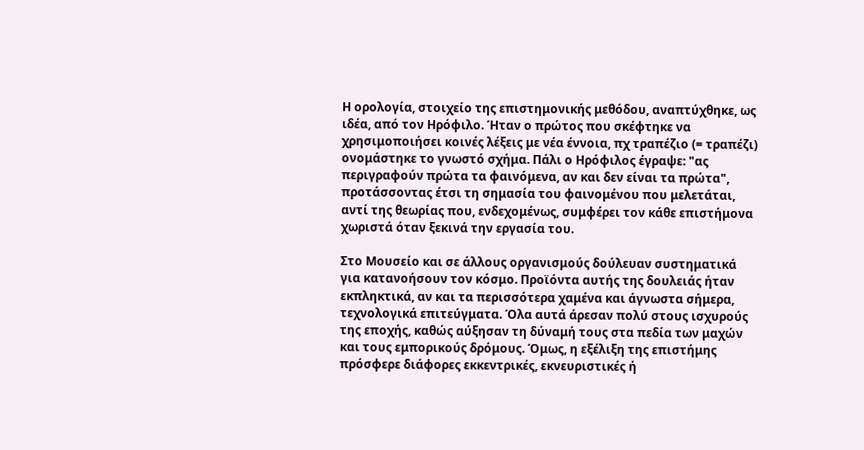Η ορολογία, στοιχείο της επιστημονικής μεθόδου, αναπτύχθηκε, ως ιδέα, από τον Ηρόφιλο. Ήταν ο πρώτος που σκέφτηκε να χρησιμοποιήσει κοινές λέξεις με νέα έννοια, πχ τραπέζιο (= τραπέζι) ονομάστηκε το γνωστό σχήμα. Πάλι ο Ηρόφιλος έγραψε: "ας περιγραφούν πρώτα τα φαινόμενα, αν και δεν είναι τα πρώτα", προτάσσοντας έτσι τη σημασία του φαινομένου που μελετάται, αντί της θεωρίας που, ενδεχομένως, συμφέρει τον κάθε επιστήμονα χωριστά όταν ξεκινά την εργασία του.

Στο Μουσείο και σε άλλους οργανισμούς δούλευαν συστηματικά για κατανοήσουν τον κόσμο. Προϊόντα αυτής της δουλειάς ήταν εκπληκτικά, αν και τα περισσότερα χαμένα και άγνωστα σήμερα, τεχνολογικά επιτεύγματα. Όλα αυτά άρεσαν πολύ στους ισχυρούς της εποχής, καθώς αύξησαν τη δύναμή τους στα πεδία των μαχών και τους εμπορικούς δρόμους. Όμως, η εξέλιξη της επιστήμης πρόσφερε διάφορες εκκεντρικές, εκνευριστικές ή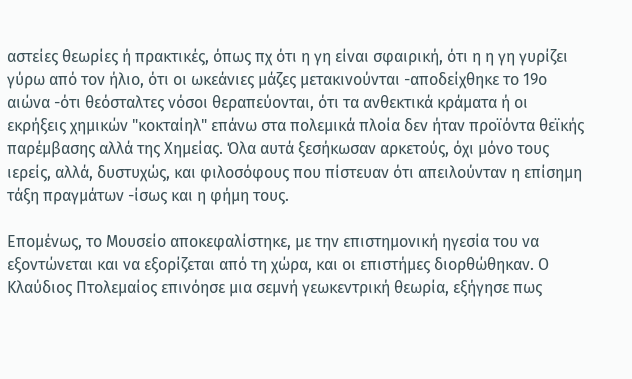αστείες θεωρίες ή πρακτικές, όπως πχ ότι η γη είναι σφαιρική, ότι η η γη γυρίζει γύρω από τον ήλιο, ότι οι ωκεάνιες μάζες μετακινούνται -αποδείχθηκε το 19ο αιώνα -ότι θεόσταλτες νόσοι θεραπεύονται, ότι τα ανθεκτικά κράματα ή οι εκρήξεις χημικών "κοκταίηλ" επάνω στα πολεμικά πλοία δεν ήταν προϊόντα θεϊκής παρέμβασης αλλά της Χημείας. Όλα αυτά ξεσήκωσαν αρκετούς, όχι μόνο τους ιερείς, αλλά, δυστυχώς, και φιλοσόφους που πίστευαν ότι απειλούνταν η επίσημη τάξη πραγμάτων -ίσως και η φήμη τους.

Επομένως, το Μουσείο αποκεφαλίστηκε, με την επιστημονική ηγεσία του να εξοντώνεται και να εξορίζεται από τη χώρα, και οι επιστήμες διορθώθηκαν. Ο Κλαύδιος Πτολεμαίος επινόησε μια σεμνή γεωκεντρική θεωρία, εξήγησε πως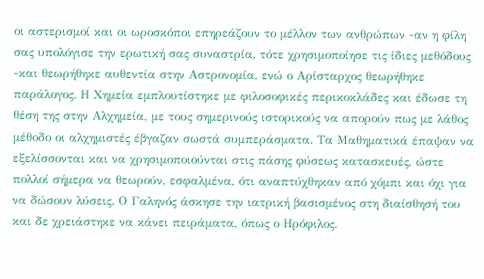οι αστερισμοί και οι ωροσκόποι επηρεάζουν το μέλλον των ανθρώπων -αν η φίλη σας υπολόγισε την ερωτική σας συναστρία, τότε χρησιμοποίησε τις ίδιες μεθόδους -και θεωρήθηκε αυθεντία στην Αστρονομία, ενώ ο Αρίσταρχος θεωρήθηκε παράλογος. Η Χημεία εμπλουτίστηκε με φιλοσοφικές περικοκλάδες και έδωσε τη θέση της στην Αλχημεία, με τους σημερινούς ιστορικούς να απορούν πως με λάθος μέθοδο οι αλχημιστές έβγαζαν σωστά συμπεράσματα. Τα Μαθηματικά έπαψαν να εξελίσσονται και να χρησιμοποιούνται στις πάσης φύσεως κατασκευές, ώστε πολλοί σήμερα να θεωρούν, εσφαλμένα, ότι αναπτύχθηκαν από χόμπι και όχι για να δώσουν λύσεις. Ο Γαληνός άσκησε την ιατρική βασισμένος στη διαίσθησή του και δε χρειάστηκε να κάνει πειράματα, όπως ο Ηρόφιλος.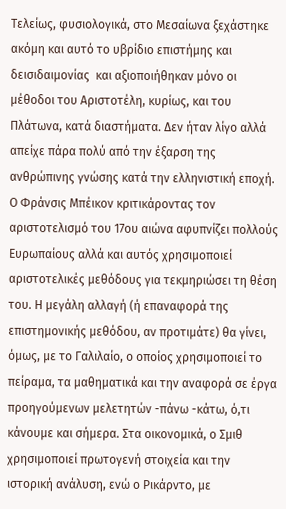Τελείως, φυσιολογικά, στο Μεσαίωνα ξεχάστηκε ακόμη και αυτό το υβρίδιο επιστήμης και δεισιδαιμονίας  και αξιοποιήθηκαν μόνο οι μέθοδοι του Αριστοτέλη, κυρίως, και του Πλάτωνα, κατά διαστήματα. Δεν ήταν λίγο αλλά απείχε πάρα πολύ από την έξαρση της ανθρώπινης γνώσης κατά την ελληνιστική εποχή. Ο Φράνσις Μπέικον κριτικάροντας τον αριστοτελισμό του 17ου αιώνα αφυπνίζει πολλούς Ευρωπαίους αλλά και αυτός χρησιμοποιεί αριστοτελικές μεθόδους για τεκμηριώσει τη θέση του. Η μεγάλη αλλαγή (ή επαναφορά της επιστημονικής μεθόδου, αν προτιμάτε) θα γίνει, όμως, με το Γαλιλαίο, ο οποίος χρησιμοποιεί το πείραμα, τα μαθηματικά και την αναφορά σε έργα προηγούμενων μελετητών -πάνω -κάτω, ό,τι κάνουμε και σήμερα. Στα οικονομικά, ο Σμιθ χρησιμοποιεί πρωτογενή στοιχεία και την ιστορική ανάλυση, ενώ ο Ρικάρντο, με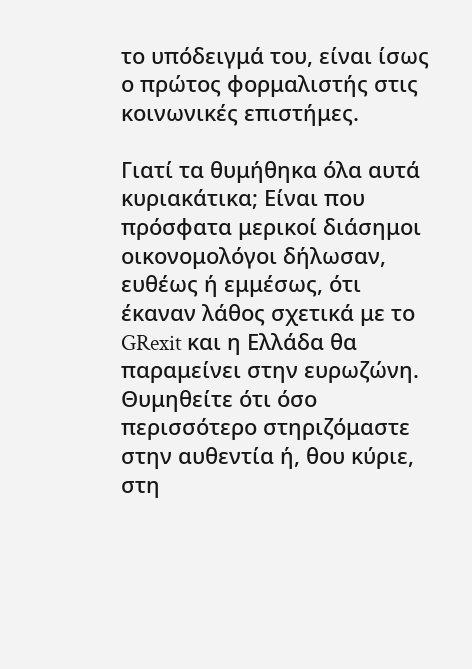το υπόδειγμά του, είναι ίσως ο πρώτος φορμαλιστής στις κοινωνικές επιστήμες.

Γιατί τα θυμήθηκα όλα αυτά κυριακάτικα; Είναι που πρόσφατα μερικοί διάσημοι οικονομολόγοι δήλωσαν, ευθέως ή εμμέσως, ότι έκαναν λάθος σχετικά με το GRexit και η Ελλάδα θα παραμείνει στην ευρωζώνη. Θυμηθείτε ότι όσο περισσότερο στηριζόμαστε στην αυθεντία ή, θου κύριε, στη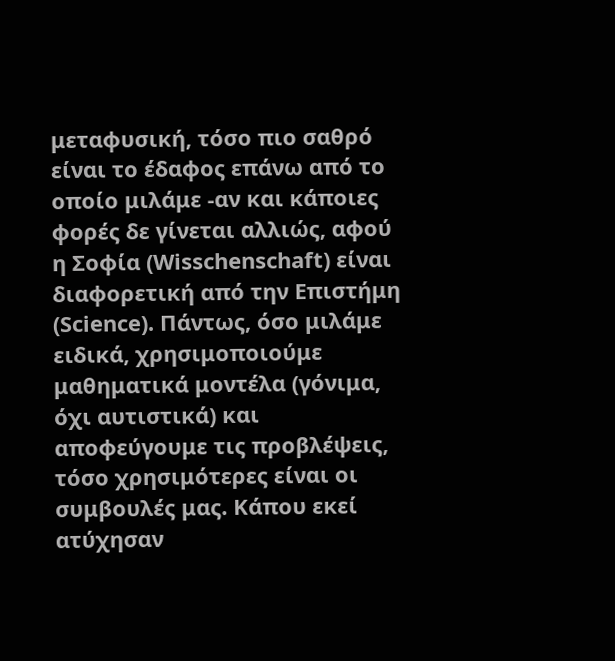μεταφυσική, τόσο πιο σαθρό είναι το έδαφος επάνω από το οποίο μιλάμε -αν και κάποιες φορές δε γίνεται αλλιώς, αφού η Σοφία (Wisschenschaft) είναι διαφορετική από την Επιστήμη (Science). Πάντως, όσο μιλάμε ειδικά, χρησιμοποιούμε μαθηματικά μοντέλα (γόνιμα, όχι αυτιστικά) και αποφεύγουμε τις προβλέψεις, τόσο χρησιμότερες είναι οι συμβουλές μας. Κάπου εκεί ατύχησαν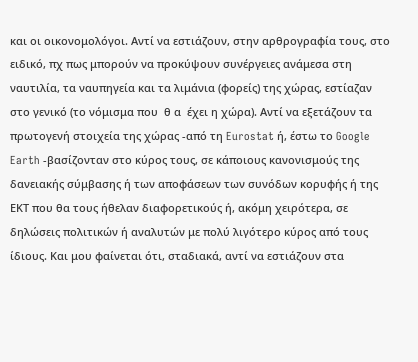και οι οικονομολόγοι. Αντί να εστιάζουν, στην αρθρογραφία τους, στο ειδικό, πχ πως μπορούν να προκύψουν συνέργειες ανάμεσα στη ναυτιλία, τα ναυπηγεία και τα λιμάνια (φορείς) της χώρας, εστίαζαν στο γενικό (το νόμισμα που  θ α  έχει η χώρα). Αντί να εξετάζουν τα πρωτογενή στοιχεία της χώρας -από τη Eurostat ή, έστω το Google Earth -βασίζονταν στο κύρος τους, σε κάποιους κανονισμούς της δανειακής σύμβασης ή των αποφάσεων των συνόδων κορυφής ή της ΕΚΤ που θα τους ήθελαν διαφορετικούς ή, ακόμη χειρότερα, σε δηλώσεις πολιτικών ή αναλυτών με πολύ λιγότερο κύρος από τους ίδιους. Και μου φαίνεται ότι, σταδιακά, αντί να εστιάζουν στα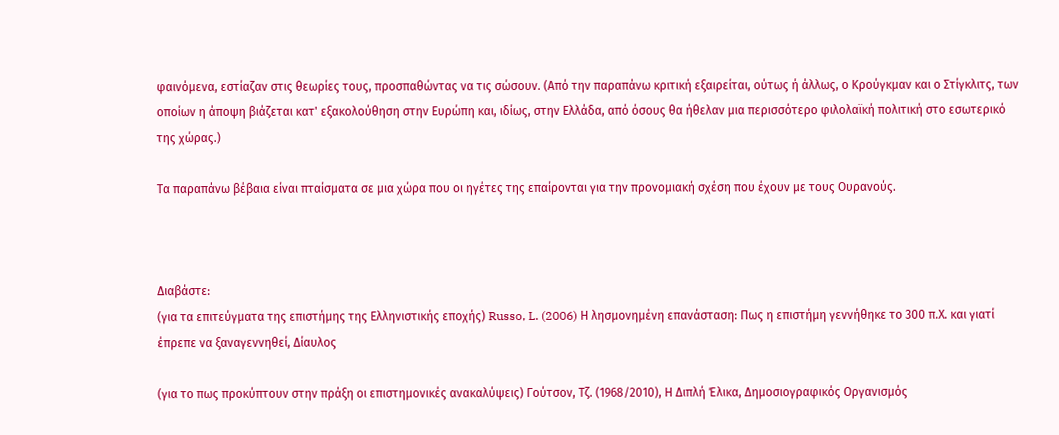φαινόμενα, εστίαζαν στις θεωρίες τους, προσπαθώντας να τις σώσουν. (Από την παραπάνω κριτική εξαιρείται, ούτως ή άλλως, ο Κρούγκμαν και ο Στίγκλιτς, των οποίων η άποψη βιάζεται κατ' εξακολούθηση στην Ευρώπη και, ιδίως, στην Ελλάδα, από όσους θα ήθελαν μια περισσότερο φιλολαϊκή πολιτική στο εσωτερικό της χώρας.)

Τα παραπάνω βέβαια είναι πταίσματα σε μια χώρα που οι ηγέτες της επαίρονται για την προνομιακή σχέση που έχουν με τους Ουρανούς.



Διαβάστε:
(για τα επιτεύγματα της επιστήμης της Ελληνιστικής εποχής) Russo, L. (2006) Η λησμονημένη επανάσταση: Πως η επιστήμη γεννήθηκε το 300 π.Χ. και γιατί έπρεπε να ξαναγεννηθεί, Δίαυλος

(για το πως προκύπτουν στην πράξη οι επιστημονικές ανακαλύψεις) Γούτσον, Τζ. (1968/2010), Η Διπλή Έλικα, Δημοσιογραφικός Οργανισμός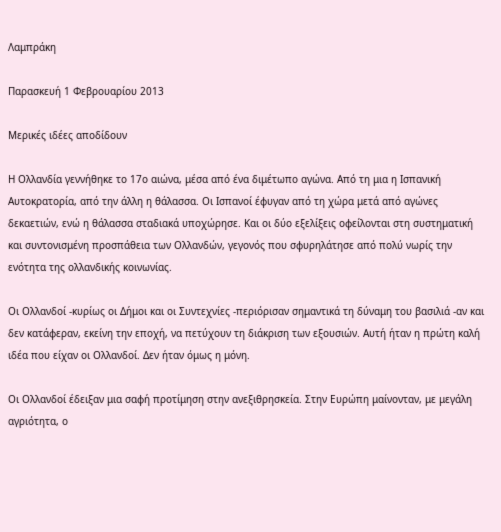Λαμπράκη

Παρασκευή 1 Φεβρουαρίου 2013

Μερικές ιδέες αποδίδουν

Η Ολλανδία γεννήθηκε το 17ο αιώνα, μέσα από ένα διμέτωπο αγώνα. Από τη μια η Ισπανική Αυτοκρατορία, από την άλλη η θάλασσα. Οι Ισπανοί έφυγαν από τη χώρα μετά από αγώνες δεκαετιών, ενώ η θάλασσα σταδιακά υποχώρησε. Και οι δύο εξελίξεις οφείλονται στη συστηματική και συντονισμένη προσπάθεια των Ολλανδών, γεγονός που σφυρηλάτησε από πολύ νωρίς την ενότητα της ολλανδικής κοινωνίας.

Οι Ολλανδοί -κυρίως οι Δήμοι και οι Συντεχνίες -περιόρισαν σημαντικά τη δύναμη του βασιλιά -αν και δεν κατάφεραν, εκείνη την εποχή, να πετύχουν τη διάκριση των εξουσιών. Αυτή ήταν η πρώτη καλή ιδέα που είχαν οι Ολλανδοί. Δεν ήταν όμως η μόνη.

Οι Ολλανδοί έδειξαν μια σαφή προτίμηση στην ανεξιθρησκεία. Στην Ευρώπη μαίνονταν, με μεγάλη αγριότητα, ο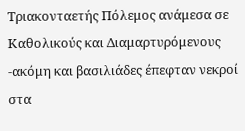Τριακονταετής Πόλεμος ανάμεσα σε Καθολικούς και Διαμαρτυρόμενους -ακόμη και βασιλιάδες έπεφταν νεκροί στα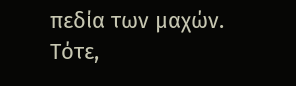πεδία των μαχών. Τότε,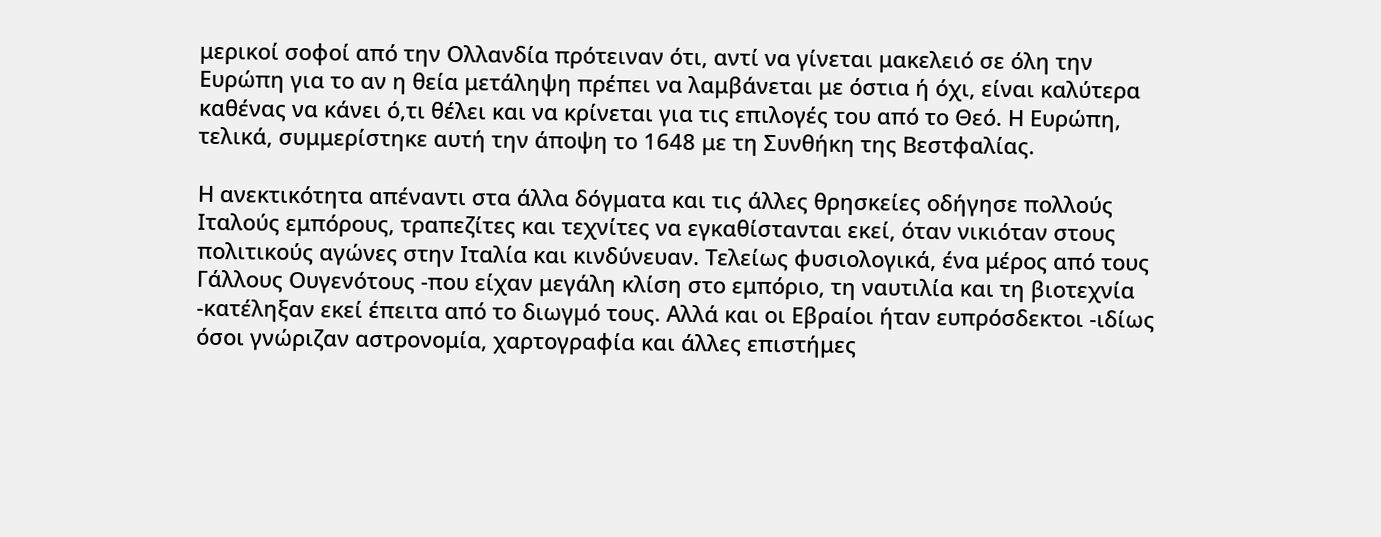μερικοί σοφοί από την Ολλανδία πρότειναν ότι, αντί να γίνεται μακελειό σε όλη την Ευρώπη για το αν η θεία μετάληψη πρέπει να λαμβάνεται με όστια ή όχι, είναι καλύτερα καθένας να κάνει ό,τι θέλει και να κρίνεται για τις επιλογές του από το Θεό. Η Ευρώπη, τελικά, συμμερίστηκε αυτή την άποψη το 1648 με τη Συνθήκη της Βεστφαλίας.

Η ανεκτικότητα απέναντι στα άλλα δόγματα και τις άλλες θρησκείες οδήγησε πολλούς Ιταλούς εμπόρους, τραπεζίτες και τεχνίτες να εγκαθίστανται εκεί, όταν νικιόταν στους πολιτικούς αγώνες στην Ιταλία και κινδύνευαν. Τελείως φυσιολογικά, ένα μέρος από τους Γάλλους Ουγενότους -που είχαν μεγάλη κλίση στο εμπόριο, τη ναυτιλία και τη βιοτεχνία -κατέληξαν εκεί έπειτα από το διωγμό τους. Αλλά και οι Εβραίοι ήταν ευπρόσδεκτοι -ιδίως όσοι γνώριζαν αστρονομία, χαρτογραφία και άλλες επιστήμες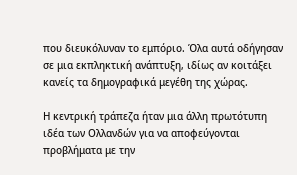που διευκόλυναν το εμπόριο. Όλα αυτά οδήγησαν σε μια εκπληκτική ανάπτυξη, ιδίως αν κοιτάξει κανείς τα δημογραφικά μεγέθη της χώρας.

Η κεντρική τράπεζα ήταν μια άλλη πρωτότυπη ιδέα των Ολλανδών για να αποφεύγονται προβλήματα με την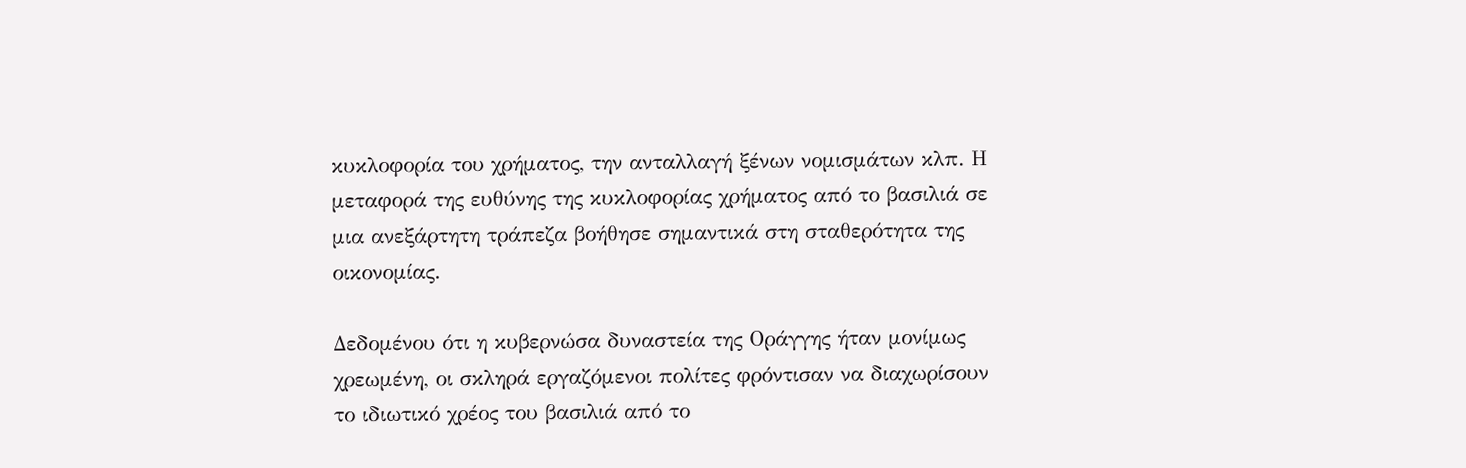κυκλοφορία του χρήματος, την ανταλλαγή ξένων νομισμάτων κλπ. Η μεταφορά της ευθύνης της κυκλοφορίας χρήματος από το βασιλιά σε μια ανεξάρτητη τράπεζα βοήθησε σημαντικά στη σταθερότητα της οικονομίας.

Δεδομένου ότι η κυβερνώσα δυναστεία της Οράγγης ήταν μονίμως χρεωμένη, οι σκληρά εργαζόμενοι πολίτες φρόντισαν να διαχωρίσουν το ιδιωτικό χρέος του βασιλιά από το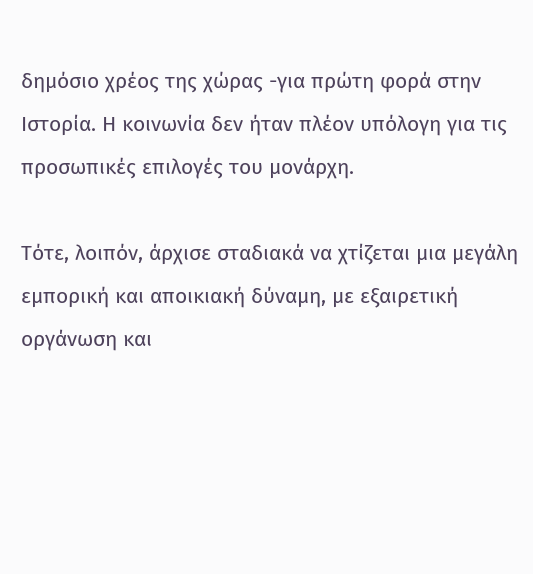δημόσιο χρέος της χώρας -για πρώτη φορά στην Ιστορία. Η κοινωνία δεν ήταν πλέον υπόλογη για τις προσωπικές επιλογές του μονάρχη.

Τότε, λοιπόν, άρχισε σταδιακά να χτίζεται μια μεγάλη εμπορική και αποικιακή δύναμη, με εξαιρετική οργάνωση και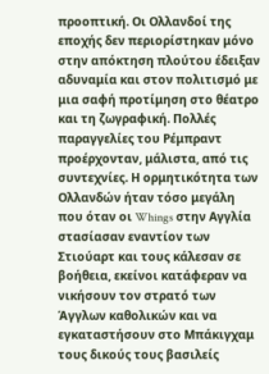προοπτική. Οι Ολλανδοί της εποχής δεν περιορίστηκαν μόνο στην απόκτηση πλούτου έδειξαν αδυναμία και στον πολιτισμό με μια σαφή προτίμηση στο θέατρο και τη ζωγραφική. Πολλές παραγγελίες του Ρέμπραντ προέρχονταν, μάλιστα, από τις συντεχνίες. Η ορμητικότητα των Ολλανδών ήταν τόσο μεγάλη που όταν οι Whings στην Αγγλία στασίασαν εναντίον των Στιούαρτ και τους κάλεσαν σε βοήθεια, εκείνοι κατάφεραν να νικήσουν τον στρατό των Άγγλων καθολικών και να εγκαταστήσουν στο Μπάκιγχαμ τους δικούς τους βασιλείς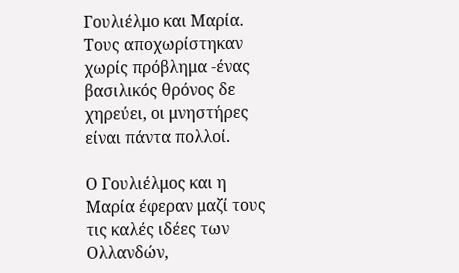Γουλιέλμο και Μαρία. Τους αποχωρίστηκαν χωρίς πρόβλημα -ένας βασιλικός θρόνος δε χηρεύει, οι μνηστήρες είναι πάντα πολλοί.

Ο Γουλιέλμος και η Μαρία έφεραν μαζί τους τις καλές ιδέες των Ολλανδών,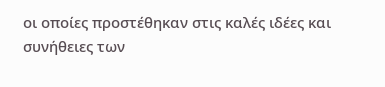οι οποίες προστέθηκαν στις καλές ιδέες και συνήθειες των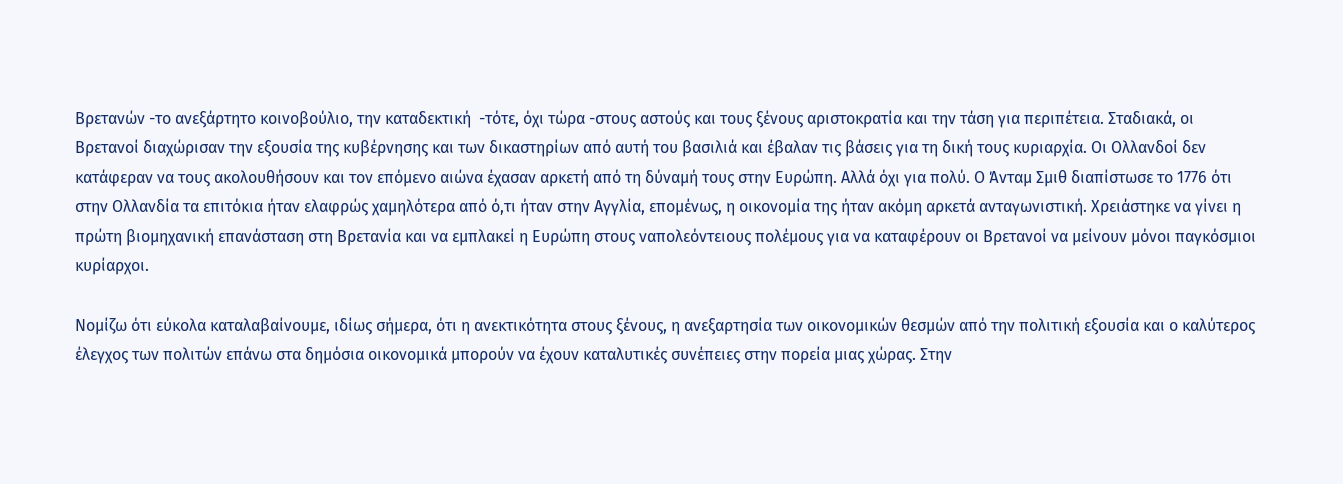Βρετανών -το ανεξάρτητο κοινοβούλιο, την καταδεκτική  -τότε, όχι τώρα -στους αστούς και τους ξένους αριστοκρατία και την τάση για περιπέτεια. Σταδιακά, οι Βρετανοί διαχώρισαν την εξουσία της κυβέρνησης και των δικαστηρίων από αυτή του βασιλιά και έβαλαν τις βάσεις για τη δική τους κυριαρχία. Οι Ολλανδοί δεν κατάφεραν να τους ακολουθήσουν και τον επόμενο αιώνα έχασαν αρκετή από τη δύναμή τους στην Ευρώπη. Αλλά όχι για πολύ. Ο Άνταμ Σμιθ διαπίστωσε το 1776 ότι στην Ολλανδία τα επιτόκια ήταν ελαφρώς χαμηλότερα από ό,τι ήταν στην Αγγλία, επομένως, η οικονομία της ήταν ακόμη αρκετά ανταγωνιστική. Χρειάστηκε να γίνει η πρώτη βιομηχανική επανάσταση στη Βρετανία και να εμπλακεί η Ευρώπη στους ναπολεόντειους πολέμους για να καταφέρουν οι Βρετανοί να μείνουν μόνοι παγκόσμιοι κυρίαρχοι.

Νομίζω ότι εύκολα καταλαβαίνουμε, ιδίως σήμερα, ότι η ανεκτικότητα στους ξένους, η ανεξαρτησία των οικονομικών θεσμών από την πολιτική εξουσία και ο καλύτερος έλεγχος των πολιτών επάνω στα δημόσια οικονομικά μπορούν να έχουν καταλυτικές συνέπειες στην πορεία μιας χώρας. Στην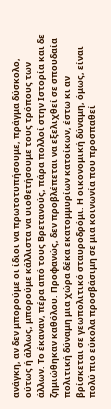ανάγκη, αν δεν μπορούμε οι ίδιοι να πρωτοτυπήσουμε, πράγμα δύσκολο, ούτως ή άλλως, μπορούμε κάλλιστα να υιοθετήσουμε τους τρόπους των άλλων. Το έκαναν, πέρα από τους Βρετανούς, πάρα πολλοί στην Ιστορία και δε ζημιώθηκαν καθόλου. Προφανώς, δεν προβλέπεται να εξελιχθεί σε σπουδαία πολιτική δύναμη μια χώρα δέκα εκατομμυρίων κατοίκων, έστω κι αν βρίσκεται σε γεωπολιτικό σταυροδρόμι. Η οικονομική δύναμη, όμως, είναι πολύ πιο εύκολα προσβάσιμη σε μια κοινωνία που προσπαθεί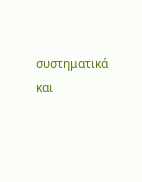συστηματικά και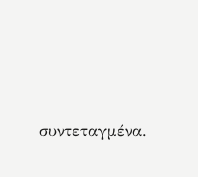συντεταγμένα.